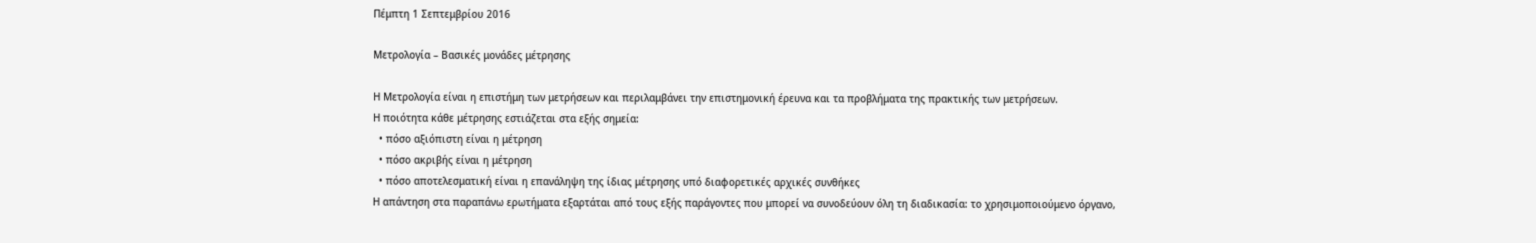Πέμπτη 1 Σεπτεμβρίου 2016

Μετρολογία – Βασικές μονάδες μέτρησης

Η Μετρολογία είναι η επιστήμη των μετρήσεων και περιλαμβάνει την επιστημονική έρευνα και τα προβλήματα της πρακτικής των μετρήσεων.
Η ποιότητα κάθε μέτρησης εστιάζεται στα εξής σημεία:
  • πόσο αξιόπιστη είναι η μέτρηση
  • πόσο ακριβής είναι η μέτρηση
  • πόσο αποτελεσματική είναι η επανάληψη της ίδιας μέτρησης υπό διαφορετικές αρχικές συνθήκες
Η απάντηση στα παραπάνω ερωτήματα εξαρτάται από τους εξής παράγοντες που μπορεί να συνοδεύουν όλη τη διαδικασία: το χρησιμοποιούμενο όργανο,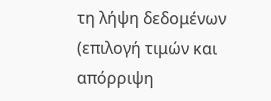τη λήψη δεδομένων (επιλογή τιμών και απόρριψη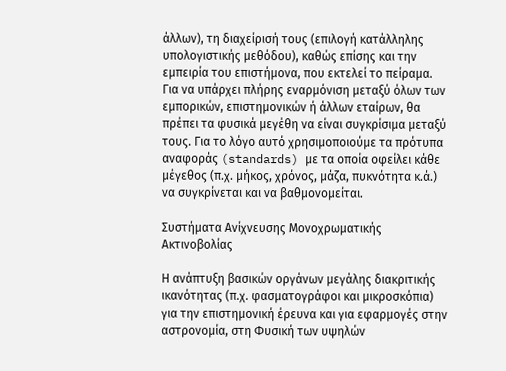άλλων), τη διαχείρισή τους (επιλογή κατάλληλης υπολογιστικής μεθόδου), καθώς επίσης και την εμπειρία του επιστήμονα, που εκτελεί το πείραμα. Για να υπάρχει πλήρης εναρμόνιση μεταξύ όλων των εμπορικών, επιστημονικών ή άλλων εταίρων, θα πρέπει τα φυσικά μεγέθη να είναι συγκρίσιμα μεταξύ τους. Για το λόγο αυτό χρησιμοποιούμε τα πρότυπα αναφοράς (standards) με τα οποία οφείλει κάθε μέγεθος (π.χ. μήκος, χρόνος, μάζα, πυκνότητα κ.ά.) να συγκρίνεται και να βαθμονομείται.

Συστήματα Ανίχνευσης Μονοχρωματικής Ακτινοβολίας

Η ανάπτυξη βασικών οργάνων μεγάλης διακριτικής ικανότητας (π.χ. φασματογράφοι και μικροσκόπια) για την επιστημονική έρευνα και για εφαρμογές στην αστρονομία, στη Φυσική των υψηλών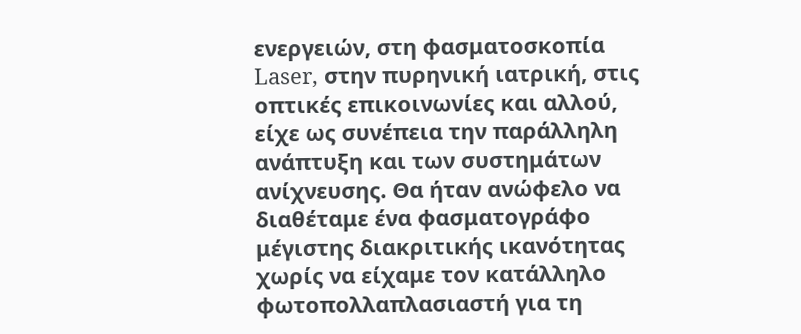ενεργειών, στη φασματοσκοπία Laser, στην πυρηνική ιατρική, στις οπτικές επικοινωνίες και αλλού, είχε ως συνέπεια την παράλληλη ανάπτυξη και των συστημάτων ανίχνευσης. Θα ήταν ανώφελο να διαθέταμε ένα φασματογράφο μέγιστης διακριτικής ικανότητας χωρίς να είχαμε τον κατάλληλο φωτοπολλαπλασιαστή για τη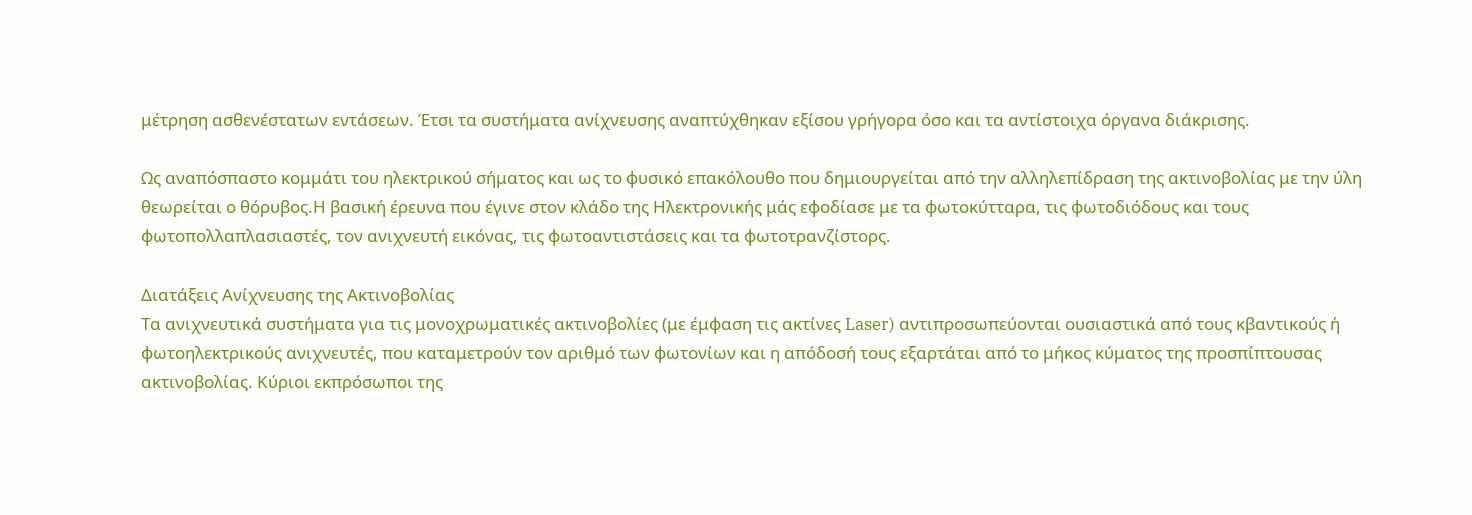μέτρηση ασθενέστατων εντάσεων. Έτσι τα συστήματα ανίχνευσης αναπτύχθηκαν εξίσου γρήγορα όσο και τα αντίστοιχα όργανα διάκρισης.

Ως αναπόσπαστο κομμάτι του ηλεκτρικού σήματος και ως το φυσικό επακόλουθο που δημιουργείται από την αλληλεπίδραση της ακτινοβολίας με την ύλη θεωρείται ο θόρυβος.Η βασική έρευνα που έγινε στον κλάδο της Ηλεκτρονικής μάς εφοδίασε με τα φωτοκύτταρα, τις φωτοδιόδους και τους φωτοπολλαπλασιαστές, τον ανιχνευτή εικόνας, τις φωτοαντιστάσεις και τα φωτοτρανζίστορς.

Διατάξεις Ανίχνευσης της Ακτινοβολίας
Τα ανιχνευτικά συστήματα για τις μονοχρωματικές ακτινοβολίες (με έμφαση τις ακτίνες Laser) αντιπροσωπεύονται ουσιαστικά από τους κβαντικούς ή φωτοηλεκτρικούς ανιχνευτές, που καταμετρούν τον αριθμό των φωτονίων και η απόδοσή τους εξαρτάται από το μήκος κύματος της προσπίπτουσας ακτινοβολίας. Κύριοι εκπρόσωποι της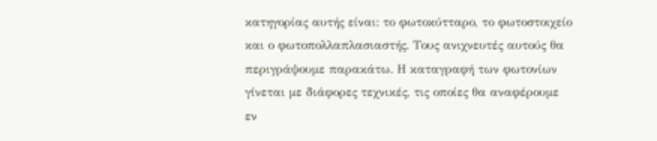κατηγορίας αυτής είναι: το φωτοκύτταρο, το φωτοστοιχείο και ο φωτοπολλαπλασιαστής. Τους ανιχνευτές αυτούς θα περιγράψουμε παρακάτω. Η καταγραφή των φωτονίων γίνεται με διάφορες τεχνικές, τις οποίες θα αναφέρουμε εν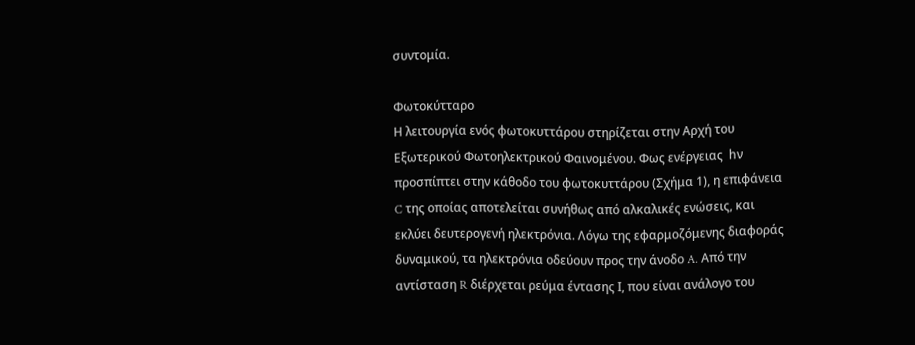συντομία.

Φωτοκύτταρο
Η λειτουργία ενός φωτοκυττάρου στηρίζεται στην Αρχή του Εξωτερικού Φωτοηλεκτρικού Φαινομένου. Φως ενέργειας  hν προσπίπτει στην κάθοδο του φωτοκυττάρου (Σχήμα 1), η επιφάνεια C της οποίας αποτελείται συνήθως από αλκαλικές ενώσεις, και εκλύει δευτερογενή ηλεκτρόνια. Λόγω της εφαρμοζόμενης διαφοράς δυναμικού, τα ηλεκτρόνια οδεύουν προς την άνοδο A. Από την αντίσταση R διέρχεται ρεύμα έντασης Ι, που είναι ανάλογο του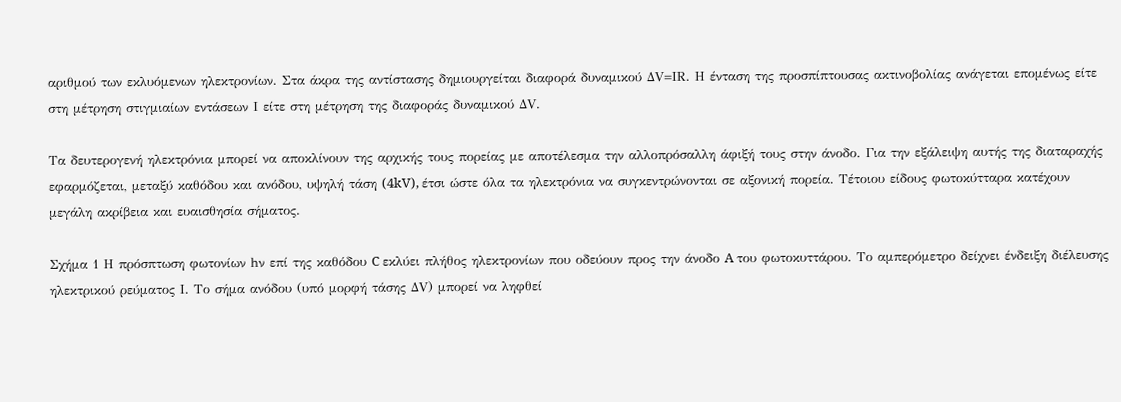αριθμού των εκλυόμενων ηλεκτρονίων. Στα άκρα της αντίστασης δημιουργείται διαφορά δυναμικού ΔV=ΙR. Η ένταση της προσπίπτουσας ακτινοβολίας ανάγεται επομένως είτε στη μέτρηση στιγμιαίων εντάσεων Ι είτε στη μέτρηση της διαφοράς δυναμικού ΔV.

Τα δευτερογενή ηλεκτρόνια μπορεί να αποκλίνουν της αρχικής τους πορείας με αποτέλεσμα την αλλοπρόσαλλη άφιξή τους στην άνοδο. Για την εξάλειψη αυτής της διαταραχής εφαρμόζεται, μεταξύ καθόδου και ανόδου, υψηλή τάση (4kV), έτσι ώστε όλα τα ηλεκτρόνια να συγκεντρώνονται σε αξονική πορεία. Τέτοιου είδους φωτοκύτταρα κατέχουν μεγάλη ακρίβεια και ευαισθησία σήματος.

Σχήμα 1 Η πρόσπτωση φωτονίων hν επί της καθόδου C εκλύει πλήθος ηλεκτρονίων που οδεύουν προς την άνοδο A του φωτοκυττάρου. Το αμπερόμετρο δείχνει ένδειξη διέλευσης ηλεκτρικού ρεύματος Ι. Το σήμα ανόδου (υπό μορφή τάσης ΔV) μπορεί να ληφθεί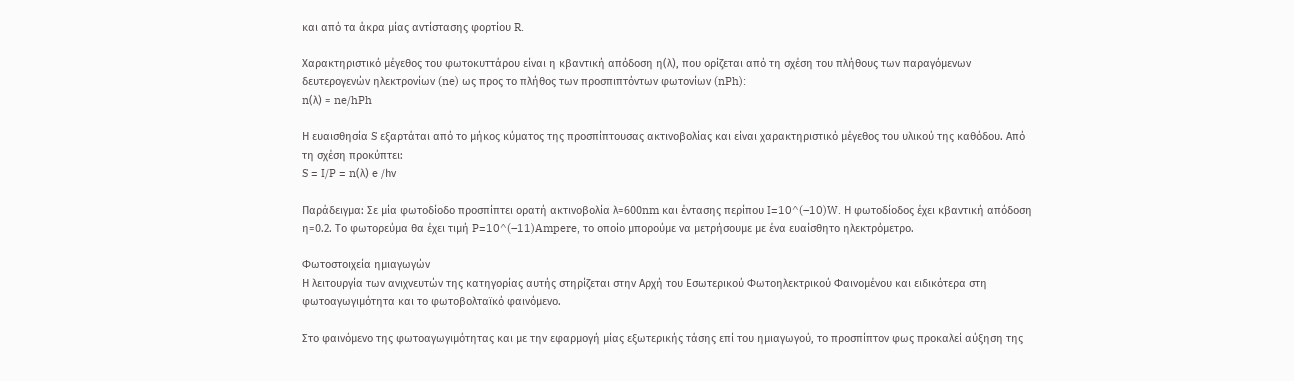και από τα άκρα μίας αντίστασης φορτίου R.

Χαρακτηριστικό μέγεθος του φωτοκυττάρου είναι η κβαντική απόδοση η(λ), που ορίζεται από τη σχέση του πλήθους των παραγόμενων δευτερογενών ηλεκτρονίων (ne) ως προς το πλήθος των προσπιπτόντων φωτονίων (nPh):
n(λ) = ne/hPh

Η ευαισθησία S εξαρτάται από το μήκος κύματος της προσπίπτουσας ακτινοβολίας και είναι χαρακτηριστικό μέγεθος του υλικού της καθόδου. Από τη σχέση προκύπτει:
S = I/P = n(λ) e /hν

Παράδειγμα: Σε μία φωτοδίοδο προσπίπτει ορατή ακτινοβολία λ=600nm και έντασης περίπου I=10^(–10)W. Η φωτοδίοδος έχει κβαντική απόδοση η=0.2. Το φωτορεύμα θα έχει τιμή P=10^(–11)Ampere, το οποίο μπορούμε να μετρήσουμε με ένα ευαίσθητο ηλεκτρόμετρο.

Φωτοστοιχεία ημιαγωγών
Η λειτουργία των ανιχνευτών της κατηγορίας αυτής στηρίζεται στην Αρχή του Εσωτερικού Φωτοηλεκτρικού Φαινομένου και ειδικότερα στη φωτοαγωγιμότητα και το φωτοβολταϊκό φαινόμενο.

Στο φαινόμενο της φωτοαγωγιμότητας και με την εφαρμογή μίας εξωτερικής τάσης επί του ημιαγωγού, το προσπίπτον φως προκαλεί αύξηση της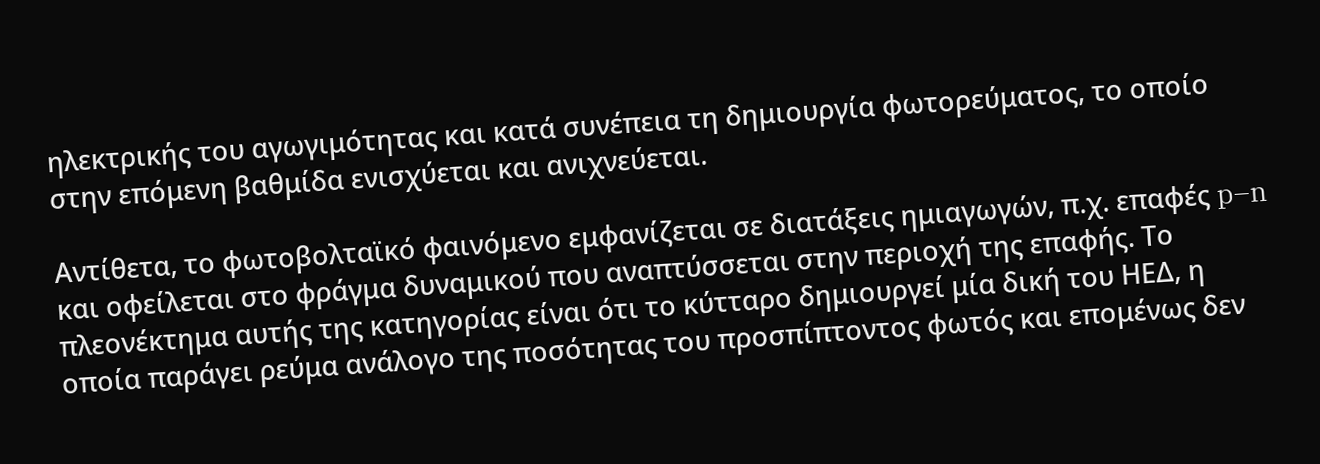ηλεκτρικής του αγωγιμότητας και κατά συνέπεια τη δημιουργία φωτορεύματος, το οποίο στην επόμενη βαθμίδα ενισχύεται και ανιχνεύεται.

Αντίθετα, το φωτοβολταϊκό φαινόμενο εμφανίζεται σε διατάξεις ημιαγωγών, π.χ. επαφές p–n και οφείλεται στο φράγμα δυναμικού που αναπτύσσεται στην περιοχή της επαφής. Το πλεονέκτημα αυτής της κατηγορίας είναι ότι το κύτταρο δημιουργεί μία δική του ΗΕΔ, η οποία παράγει ρεύμα ανάλογο της ποσότητας του προσπίπτοντος φωτός και επομένως δεν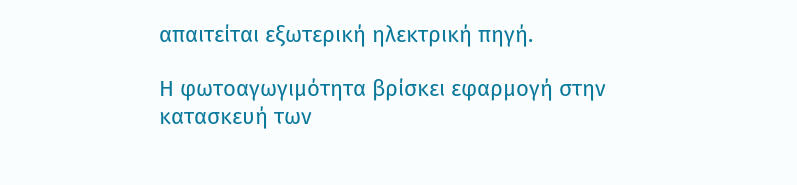απαιτείται εξωτερική ηλεκτρική πηγή.

Η φωτοαγωγιμότητα βρίσκει εφαρμογή στην κατασκευή των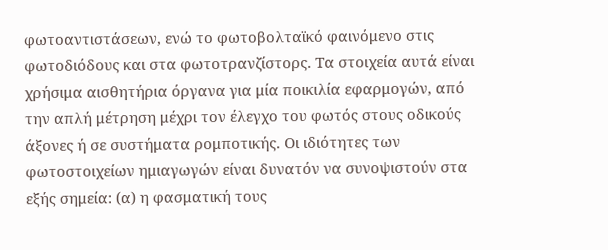φωτοαντιστάσεων, ενώ το φωτοβολταϊκό φαινόμενο στις φωτοδιόδους και στα φωτοτρανζίστορς. Τα στοιχεία αυτά είναι χρήσιμα αισθητήρια όργανα για μία ποικιλία εφαρμογών, από την απλή μέτρηση μέχρι τον έλεγχο του φωτός στους οδικούς άξονες ή σε συστήματα ρομποτικής. Οι ιδιότητες των φωτοστοιχείων ημιαγωγών είναι δυνατόν να συνοψιστούν στα εξής σημεία: (α) η φασματική τους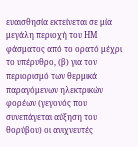ευαισθησία εκτείνεται σε μία μεγάλη περιοχή του ΗΜ φάσματος από το ορατό μέχρι το υπέρυθρο, (β) για τον περιορισμό των θερμικά παραγόμενων ηλεκτρικών φορέων (γεγονός που συνεπάγεται αύξηση του θορύβου) οι ανιχνευτές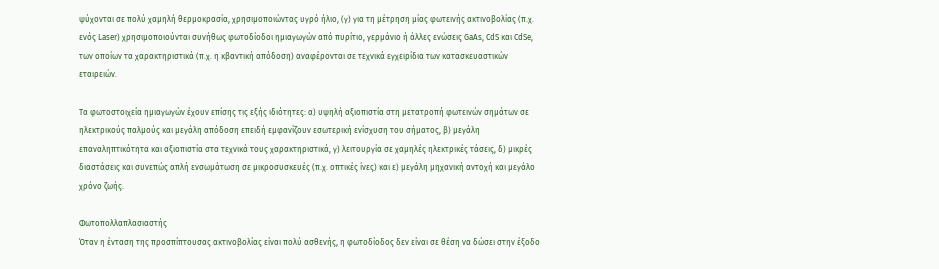ψύχονται σε πολύ χαμηλή θερμοκρασία, χρησιμοποιώντας υγρό ήλιο, (γ) για τη μέτρηση μίας φωτεινής ακτινοβολίας (π.χ. ενός Laser) χρησιμοποιούνται συνήθως φωτοδίοδοι ημιαγωγών από πυρίτιο, γερμάνιο ή άλλες ενώσεις GaAs, CdS και CdSe, των οποίων τα χαρακτηριστικά (π.χ. η κβαντική απόδοση) αναφέρονται σε τεχνικά εγχειρίδια των κατασκευαστικών εταιρειών.

Τα φωτοστοιχεία ημιαγωγών έχουν επίσης τις εξής ιδιότητες: α) υψηλή αξιοπιστία στη μετατροπή φωτεινών σημάτων σε ηλεκτρικούς παλμούς και μεγάλη απόδοση επειδή εμφανίζουν εσωτερική ενίσχυση του σήματος, β) μεγάλη επαναληπτικότητα και αξιοπιστία στα τεχνικά τους χαρακτηριστικά, γ) λειτουργία σε χαμηλές ηλεκτρικές τάσεις, δ) μικρές διαστάσεις και συνεπώς απλή ενσωμάτωση σε μικροσυσκευές (π.χ. οπτικές ίνες) και ε) μεγάλη μηχανική αντοχή και μεγάλο χρόνο ζωής.

Φωτοπολλαπλασιαστής
Όταν η ένταση της προσπίπτουσας ακτινοβολίας είναι πολύ ασθενής, η φωτοδίοδος δεν είναι σε θέση να δώσει στην έξοδο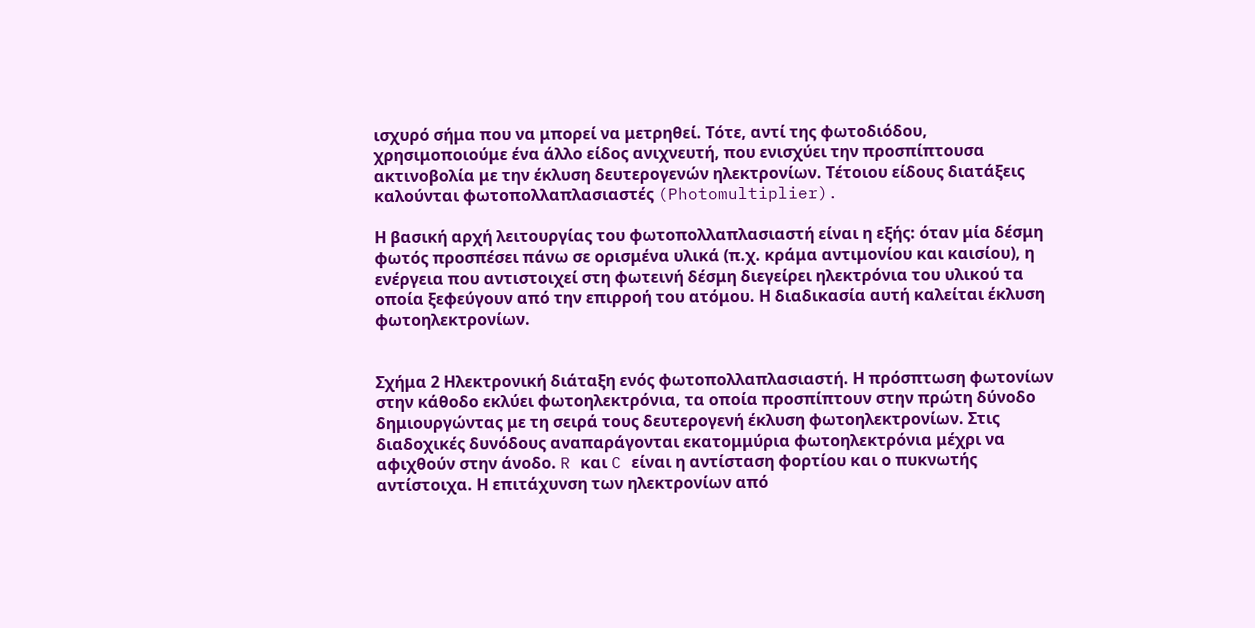ισχυρό σήμα που να μπορεί να μετρηθεί. Τότε, αντί της φωτοδιόδου, χρησιμοποιούμε ένα άλλο είδος ανιχνευτή, που ενισχύει την προσπίπτουσα ακτινοβολία με την έκλυση δευτερογενών ηλεκτρονίων. Τέτοιου είδους διατάξεις καλούνται φωτοπολλαπλασιαστές (Photomultiplier).

Η βασική αρχή λειτουργίας του φωτοπολλαπλασιαστή είναι η εξής: όταν μία δέσμη φωτός προσπέσει πάνω σε ορισμένα υλικά (π.χ. κράμα αντιμονίου και καισίου), η ενέργεια που αντιστοιχεί στη φωτεινή δέσμη διεγείρει ηλεκτρόνια του υλικού τα οποία ξεφεύγουν από την επιρροή του ατόμου. Η διαδικασία αυτή καλείται έκλυση φωτοηλεκτρονίων.


Σχήμα 2 Ηλεκτρονική διάταξη ενός φωτοπολλαπλασιαστή. Η πρόσπτωση φωτονίων στην κάθοδο εκλύει φωτοηλεκτρόνια, τα οποία προσπίπτουν στην πρώτη δύνοδο δημιουργώντας με τη σειρά τους δευτερογενή έκλυση φωτοηλεκτρονίων. Στις διαδοχικές δυνόδους αναπαράγονται εκατομμύρια φωτοηλεκτρόνια μέχρι να αφιχθούν στην άνοδο. R και C είναι η αντίσταση φορτίου και ο πυκνωτής αντίστοιχα. Η επιτάχυνση των ηλεκτρονίων από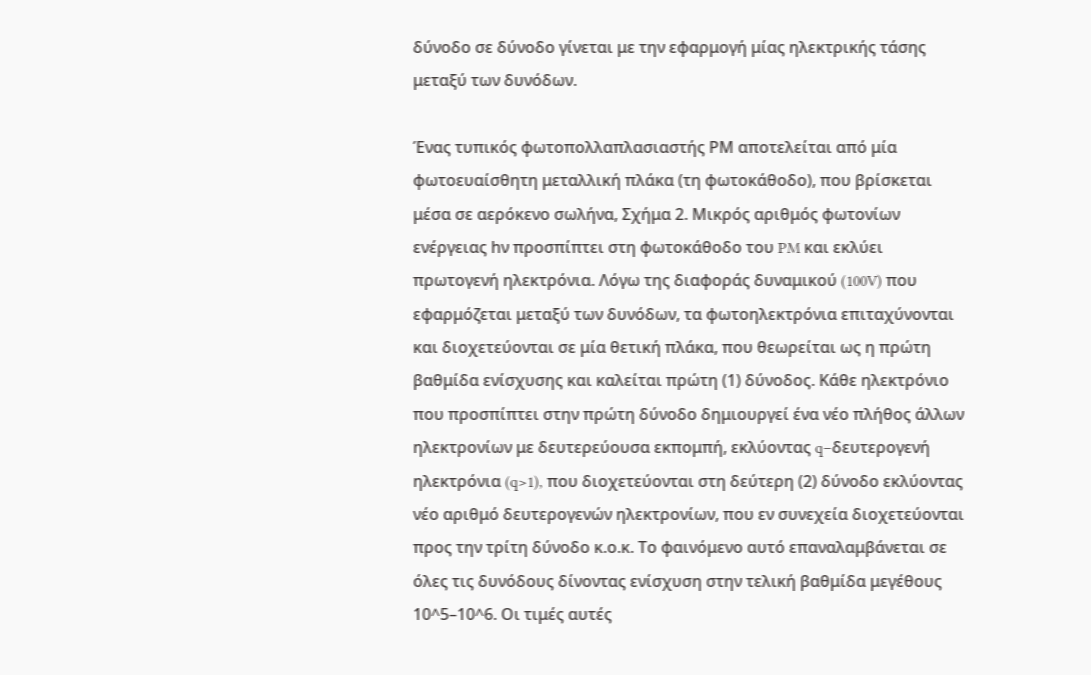δύνοδο σε δύνοδο γίνεται με την εφαρμογή μίας ηλεκτρικής τάσης μεταξύ των δυνόδων.

Ένας τυπικός φωτοπολλαπλασιαστής ΡΜ αποτελείται από μία φωτοευαίσθητη μεταλλική πλάκα (τη φωτοκάθοδο), που βρίσκεται μέσα σε αερόκενο σωλήνα, Σχήμα 2. Μικρός αριθμός φωτονίων ενέργειας hν προσπίπτει στη φωτοκάθοδο του PM και εκλύει πρωτογενή ηλεκτρόνια. Λόγω της διαφοράς δυναμικού (100V) που εφαρμόζεται μεταξύ των δυνόδων, τα φωτοηλεκτρόνια επιταχύνονται και διοχετεύονται σε μία θετική πλάκα, που θεωρείται ως η πρώτη βαθμίδα ενίσχυσης και καλείται πρώτη (1) δύνοδος. Κάθε ηλεκτρόνιο που προσπίπτει στην πρώτη δύνοδο δημιουργεί ένα νέο πλήθος άλλων ηλεκτρονίων με δευτερεύουσα εκπομπή, εκλύοντας q–δευτερογενή ηλεκτρόνια (q>1), που διοχετεύονται στη δεύτερη (2) δύνοδο εκλύοντας νέο αριθμό δευτερογενών ηλεκτρονίων, που εν συνεχεία διοχετεύονται προς την τρίτη δύνοδο κ.ο.κ. Το φαινόμενο αυτό επαναλαμβάνεται σε όλες τις δυνόδους δίνοντας ενίσχυση στην τελική βαθμίδα μεγέθους 10^5–10^6. Οι τιμές αυτές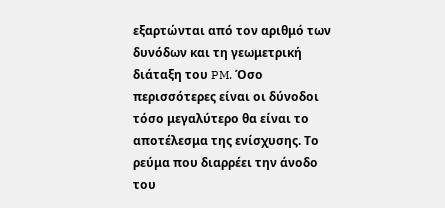εξαρτώνται από τον αριθμό των δυνόδων και τη γεωμετρική διάταξη του PM. Όσο περισσότερες είναι οι δύνοδοι τόσο μεγαλύτερο θα είναι το αποτέλεσμα της ενίσχυσης. Το ρεύμα που διαρρέει την άνοδο του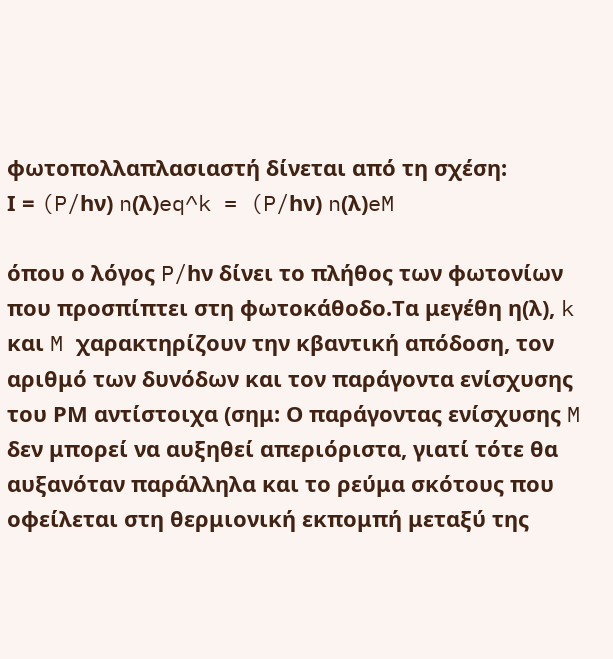φωτοπολλαπλασιαστή δίνεται από τη σχέση:
Ι = (P/hν) n(λ)eq^k = (P/hν) n(λ)eM

όπου ο λόγος P/hν δίνει το πλήθος των φωτονίων που προσπίπτει στη φωτοκάθοδο.Τα μεγέθη η(λ), k και M χαρακτηρίζουν την κβαντική απόδοση, τον αριθμό των δυνόδων και τον παράγοντα ενίσχυσης του ΡΜ αντίστοιχα (σημ: Ο παράγοντας ενίσχυσης M δεν μπορεί να αυξηθεί απεριόριστα, γιατί τότε θα αυξανόταν παράλληλα και το ρεύμα σκότους που οφείλεται στη θερμιονική εκπομπή μεταξύ της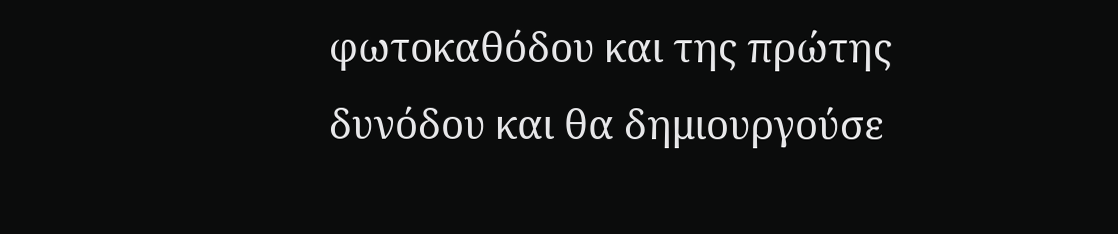φωτοκαθόδου και της πρώτης δυνόδου και θα δημιουργούσε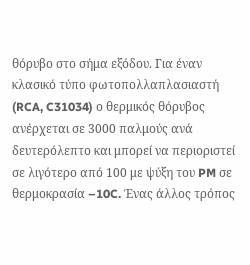θόρυβο στο σήμα εξόδου. Για έναν κλασικό τύπο φωτοπολλαπλασιαστή (RCA, C31034) ο θερμικός θόρυβος ανέρχεται σε 3000 παλμούς ανά δευτερόλεπτο και μπορεί να περιοριστεί σε λιγότερο από 100 με ψύξη του PM σε θερμοκρασία –10C. Ένας άλλος τρόπος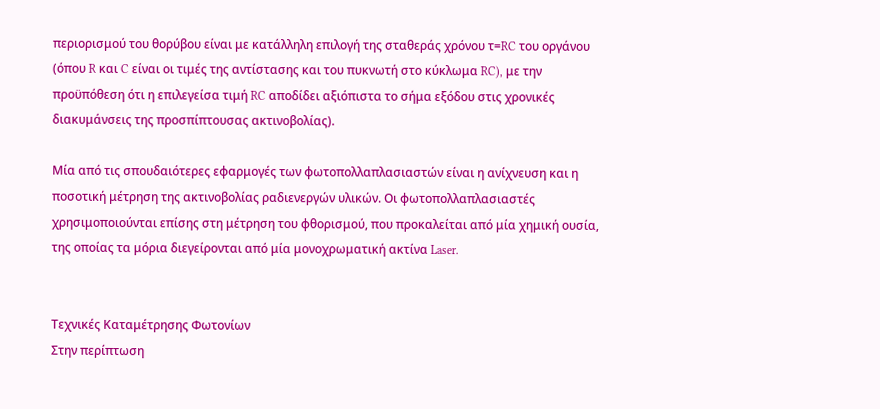περιορισμού του θορύβου είναι με κατάλληλη επιλογή της σταθεράς χρόνου τ=RC του οργάνου (όπου R και C είναι οι τιμές της αντίστασης και του πυκνωτή στο κύκλωμα RC), με την προϋπόθεση ότι η επιλεγείσα τιμή RC αποδίδει αξιόπιστα το σήμα εξόδου στις χρονικές διακυμάνσεις της προσπίπτουσας ακτινοβολίας).

Μία από τις σπουδαιότερες εφαρμογές των φωτοπολλαπλασιαστών είναι η ανίχνευση και η ποσοτική μέτρηση της ακτινοβολίας ραδιενεργών υλικών. Οι φωτοπολλαπλασιαστές χρησιμοποιούνται επίσης στη μέτρηση του φθορισμού, που προκαλείται από μία χημική ουσία, της οποίας τα μόρια διεγείρονται από μία μονοχρωματική ακτίνα Laser.


Τεχνικές Καταμέτρησης Φωτονίων
Στην περίπτωση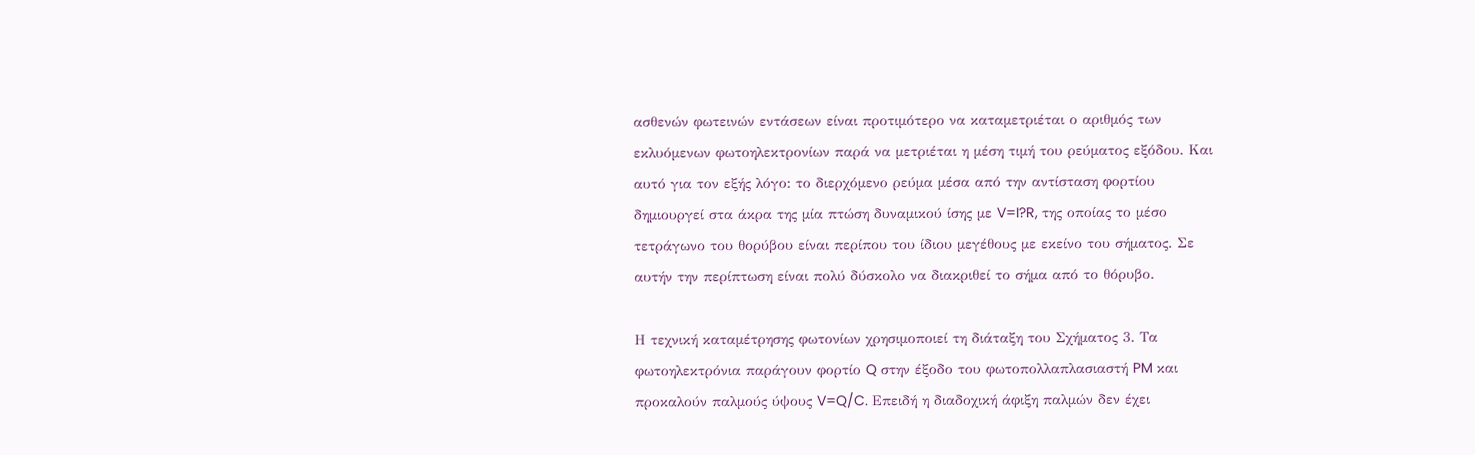ασθενών φωτεινών εντάσεων είναι προτιμότερο να καταμετριέται ο αριθμός των εκλυόμενων φωτοηλεκτρονίων παρά να μετριέται η μέση τιμή του ρεύματος εξόδου. Και αυτό για τον εξής λόγο: το διερχόμενο ρεύμα μέσα από την αντίσταση φορτίου δημιουργεί στα άκρα της μία πτώση δυναμικού ίσης με V=I?R, της οποίας το μέσο τετράγωνο του θορύβου είναι περίπου του ίδιου μεγέθους με εκείνο του σήματος. Σε αυτήν την περίπτωση είναι πολύ δύσκολο να διακριθεί το σήμα από το θόρυβο.

Η τεχνική καταμέτρησης φωτονίων χρησιμοποιεί τη διάταξη του Σχήματος 3. Τα φωτοηλεκτρόνια παράγουν φορτίο Q στην έξοδο του φωτοπολλαπλασιαστή PM και προκαλούν παλμούς ύψους V=Q/C. Επειδή η διαδοχική άφιξη παλμών δεν έχει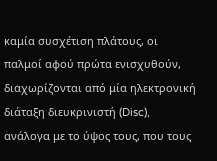καμία συσχέτιση πλάτους, οι παλμοί αφού πρώτα ενισχυθούν, διαχωρίζονται από μία ηλεκτρονική διάταξη διευκρινιστή (Disc), ανάλογα με το ύψος τους, που τους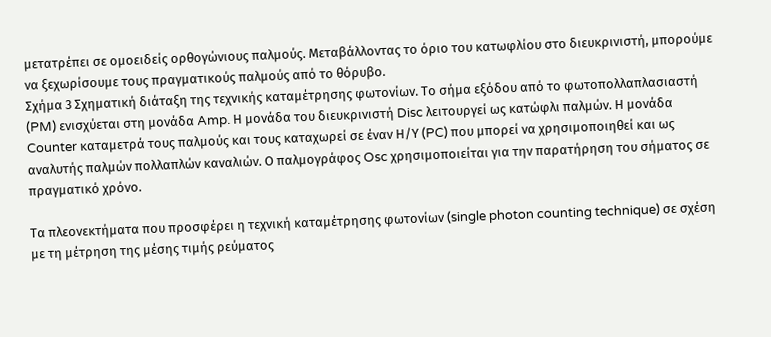μετατρέπει σε ομοειδείς ορθογώνιους παλμούς. Μεταβάλλοντας το όριο του κατωφλίου στο διευκρινιστή, μπορούμε να ξεχωρίσουμε τους πραγματικούς παλμούς από το θόρυβο.
Σχήμα 3 Σχηματική διάταξη της τεχνικής καταμέτρησης φωτονίων. Το σήμα εξόδου από το φωτοπολλαπλασιαστή (PM) ενισχύεται στη μονάδα Amp. Η μονάδα του διευκρινιστή Disc λειτουργεί ως κατώφλι παλμών. Η μονάδα Counter καταμετρά τους παλμούς και τους καταχωρεί σε έναν Η/Υ (PC) που μπορεί να χρησιμοποιηθεί και ως αναλυτής παλμών πολλαπλών καναλιών. Ο παλμογράφος Osc χρησιμοποιείται για την παρατήρηση του σήματος σε πραγματικό χρόνο.

Τα πλεονεκτήματα που προσφέρει η τεχνική καταμέτρησης φωτονίων (single photon counting technique) σε σχέση με τη μέτρηση της μέσης τιμής ρεύματος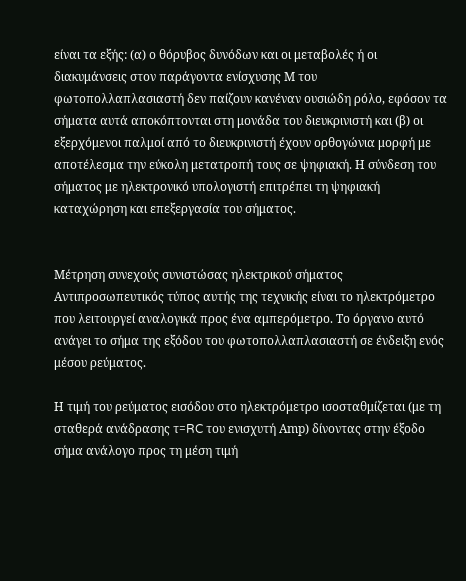είναι τα εξής: (α) ο θόρυβος δυνόδων και οι μεταβολές ή οι διακυμάνσεις στον παράγοντα ενίσχυσης Μ του φωτοπολλαπλασιαστή δεν παίζουν κανέναν ουσιώδη ρόλο, εφόσον τα σήματα αυτά αποκόπτονται στη μονάδα του διευκρινιστή και (β) οι εξερχόμενοι παλμοί από το διευκρινιστή έχουν ορθογώνια μορφή με αποτέλεσμα την εύκολη μετατροπή τους σε ψηφιακή. Η σύνδεση του σήματος με ηλεκτρονικό υπολογιστή επιτρέπει τη ψηφιακή καταχώρηση και επεξεργασία του σήματος.


Μέτρηση συνεχούς συνιστώσας ηλεκτρικού σήματος
Αντιπροσωπευτικός τύπος αυτής της τεχνικής είναι το ηλεκτρόμετρο που λειτουργεί αναλογικά προς ένα αμπερόμετρο. Το όργανο αυτό ανάγει το σήμα της εξόδου του φωτοπολλαπλασιαστή σε ένδειξη ενός μέσου ρεύματος.

Η τιμή του ρεύματος εισόδου στο ηλεκτρόμετρο ισοσταθμίζεται (με τη σταθερά ανάδρασης τ=RC του ενισχυτή Αmp) δίνοντας στην έξοδο σήμα ανάλογο προς τη μέση τιμή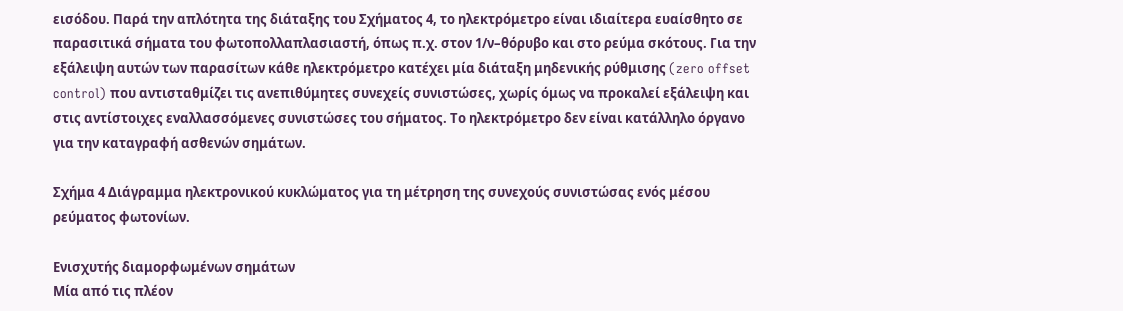εισόδου. Παρά την απλότητα της διάταξης του Σχήματος 4, το ηλεκτρόμετρο είναι ιδιαίτερα ευαίσθητο σε παρασιτικά σήματα του φωτοπολλαπλασιαστή, όπως π.χ. στον 1/ν–θόρυβο και στο ρεύμα σκότους. Για την εξάλειψη αυτών των παρασίτων κάθε ηλεκτρόμετρο κατέχει μία διάταξη μηδενικής ρύθμισης (zero offset control) που αντισταθμίζει τις ανεπιθύμητες συνεχείς συνιστώσες, χωρίς όμως να προκαλεί εξάλειψη και στις αντίστοιχες εναλλασσόμενες συνιστώσες του σήματος. Το ηλεκτρόμετρο δεν είναι κατάλληλο όργανο για την καταγραφή ασθενών σημάτων.

Σχήμα 4 Διάγραμμα ηλεκτρονικού κυκλώματος για τη μέτρηση της συνεχούς συνιστώσας ενός μέσου ρεύματος φωτονίων.

Ενισχυτής διαμορφωμένων σημάτων
Μία από τις πλέον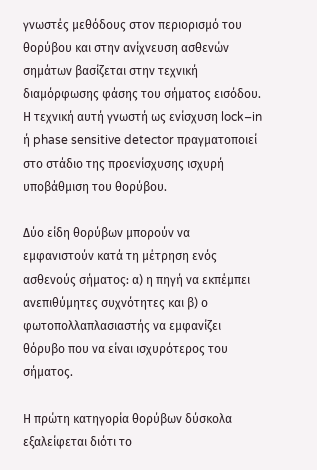γνωστές μεθόδους στον περιορισμό του θορύβου και στην ανίχνευση ασθενών σημάτων βασίζεται στην τεχνική διαμόρφωσης φάσης του σήματος εισόδου. Η τεχνική αυτή γνωστή ως ενίσχυση lock–in ή phase sensitive detector πραγματοποιεί στο στάδιο της προενίσχυσης ισχυρή υποβάθμιση του θορύβου.

Δύο είδη θορύβων μπορούν να εμφανιστούν κατά τη μέτρηση ενός ασθενούς σήματος: α) η πηγή να εκπέμπει ανεπιθύμητες συχνότητες και β) ο φωτοπολλαπλασιαστής να εμφανίζει θόρυβο που να είναι ισχυρότερος του σήματος.

Η πρώτη κατηγορία θορύβων δύσκολα εξαλείφεται διότι το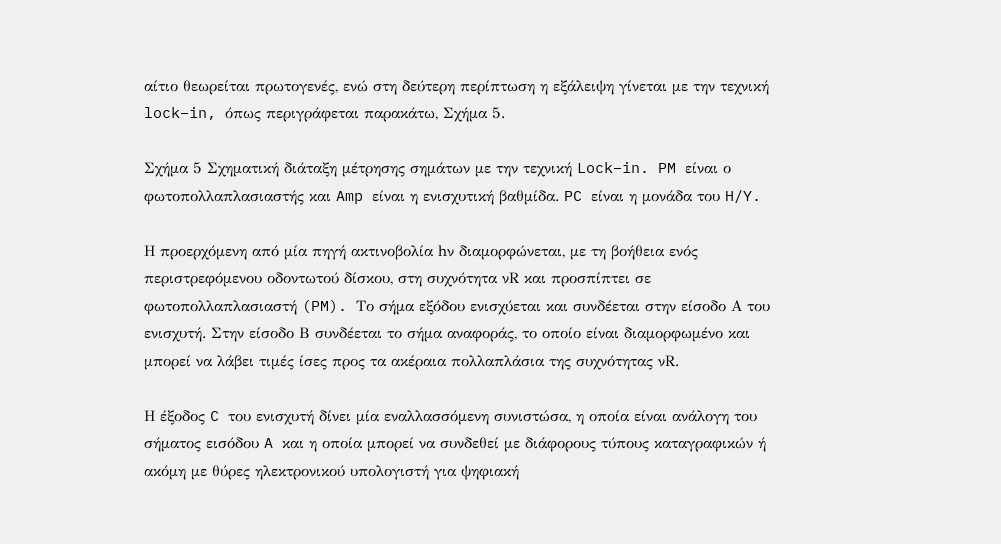αίτιο θεωρείται πρωτογενές, ενώ στη δεύτερη περίπτωση η εξάλειψη γίνεται με την τεχνική lock–in, όπως περιγράφεται παρακάτω, Σχήμα 5.

Σχήμα 5 Σχηματική διάταξη μέτρησης σημάτων με την τεχνική Lock–in. PM είναι ο φωτοπολλαπλασιαστής και Amp είναι η ενισχυτική βαθμίδα. PC είναι η μονάδα του H/Y.

Η προερχόμενη από μία πηγή ακτινοβολία hν διαμορφώνεται, με τη βοήθεια ενός περιστρεφόμενου οδοντωτού δίσκου, στη συχνότητα νR και προσπίπτει σε φωτοπολλαπλασιαστή (PM). Το σήμα εξόδου ενισχύεται και συνδέεται στην είσοδο Α του ενισχυτή. Στην είσοδο Β συνδέεται το σήμα αναφοράς, το οποίο είναι διαμορφωμένο και μπορεί να λάβει τιμές ίσες προς τα ακέραια πολλαπλάσια της συχνότητας νR.

Η έξοδος C του ενισχυτή δίνει μία εναλλασσόμενη συνιστώσα, η οποία είναι ανάλογη του σήματος εισόδου A και η οποία μπορεί να συνδεθεί με διάφορους τύπους καταγραφικών ή ακόμη με θύρες ηλεκτρονικού υπολογιστή για ψηφιακή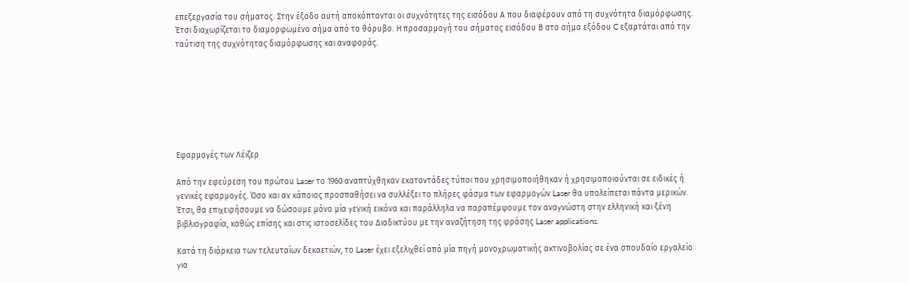επεξεργασία του σήματος. Στην έξοδο αυτή αποκόπτονται οι συχνότητες της εισόδου Α που διαφέρουν από τη συχνότητα διαμόρφωσης. Έτσι διαχωρίζεται το διαμορφωμένο σήμα από το θόρυβο. Η προσαρμογή του σήματος εισόδου Β στο σήμα εξόδου C εξαρτάται από την ταύτιση της συχνότητας διαμόρφωσης και αναφοράς.







Εφαρμογές των Λέιζερ

Από την εφεύρεση του πρώτου Laser το 1960 αναπτύχθηκαν εκατοντάδες τύποι που χρησιμοποιήθηκαν ή χρησιμοποιούνται σε ειδικές ή γενικές εφαρμογές. Όσο και αν κάποιος προσπαθήσει να συλλέξει το πλήρες φάσμα των εφαρμογών Laser θα υπολείπεται πάντα μερικών. Έτσι, θα επιχειρήσουμε να δώσουμε μόνο μία γενική εικόνα και παράλληλα να παραπέμψουμε τον αναγνώστη στην ελληνική και ξένη βιβλιογραφία, καθώς επίσης και στις ιστοσελίδες του Διαδικτύου με την αναζήτηση της φράσης Laser applications.

Κατά τη διάρκεια των τελευταίων δεκαετιών, το Laser έχει εξελιχθεί από μία πηγή μονοχρωματικής ακτινοβολίας σε ένα σπουδαίο εργαλείο για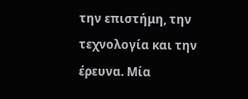την επιστήμη, την τεχνολογία και την έρευνα. Μία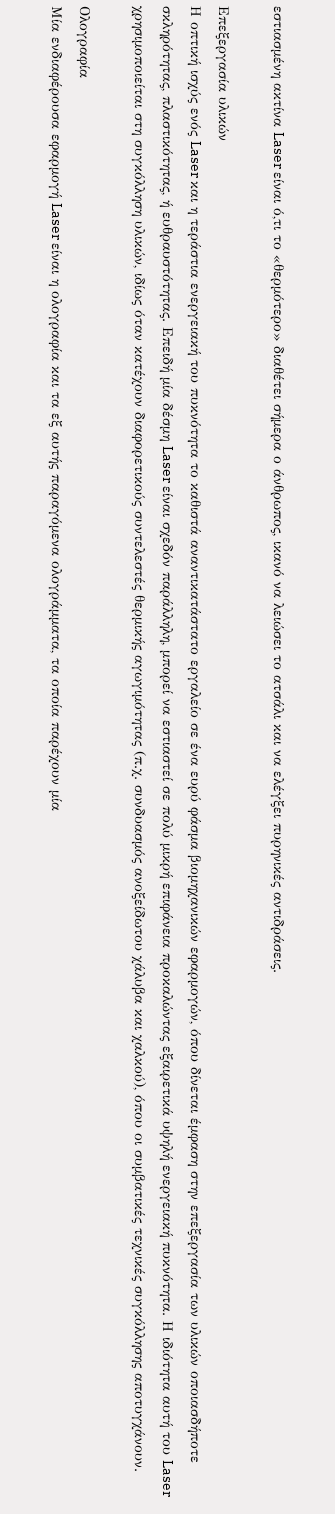εστιασμένη ακτίνα Laser είναι ό,τι το «θερμότερο» διαθέτει σήμερα ο άνθρωπος, ικανό να λειώσει το ατσάλι και να ελέγξει πυρηνικές αντιδράσεις.

Επεξεργασία υλικών
Η οπτική ισχύς ενός Laser και η τεράστια ενεργειακή του πυκνότητα το καθιστά αναντικατάστατο εργαλείο σε ένα ευρύ φάσμα βιομηχανικών εφαρμογών, όπου δίνεται έμφαση στην επεξεργασία των υλικών οποιασδήποτε σκληρότητας, πλαστικότητας, ή ευθραυστότητας. Επειδή μία δέσμη Laser είναι σχεδόν παράλληλη, μπορεί να εστιαστεί σε πολύ μικρή επιφάνεια προκαλώντας εξαιρετικά υψηλή ενεργειακή πυκνότητα. Η ιδιότητα αυτή του Laser χρησιμοποιείται στη συγκόλληση υλικών, ιδίως όταν κατέχουν διαφορετικούς συντελεστές θερμικής αγωγιμότητας (π.χ. συνδυασμός ανοξείδωτου χάλυβα και χαλκού), όπου οι συμβατικές τεχνικές συγκόλλησης αποτυγχάνουν.

Ολογραφία
Μία ενδιαφέρουσα εφαρμογή Laser είναι η ολογραφία και τα εξ αυτής παραγόμενα ολογράμματα, τα οποία παρέχουν μία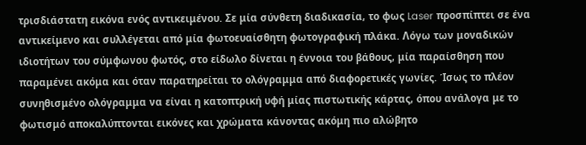τρισδιάστατη εικόνα ενός αντικειμένου. Σε μία σύνθετη διαδικασία, το φως Laser προσπίπτει σε ένα αντικείμενο και συλλέγεται από μία φωτοευαίσθητη φωτογραφική πλάκα. Λόγω των μοναδικών ιδιοτήτων του σύμφωνου φωτός, στο είδωλο δίνεται η έννοια του βάθους, μία παραίσθηση που παραμένει ακόμα και όταν παρατηρείται το ολόγραμμα από διαφορετικές γωνίες. Ίσως το πλέον συνηθισμένο ολόγραμμα να είναι η κατοπτρική υφή μίας πιστωτικής κάρτας, όπου ανάλογα με το φωτισμό αποκαλύπτονται εικόνες και χρώματα κάνοντας ακόμη πιο αλώβητο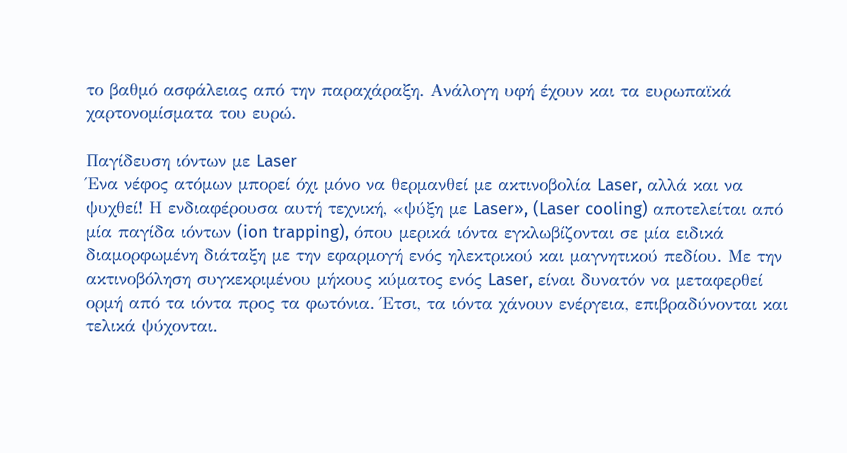το βαθμό ασφάλειας από την παραχάραξη. Ανάλογη υφή έχουν και τα ευρωπαϊκά χαρτονομίσματα του ευρώ.

Παγίδευση ιόντων με Laser
Ένα νέφος ατόμων μπορεί όχι μόνο να θερμανθεί με ακτινοβολία Laser, αλλά και να ψυχθεί! Η ενδιαφέρουσα αυτή τεχνική, «ψύξη με Laser», (Laser cooling) αποτελείται από μία παγίδα ιόντων (ion trapping), όπου μερικά ιόντα εγκλωβίζονται σε μία ειδικά διαμορφωμένη διάταξη με την εφαρμογή ενός ηλεκτρικού και μαγνητικού πεδίου. Με την ακτινοβόληση συγκεκριμένου μήκους κύματος ενός Laser, είναι δυνατόν να μεταφερθεί ορμή από τα ιόντα προς τα φωτόνια. Έτσι, τα ιόντα χάνουν ενέργεια, επιβραδύνονται και τελικά ψύχονται.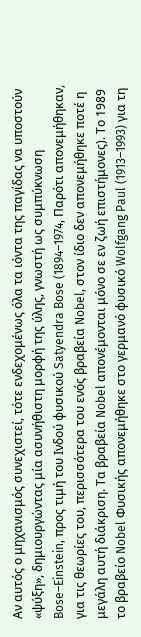Αν αυτός ο μηχανισμός συνεχιστεί, τότε ενδεχομένως όλα τα ιόντα της παγίδας να υποστούν «ψύξη», δημιουργώντας μία ασυνήθιστη μορφή της ύλης, γνωστή ως συμπύκνωση Bose–Einstein, προς τιμή του Ινδού φυσικού Satyendra Bose (1894–1974, Παρότι απονεμήθηκαν, για τις θεωρίες του, περισσότερα του ενός βραβεία Nobel, στον ίδιο δεν απονεμήθηκε ποτέ η μεγάλη αυτή διάκριση. Τα βραβεία Nobel απονέμονται μόνο σε εν ζωή επιστήμονες). Το 1989 το βραβείο Nobel Φυσικής απονεμήθηκε στο γερμανό φυσικό Wolfgang Paul (1913–1993) για τη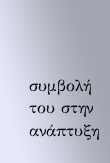συμβολή του στην ανάπτυξη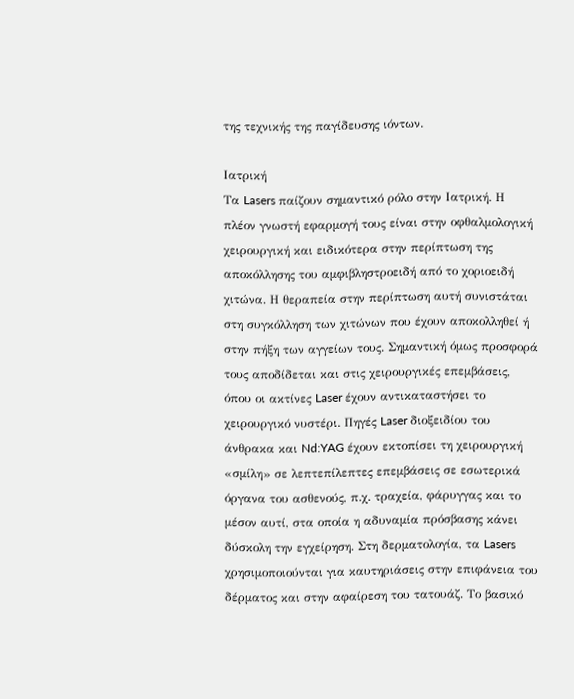της τεχνικής της παγίδευσης ιόντων.

Ιατρική
Τα Lasers παίζουν σημαντικό ρόλο στην Ιατρική. Η πλέον γνωστή εφαρμογή τους είναι στην οφθαλμολογική χειρουργική και ειδικότερα στην περίπτωση της αποκόλλησης του αμφιβληστροειδή από το χοριοειδή χιτώνα. Η θεραπεία στην περίπτωση αυτή συνιστάται στη συγκόλληση των χιτώνων που έχουν αποκολληθεί ή στην πήξη των αγγείων τους. Σημαντική όμως προσφορά τους αποδίδεται και στις χειρουργικές επεμβάσεις, όπου οι ακτίνες Laser έχουν αντικαταστήσει το χειρουργικό νυστέρι. Πηγές Laser διοξειδίου του άνθρακα και Nd:YAG έχουν εκτοπίσει τη χειρουργική «σμίλη» σε λεπτεπίλεπτες επεμβάσεις σε εσωτερικά όργανα του ασθενούς, π.χ. τραχεία, φάρυγγας και το μέσον αυτί, στα οποία η αδυναμία πρόσβασης κάνει δύσκολη την εγχείρηση. Στη δερματολογία, τα Lasers χρησιμοποιούνται για καυτηριάσεις στην επιφάνεια του δέρματος και στην αφαίρεση του τατουάζ. Το βασικό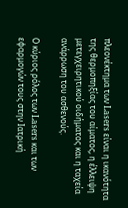πλεονέκτημα των Lasers είναι η ικανότητα της θερμοπηξίας του αίματος, η έλλειψη μετεγχειρητικού οιδήματος και η ταχεία ανάρρωση του ασθενούς.

Ο κύριος ρόλος των Lasers και των εφαρμογών τους στην Ιατρική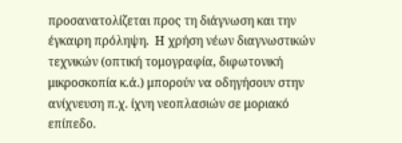προσανατολίζεται προς τη διάγνωση και την έγκαιρη πρόληψη.  Η χρήση νέων διαγνωστικών τεχνικών (οπτική τομογραφία, διφωτονική μικροσκοπία κ.ά.) μπορούν να οδηγήσουν στην ανίχνευση π.χ. ίχνη νεοπλασιών σε μοριακό επίπεδο.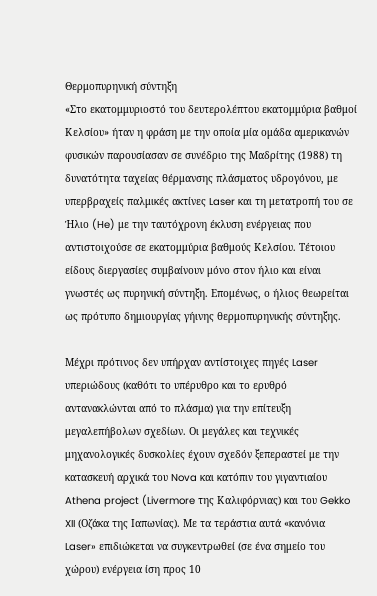Θερμοπυρηνική σύντηξη
«Στο εκατομμυριοστό του δευτερολέπτου εκατομμύρια βαθμοί Κελσίου» ήταν η φράση με την οποία μία ομάδα αμερικανών φυσικών παρουσίασαν σε συνέδριο της Μαδρίτης (1988) τη δυνατότητα ταχείας θέρμανσης πλάσματος υδρογόνου, με υπερβραχείς παλμικές ακτίνες Laser και τη μετατροπή του σε Ήλιο (He) με την ταυτόχρονη έκλυση ενέργειας που αντιστοιχούσε σε εκατομμύρια βαθμούς Κελσίου. Τέτοιου είδους διεργασίες συμβαίνουν μόνο στον ήλιο και είναι γνωστές ως πυρηνική σύντηξη. Επομένως, ο ήλιος θεωρείται ως πρότυπο δημιουργίας γήινης θερμοπυρηνικής σύντηξης.

Μέχρι πρότινος δεν υπήρχαν αντίστοιχες πηγές Laser υπεριώδους (καθότι το υπέρυθρο και το ερυθρό αντανακλώνται από το πλάσμα) για την επίτευξη μεγαλεπήβολων σχεδίων. Οι μεγάλες και τεχνικές μηχανολογικές δυσκολίες έχουν σχεδόν ξεπεραστεί με την κατασκευή αρχικά του Nova και κατόπιν του γιγαντιαίου Athena project (Livermore της Καλιφόρνιας) και του Gekko XII (Οζάκα της Ιαπωνίας). Με τα τεράστια αυτά «κανόνια Laser» επιδιώκεται να συγκεντρωθεί (σε ένα σημείο του χώρου) ενέργεια ίση προς 10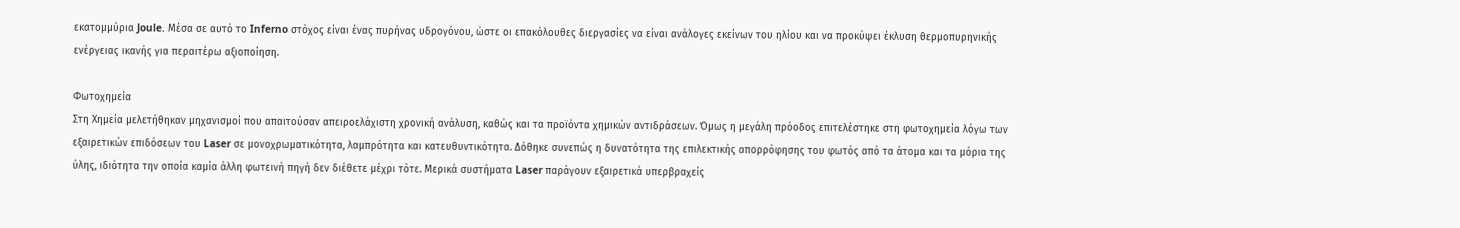εκατομμύρια Joule. Μέσα σε αυτό το Inferno στόχος είναι ένας πυρήνας υδρογόνου, ώστε οι επακόλουθες διεργασίες να είναι ανάλογες εκείνων του ηλίου και να προκύψει έκλυση θερμοπυρηνικής ενέργειας ικανής για περαιτέρω αξιοποίηση.

Φωτοχημεία
Στη Χημεία μελετήθηκαν μηχανισμοί που απαιτούσαν απειροελάχιστη χρονική ανάλυση, καθώς και τα προϊόντα χημικών αντιδράσεων. Όμως η μεγάλη πρόοδος επιτελέστηκε στη φωτοχημεία λόγω των εξαιρετικών επιδόσεων του Laser σε μονοχρωματικότητα, λαμπρότητα και κατευθυντικότητα. Δόθηκε συνεπώς η δυνατότητα της επιλεκτικής απορρόφησης του φωτός από τα άτομα και τα μόρια της ύλης, ιδιότητα την οποία καμία άλλη φωτεινή πηγή δεν διέθετε μέχρι τότε. Μερικά συστήματα Laser παράγουν εξαιρετικά υπερβραχείς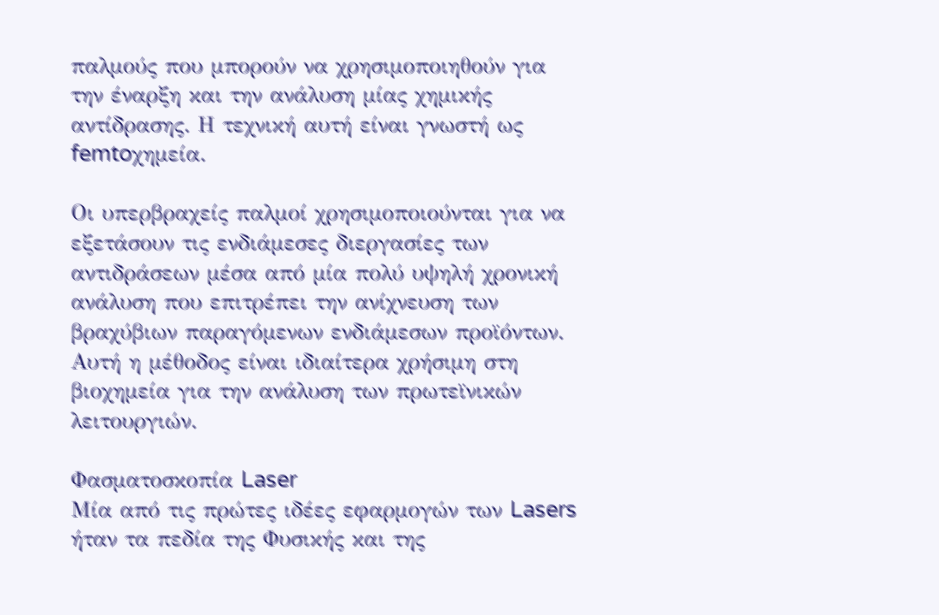παλμούς που μπορούν να χρησιμοποιηθούν για την έναρξη και την ανάλυση μίας χημικής αντίδρασης. Η τεχνική αυτή είναι γνωστή ως  femtoχημεία.

Οι υπερβραχείς παλμοί χρησιμοποιούνται για να εξετάσουν τις ενδιάμεσες διεργασίες των αντιδράσεων μέσα από μία πολύ υψηλή χρονική ανάλυση που επιτρέπει την ανίχνευση των βραχύβιων παραγόμενων ενδιάμεσων προϊόντων. Αυτή η μέθοδος είναι ιδιαίτερα χρήσιμη στη βιοχημεία για την ανάλυση των πρωτεϊνικών λειτουργιών.

Φασματοσκοπία Laser
Μία από τις πρώτες ιδέες εφαρμογών των Lasers ήταν τα πεδία της Φυσικής και της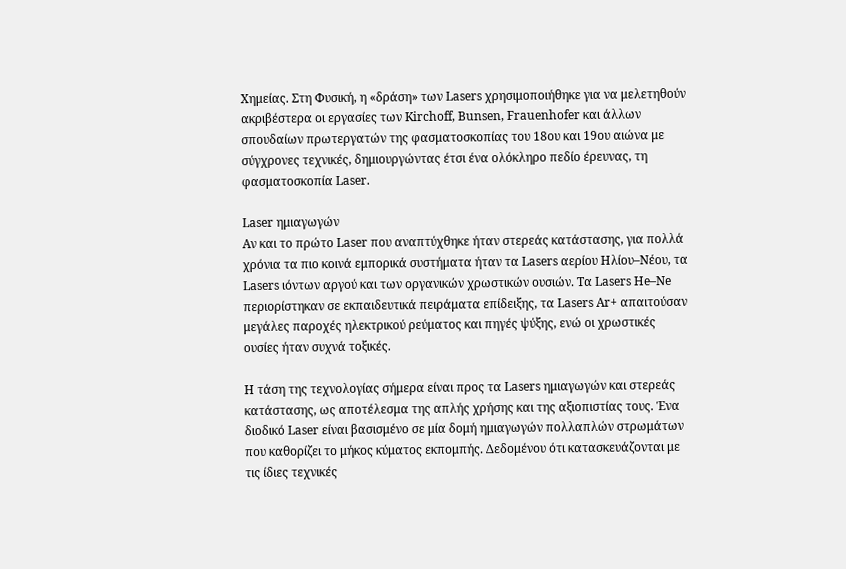Χημείας. Στη Φυσική, η «δράση» των Lasers χρησιμοποιήθηκε για να μελετηθούν ακριβέστερα οι εργασίες των Kirchoff, Bunsen, Frauenhofer και άλλων σπουδαίων πρωτεργατών της φασματοσκοπίας του 18ου και 19ου αιώνα με σύγχρονες τεχνικές, δημιουργώντας έτσι ένα ολόκληρο πεδίο έρευνας, τη φασματοσκοπία Laser.

Laser ημιαγωγών
Αν και το πρώτο Laser που αναπτύχθηκε ήταν στερεάς κατάστασης, για πολλά χρόνια τα πιο κοινά εμπορικά συστήματα ήταν τα Lasers αερίου Ηλίου–Νέου, τα Lasers ιόντων αργού και των οργανικών χρωστικών ουσιών. Τα Lasers He–Ne περιορίστηκαν σε εκπαιδευτικά πειράματα επίδειξης, τα Lasers Ar+ απαιτούσαν μεγάλες παροχές ηλεκτρικού ρεύματος και πηγές ψύξης, ενώ οι χρωστικές ουσίες ήταν συχνά τοξικές.

Η τάση της τεχνολογίας σήμερα είναι προς τα Lasers ημιαγωγών και στερεάς κατάστασης, ως αποτέλεσμα της απλής χρήσης και της αξιοπιστίας τους. Ένα διοδικό Laser είναι βασισμένο σε μία δομή ημιαγωγών πολλαπλών στρωμάτων που καθορίζει το μήκος κύματος εκπομπής. Δεδομένου ότι κατασκευάζονται με τις ίδιες τεχνικές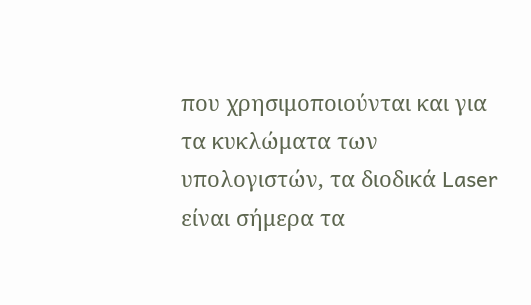που χρησιμοποιούνται και για τα κυκλώματα των υπολογιστών, τα διοδικά Laser είναι σήμερα τα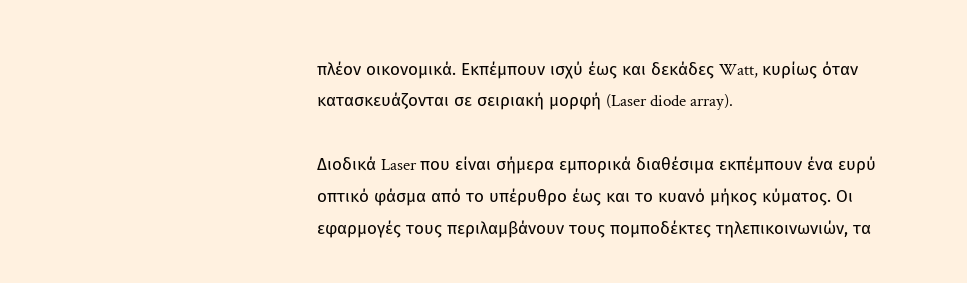πλέον οικονομικά. Εκπέμπουν ισχύ έως και δεκάδες Watt, κυρίως όταν κατασκευάζονται σε σειριακή μορφή (Laser diode array).

Διοδικά Laser που είναι σήμερα εμπορικά διαθέσιμα εκπέμπουν ένα ευρύ οπτικό φάσμα από το υπέρυθρο έως και το κυανό μήκος κύματος. Οι εφαρμογές τους περιλαμβάνουν τους πομποδέκτες τηλεπικοινωνιών, τα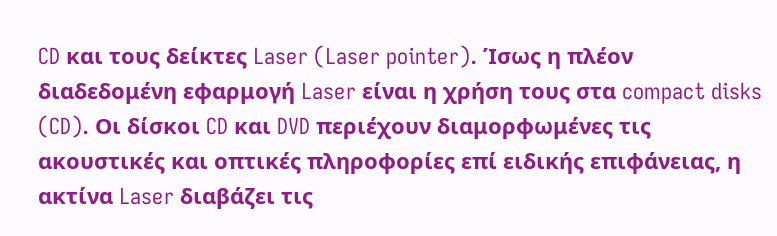CD και τους δείκτες Laser (Laser pointer). Ίσως η πλέον διαδεδομένη εφαρμογή Laser είναι η χρήση τους στα compact disks (CD). Οι δίσκοι CD και DVD περιέχουν διαμορφωμένες τις ακουστικές και οπτικές πληροφορίες επί ειδικής επιφάνειας, η ακτίνα Laser διαβάζει τις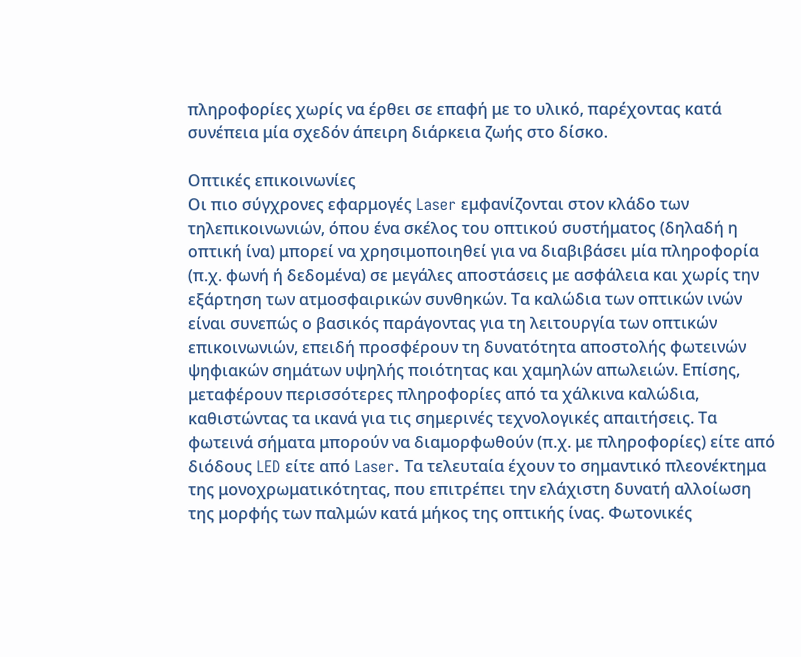πληροφορίες χωρίς να έρθει σε επαφή με το υλικό, παρέχοντας κατά συνέπεια μία σχεδόν άπειρη διάρκεια ζωής στο δίσκο.

Οπτικές επικοινωνίες
Οι πιο σύγχρονες εφαρμογές Laser εμφανίζονται στον κλάδο των τηλεπικοινωνιών, όπου ένα σκέλος του οπτικού συστήματος (δηλαδή η οπτική ίνα) μπορεί να χρησιμοποιηθεί για να διαβιβάσει μία πληροφορία (π.χ. φωνή ή δεδομένα) σε μεγάλες αποστάσεις με ασφάλεια και χωρίς την εξάρτηση των ατμοσφαιρικών συνθηκών. Τα καλώδια των οπτικών ινών είναι συνεπώς ο βασικός παράγοντας για τη λειτουργία των οπτικών επικοινωνιών, επειδή προσφέρουν τη δυνατότητα αποστολής φωτεινών ψηφιακών σημάτων υψηλής ποιότητας και χαμηλών απωλειών. Επίσης, μεταφέρουν περισσότερες πληροφορίες από τα χάλκινα καλώδια, καθιστώντας τα ικανά για τις σημερινές τεχνολογικές απαιτήσεις. Τα φωτεινά σήματα μπορούν να διαμορφωθούν (π.χ. με πληροφορίες) είτε από διόδους LED είτε από Laser. Τα τελευταία έχουν το σημαντικό πλεονέκτημα της μονοχρωματικότητας, που επιτρέπει την ελάχιστη δυνατή αλλοίωση της μορφής των παλμών κατά μήκος της οπτικής ίνας. Φωτονικές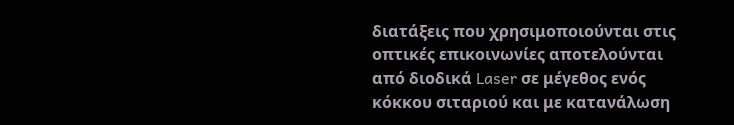διατάξεις που χρησιμοποιούνται στις οπτικές επικοινωνίες αποτελούνται από διοδικά Laser σε μέγεθος ενός κόκκου σιταριού και με κατανάλωση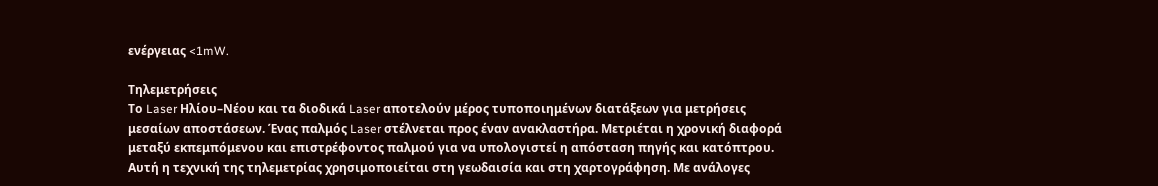ενέργειας <1mW.

Τηλεμετρήσεις
Το Laser Ηλίου–Νέου και τα διοδικά Laser αποτελούν μέρος τυποποιημένων διατάξεων για μετρήσεις μεσαίων αποστάσεων. Ένας παλμός Laser στέλνεται προς έναν ανακλαστήρα. Μετριέται η χρονική διαφορά μεταξύ εκπεμπόμενου και επιστρέφοντος παλμού για να υπολογιστεί η απόσταση πηγής και κατόπτρου. Αυτή η τεχνική της τηλεμετρίας χρησιμοποιείται στη γεωδαισία και στη χαρτογράφηση. Με ανάλογες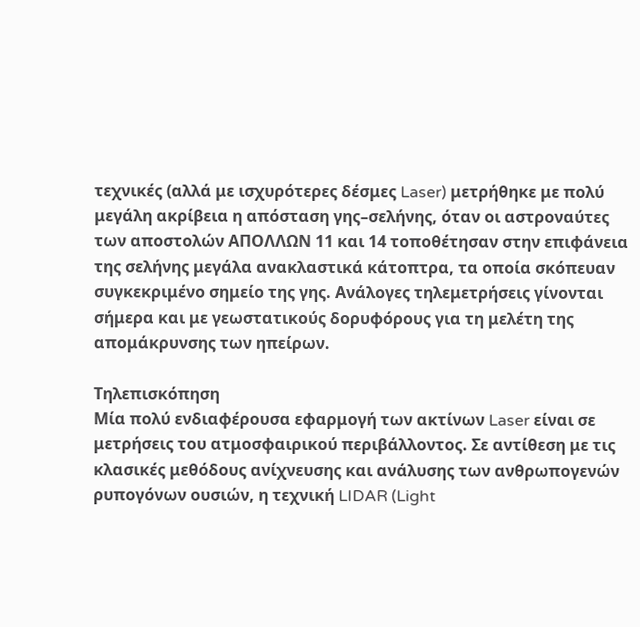τεχνικές (αλλά με ισχυρότερες δέσμες Laser) μετρήθηκε με πολύ μεγάλη ακρίβεια η απόσταση γης–σελήνης, όταν οι αστροναύτες των αποστολών ΑΠΟΛΛΩΝ 11 και 14 τοποθέτησαν στην επιφάνεια της σελήνης μεγάλα ανακλαστικά κάτοπτρα, τα οποία σκόπευαν συγκεκριμένο σημείο της γης. Ανάλογες τηλεμετρήσεις γίνονται σήμερα και με γεωστατικούς δορυφόρους για τη μελέτη της απομάκρυνσης των ηπείρων.

Τηλεπισκόπηση
Μία πολύ ενδιαφέρουσα εφαρμογή των ακτίνων Laser είναι σε μετρήσεις του ατμοσφαιρικού περιβάλλοντος. Σε αντίθεση με τις κλασικές μεθόδους ανίχνευσης και ανάλυσης των ανθρωπογενών ρυπογόνων ουσιών, η τεχνική LIDAR (Light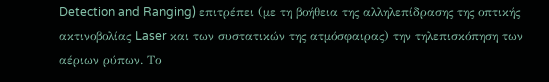Detection and Ranging) επιτρέπει (με τη βοήθεια της αλληλεπίδρασης της οπτικής ακτινοβολίας Laser και των συστατικών της ατμόσφαιρας) την τηλεπισκόπηση των αέριων ρύπων. Το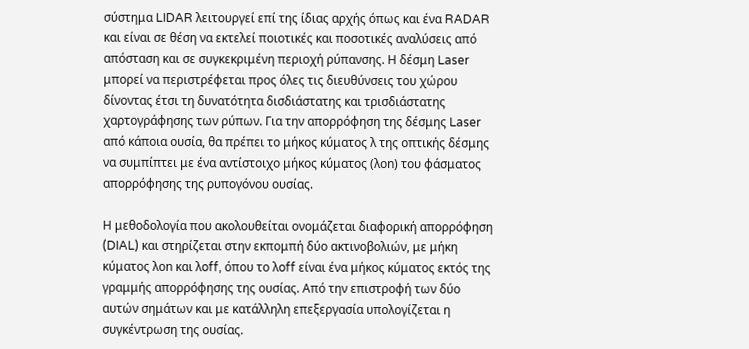σύστημα LIDAR λειτουργεί επί της ίδιας αρχής όπως και ένα RADAR και είναι σε θέση να εκτελεί ποιοτικές και ποσοτικές αναλύσεις από απόσταση και σε συγκεκριμένη περιοχή ρύπανσης. Η δέσμη Laser μπορεί να περιστρέφεται προς όλες τις διευθύνσεις του χώρου δίνοντας έτσι τη δυνατότητα δισδιάστατης και τρισδιάστατης χαρτογράφησης των ρύπων. Για την απορρόφηση της δέσμης Laser από κάποια ουσία, θα πρέπει το μήκος κύματος λ της οπτικής δέσμης να συμπίπτει με ένα αντίστοιχο μήκος κύματος (λon) του φάσματος απορρόφησης της ρυπογόνου ουσίας.

Η μεθοδολογία που ακολουθείται ονομάζεται διαφορική απορρόφηση (DIAL) και στηρίζεται στην εκπομπή δύο ακτινοβολιών, με μήκη κύματος λon και λoff, όπου το λoff είναι ένα μήκος κύματος εκτός της γραμμής απορρόφησης της ουσίας. Από την επιστροφή των δύο αυτών σημάτων και με κατάλληλη επεξεργασία υπολογίζεται η συγκέντρωση της ουσίας.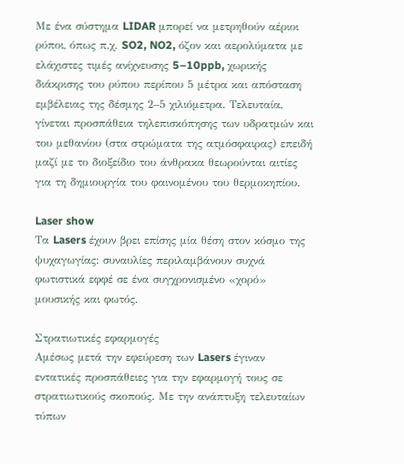Με ένα σύστημα LIDAR μπορεί να μετρηθούν αέριοι ρύποι, όπως π.χ. SO2, NO2, όζον και αερολύματα με ελάχιστες τιμές ανίχνευσης 5–10ppb, χωρικής διάκρισης του ρύπου περίπου 5 μέτρα και απόσταση εμβέλειας της δέσμης 2–5 χιλιόμετρα. Τελευταία, γίνεται προσπάθεια τηλεπισκόπησης των υδρατμών και του μεθανίου (στα στρώματα της ατμόσφαιρας) επειδή μαζί με το διοξείδιο του άνθρακα θεωρούνται αιτίες για τη δημιουργία του φαινομένου του θερμοκηπίου.

Laser show
Τα Lasers έχουν βρει επίσης μία θέση στον κόσμο της ψυχαγωγίας: συναυλίες περιλαμβάνουν συχνά φωτιστικά εφφέ σε ένα συγχρονισμένο «χορό» μουσικής και φωτός.

Στρατιωτικές εφαρμογές
Αμέσως μετά την εφεύρεση των Lasers έγιναν εντατικές προσπάθειες για την εφαρμογή τους σε στρατιωτικούς σκοπούς. Με την ανάπτυξη τελευταίων τύπων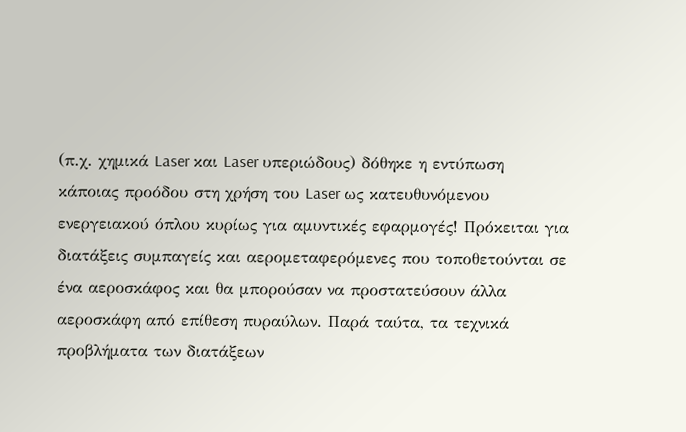(π.χ. χημικά Laser και Laser υπεριώδους) δόθηκε η εντύπωση κάποιας προόδου στη χρήση του Laser ως κατευθυνόμενου ενεργειακού όπλου κυρίως για αμυντικές εφαρμογές! Πρόκειται για διατάξεις συμπαγείς και αερομεταφερόμενες που τοποθετούνται σε ένα αεροσκάφος και θα μπορούσαν να προστατεύσουν άλλα αεροσκάφη από επίθεση πυραύλων. Παρά ταύτα, τα τεχνικά προβλήματα των διατάξεων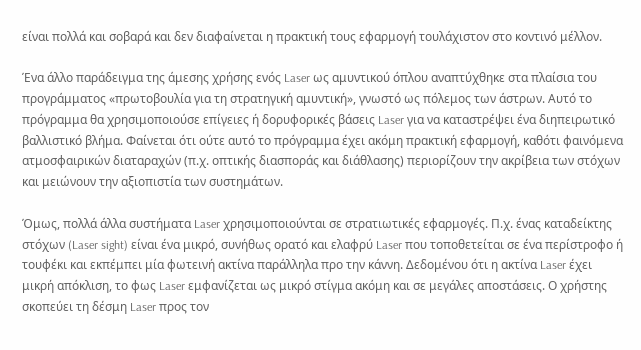είναι πολλά και σοβαρά και δεν διαφαίνεται η πρακτική τους εφαρμογή τουλάχιστον στο κοντινό μέλλον.

Ένα άλλο παράδειγμα της άμεσης χρήσης ενός Laser ως αμυντικού όπλου αναπτύχθηκε στα πλαίσια του προγράμματος «πρωτοβουλία για τη στρατηγική αμυντική», γνωστό ως πόλεμος των άστρων. Αυτό το πρόγραμμα θα χρησιμοποιούσε επίγειες ή δορυφορικές βάσεις Laser για να καταστρέψει ένα διηπειρωτικό βαλλιστικό βλήμα. Φαίνεται ότι ούτε αυτό το πρόγραμμα έχει ακόμη πρακτική εφαρμογή, καθότι φαινόμενα ατμοσφαιρικών διαταραχών (π.χ. οπτικής διασποράς και διάθλασης) περιορίζουν την ακρίβεια των στόχων και μειώνουν την αξιοπιστία των συστημάτων.

Όμως, πολλά άλλα συστήματα Laser χρησιμοποιούνται σε στρατιωτικές εφαρμογές. Π.χ. ένας καταδείκτης στόχων (Laser sight) είναι ένα μικρό, συνήθως ορατό και ελαφρύ Laser που τοποθετείται σε ένα περίστροφο ή τουφέκι και εκπέμπει μία φωτεινή ακτίνα παράλληλα προ την κάννη. Δεδομένου ότι η ακτίνα Laser έχει μικρή απόκλιση, το φως Laser εμφανίζεται ως μικρό στίγμα ακόμη και σε μεγάλες αποστάσεις. Ο χρήστης σκοπεύει τη δέσμη Laser προς τον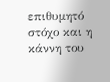επιθυμητό στόχο και η κάννη του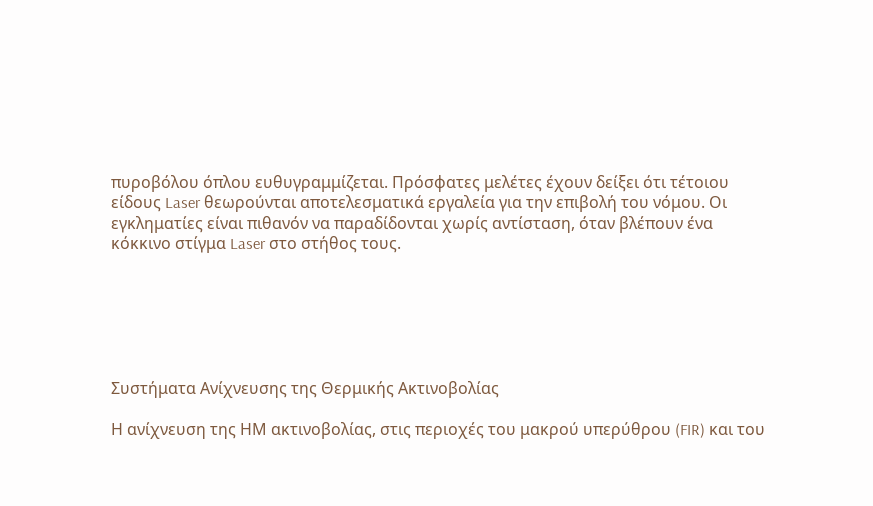πυροβόλου όπλου ευθυγραμμίζεται. Πρόσφατες μελέτες έχουν δείξει ότι τέτοιου είδους Laser θεωρούνται αποτελεσματικά εργαλεία για την επιβολή του νόμου. Οι εγκληματίες είναι πιθανόν να παραδίδονται χωρίς αντίσταση, όταν βλέπουν ένα κόκκινο στίγμα Laser στο στήθος τους.






Συστήματα Ανίχνευσης της Θερμικής Ακτινοβολίας

Η ανίχνευση της ΗΜ ακτινοβολίας, στις περιοχές του μακρού υπερύθρου (FIR) και του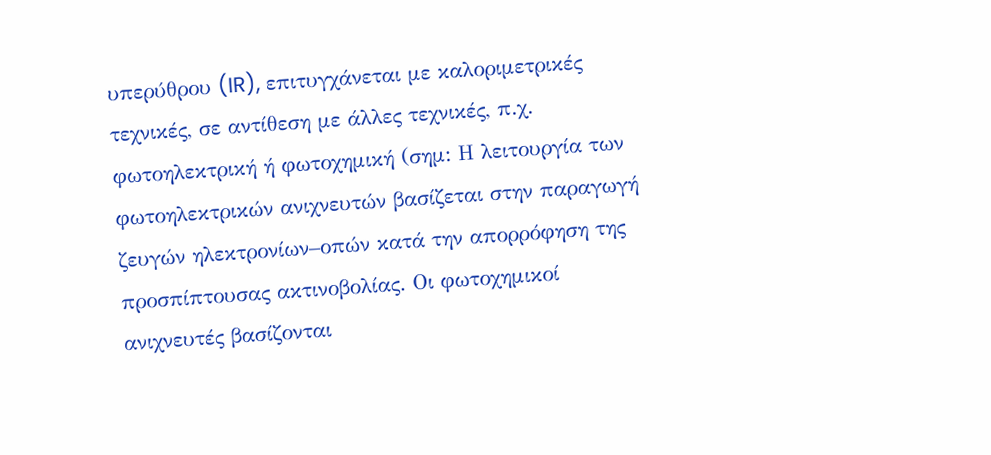υπερύθρου (IR), επιτυγχάνεται με καλοριμετρικές τεχνικές, σε αντίθεση με άλλες τεχνικές, π.χ. φωτοηλεκτρική ή φωτοχημική (σημ: Η λειτουργία των φωτοηλεκτρικών ανιχνευτών βασίζεται στην παραγωγή ζευγών ηλεκτρονίων–οπών κατά την απορρόφηση της προσπίπτουσας ακτινοβολίας. Οι φωτοχημικοί ανιχνευτές βασίζονται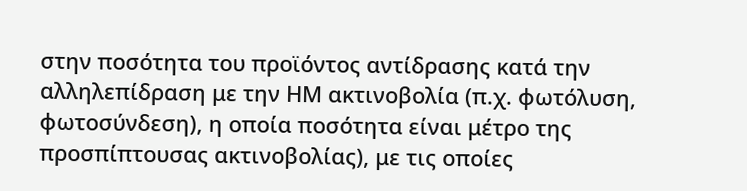στην ποσότητα του προϊόντος αντίδρασης κατά την αλληλεπίδραση με την ΗΜ ακτινοβολία (π.χ. φωτόλυση, φωτοσύνδεση), η οποία ποσότητα είναι μέτρο της προσπίπτουσας ακτινοβολίας), με τις οποίες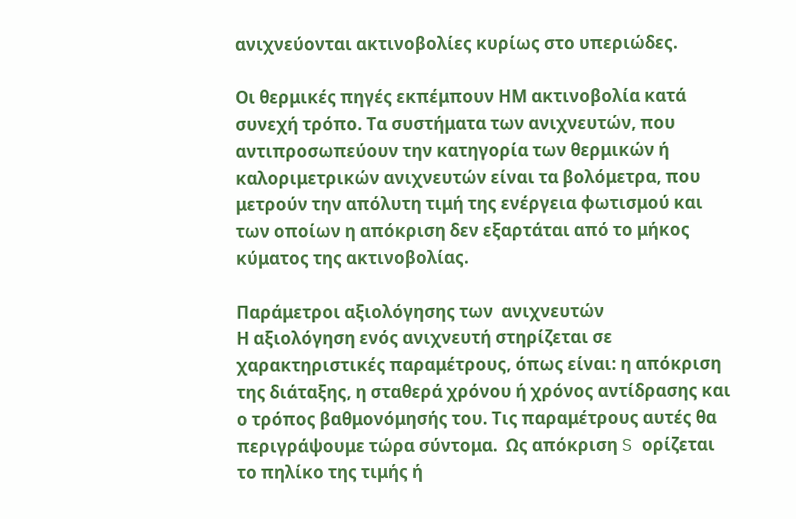ανιχνεύονται ακτινοβολίες κυρίως στο υπεριώδες.

Οι θερμικές πηγές εκπέμπουν ΗΜ ακτινοβολία κατά συνεχή τρόπο. Τα συστήματα των ανιχνευτών, που αντιπροσωπεύουν την κατηγορία των θερμικών ή καλοριμετρικών ανιχνευτών είναι τα βολόμετρα, που μετρούν την απόλυτη τιμή της ενέργεια φωτισμού και των οποίων η απόκριση δεν εξαρτάται από το μήκος κύματος της ακτινοβολίας.

Παράμετροι αξιολόγησης των  ανιχνευτών
Η αξιολόγηση ενός ανιχνευτή στηρίζεται σε χαρακτηριστικές παραμέτρους, όπως είναι: η απόκριση της διάταξης, η σταθερά χρόνου ή χρόνος αντίδρασης και ο τρόπος βαθμονόμησής του. Τις παραμέτρους αυτές θα περιγράψουμε τώρα σύντομα.  Ως απόκριση S ορίζεται το πηλίκο της τιμής ή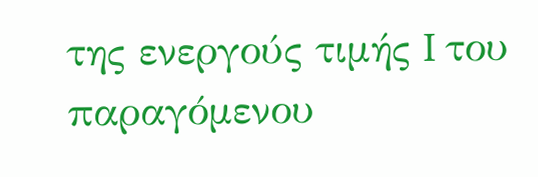της ενεργούς τιμής I του παραγόμενου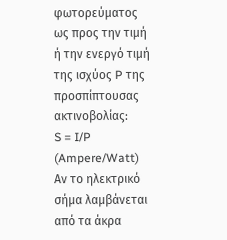φωτορεύματος ως προς την τιμή ή την ενεργό τιμή της ισχύος P της προσπίπτουσας ακτινοβολίας:
S = I/P  (Ampere/Watt)
Αν το ηλεκτρικό σήμα λαμβάνεται από τα άκρα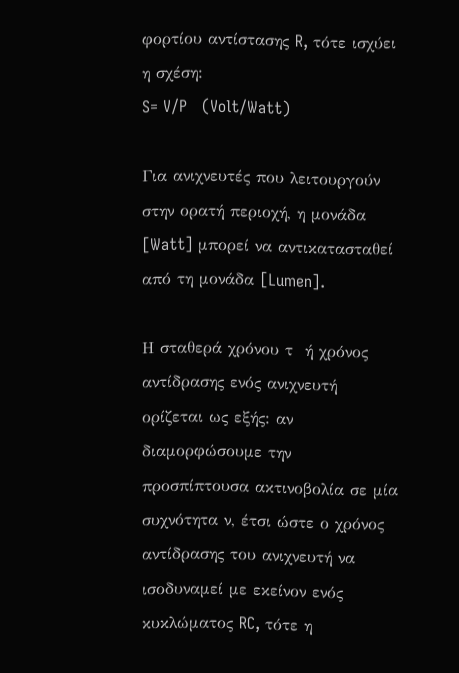φορτίου αντίστασης R, τότε ισχύει η σχέση:
S= V/P   (Volt/Watt)

Για ανιχνευτές που λειτουργούν στην ορατή περιοχή, η μονάδα [Watt] μπορεί να αντικατασταθεί από τη μονάδα [Lumen].

Η σταθερά χρόνου τ  ή χρόνος αντίδρασης ενός ανιχνευτή ορίζεται ως εξής: αν διαμορφώσουμε την προσπίπτουσα ακτινοβολία σε μία συχνότητα ν, έτσι ώστε ο χρόνος αντίδρασης του ανιχνευτή να ισοδυναμεί με εκείνον ενός κυκλώματος RC, τότε η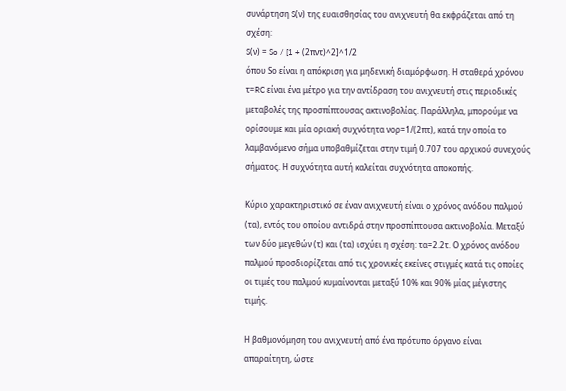συνάρτηση S(ν) της ευαισθησίας του ανιχνευτή θα εκφράζεται από τη σχέση:
S(ν) = So / [1 + (2πντ)^2]^1/2
όπου Sο είναι η απόκριση για μηδενική διαμόρφωση. Η σταθερά χρόνου τ=RC είναι ένα μέτρο για την αντίδραση του ανιχνευτή στις περιοδικές μεταβολές της προσπίπτουσας ακτινοβολίας. Παράλληλα, μπορούμε να ορίσουμε και μία οριακή συχνότητα νορ=1/(2πτ), κατά την οποία το λαμβανόμενο σήμα υποβαθμίζεται στην τιμή 0.707 του αρχικού συνεχούς σήματος. Η συχνότητα αυτή καλείται συχνότητα αποκοπής.

Κύριο χαρακτηριστικό σε έναν ανιχνευτή είναι ο χρόνος ανόδου παλμού (τα), εντός του οποίου αντιδρά στην προσπίπτουσα ακτινοβολία. Μεταξύ των δύο μεγεθών (τ) και (τα) ισχύει η σχέση: τα=2.2τ. Ο χρόνος ανόδου παλμού προσδιορίζεται από τις χρονικές εκείνες στιγμές κατά τις οποίες οι τιμές του παλμού κυμαίνονται μεταξύ 10% και 90% μίας μέγιστης τιμής.

Η βαθμονόμηση του ανιχνευτή από ένα πρότυπο όργανο είναι απαραίτητη, ώστε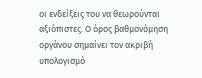οι ενδείξεις του να θεωρούνται αξιόπιστες. Ο όρος βαθμονόμηση οργάνου σημαίνει τον ακριβή υπολογισμό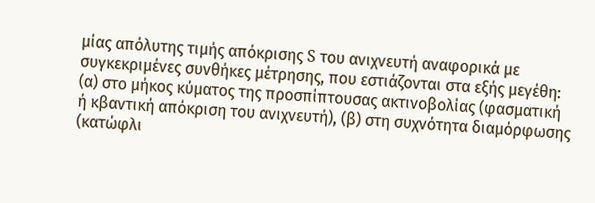μίας απόλυτης τιμής απόκρισης S του ανιχνευτή αναφορικά με συγκεκριμένες συνθήκες μέτρησης, που εστιάζονται στα εξής μεγέθη: (α) στο μήκος κύματος της προσπίπτουσας ακτινοβολίας (φασματική ή κβαντική απόκριση του ανιχνευτή), (β) στη συχνότητα διαμόρφωσης (κατώφλι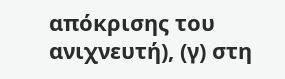απόκρισης του ανιχνευτή), (γ) στη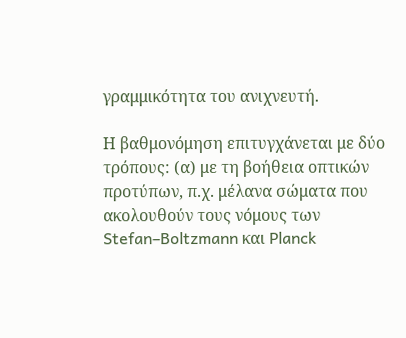γραμμικότητα του ανιχνευτή.

Η βαθμονόμηση επιτυγχάνεται με δύο τρόπους: (α) με τη βοήθεια οπτικών προτύπων, π.χ. μέλανα σώματα που ακολουθούν τους νόμους των Stefan–Boltzmann και Planck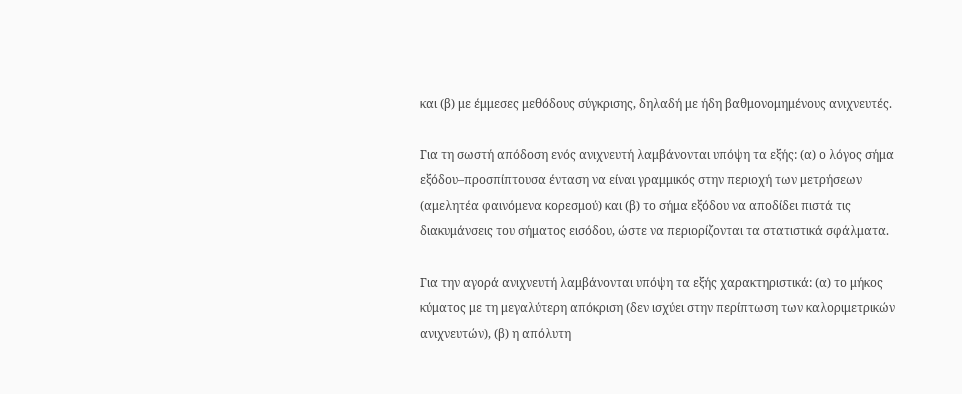και (β) με έμμεσες μεθόδους σύγκρισης, δηλαδή με ήδη βαθμονομημένους ανιχνευτές.

Για τη σωστή απόδοση ενός ανιχνευτή λαμβάνονται υπόψη τα εξής: (α) ο λόγος σήμα εξόδου–προσπίπτουσα ένταση να είναι γραμμικός στην περιοχή των μετρήσεων (αμελητέα φαινόμενα κορεσμού) και (β) το σήμα εξόδου να αποδίδει πιστά τις διακυμάνσεις του σήματος εισόδου, ώστε να περιορίζονται τα στατιστικά σφάλματα.

Για την αγορά ανιχνευτή λαμβάνονται υπόψη τα εξής χαρακτηριστικά: (α) το μήκος κύματος με τη μεγαλύτερη απόκριση (δεν ισχύει στην περίπτωση των καλοριμετρικών ανιχνευτών), (β) η απόλυτη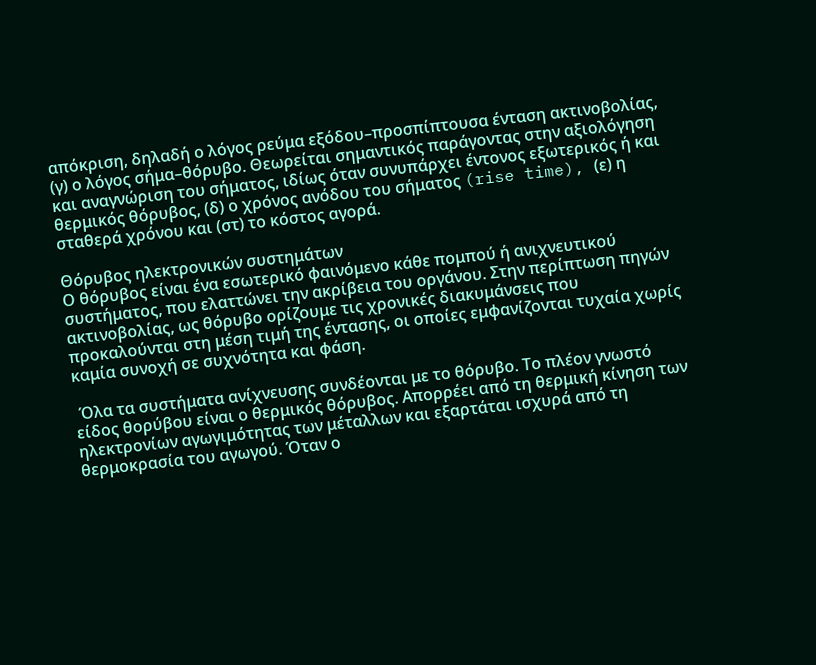απόκριση, δηλαδή ο λόγος ρεύμα εξόδου–προσπίπτουσα ένταση ακτινοβολίας, (γ) ο λόγος σήμα–θόρυβο. Θεωρείται σημαντικός παράγοντας στην αξιολόγηση και αναγνώριση του σήματος, ιδίως όταν συνυπάρχει έντονος εξωτερικός ή και θερμικός θόρυβος, (δ) ο χρόνος ανόδου του σήματος (rise time), (ε) η σταθερά χρόνου και (στ) το κόστος αγορά.

Θόρυβος ηλεκτρονικών συστημάτων
Ο θόρυβος είναι ένα εσωτερικό φαινόμενο κάθε πομπού ή ανιχνευτικού συστήματος, που ελαττώνει την ακρίβεια του οργάνου. Στην περίπτωση πηγών ακτινοβολίας, ως θόρυβο ορίζουμε τις χρονικές διακυμάνσεις που προκαλούνται στη μέση τιμή της έντασης, οι οποίες εμφανίζονται τυχαία χωρίς καμία συνοχή σε συχνότητα και φάση.

 Όλα τα συστήματα ανίχνευσης συνδέονται με το θόρυβο. Το πλέον γνωστό είδος θορύβου είναι ο θερμικός θόρυβος. Απορρέει από τη θερμική κίνηση των ηλεκτρονίων αγωγιμότητας των μέταλλων και εξαρτάται ισχυρά από τη θερμοκρασία του αγωγού. Όταν ο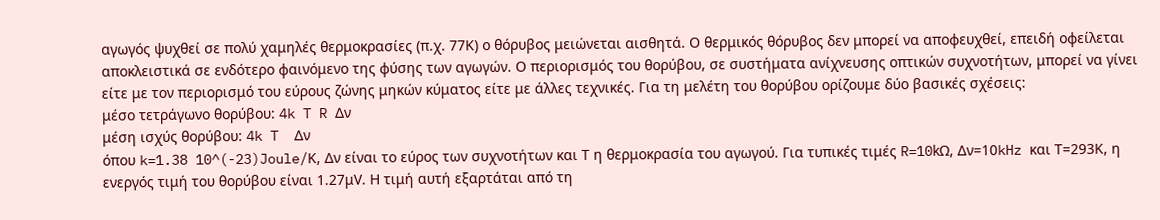αγωγός ψυχθεί σε πολύ χαμηλές θερμοκρασίες (π.χ. 77Κ) ο θόρυβος μειώνεται αισθητά. Ο θερμικός θόρυβος δεν μπορεί να αποφευχθεί, επειδή οφείλεται αποκλειστικά σε ενδότερο φαινόμενο της φύσης των αγωγών. Ο περιορισμός του θορύβου, σε συστήματα ανίχνευσης οπτικών συχνοτήτων, μπορεί να γίνει είτε με τον περιορισμό του εύρους ζώνης μηκών κύματος είτε με άλλες τεχνικές. Για τη μελέτη του θορύβου ορίζουμε δύο βασικές σχέσεις:
μέσο τετράγωνο θορύβου: 4k T R Δν
μέση ισχύς θορύβου: 4k T  Δν
όπου k=1.38 10^(-23)Joule/Κ, Δν είναι το εύρος των συχνοτήτων και Τ η θερμοκρασία του αγωγού. Για τυπικές τιμές R=10kΩ, Δν=10kHz και Τ=293Κ, η ενεργός τιμή του θορύβου είναι 1.27μV. Η τιμή αυτή εξαρτάται από τη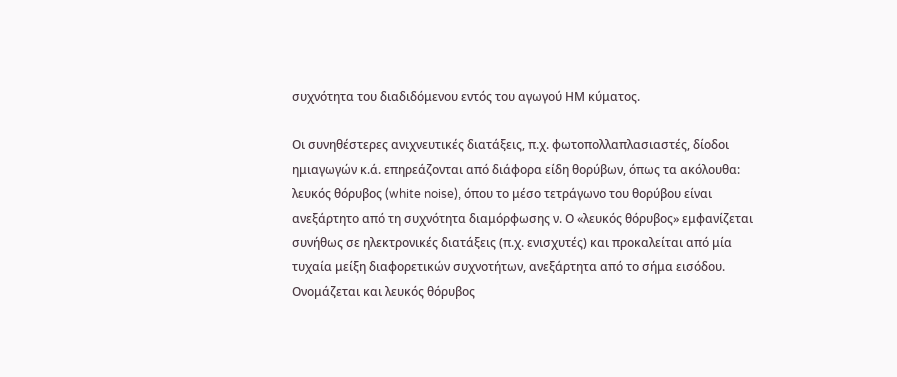συχνότητα του διαδιδόμενου εντός του αγωγού ΗΜ κύματος.

Οι συνηθέστερες ανιχνευτικές διατάξεις, π.χ. φωτοπολλαπλασιαστές, δίοδοι ημιαγωγών κ.ά. επηρεάζονται από διάφορα είδη θορύβων, όπως τα ακόλουθα:
λευκός θόρυβος (white noise), όπου το μέσο τετράγωνο του θορύβου είναι ανεξάρτητο από τη συχνότητα διαμόρφωσης ν. Ο «λευκός θόρυβος» εμφανίζεται συνήθως σε ηλεκτρονικές διατάξεις (π.χ. ενισχυτές) και προκαλείται από μία τυχαία μείξη διαφορετικών συχνοτήτων, ανεξάρτητα από το σήμα εισόδου. Ονομάζεται και λευκός θόρυβος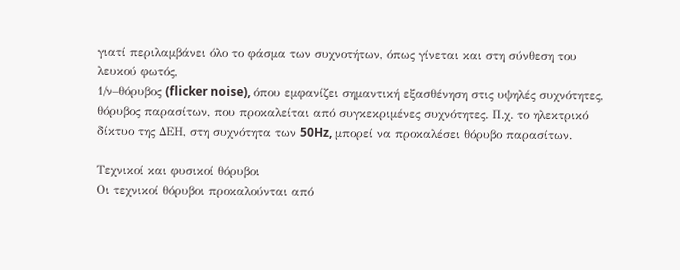γιατί περιλαμβάνει όλο το φάσμα των συχνοτήτων, όπως γίνεται και στη σύνθεση του λευκού φωτός,
1/ν–θόρυβος (flicker noise), όπου εμφανίζει σημαντική εξασθένηση στις υψηλές συχνότητες,
θόρυβος παρασίτων, που προκαλείται από συγκεκριμένες συχνότητες. Π.χ. το ηλεκτρικό δίκτυο της ΔΕΗ, στη συχνότητα των 50Hz, μπορεί να προκαλέσει θόρυβο παρασίτων.

Τεχνικοί και φυσικοί θόρυβοι
Οι τεχνικοί θόρυβοι προκαλούνται από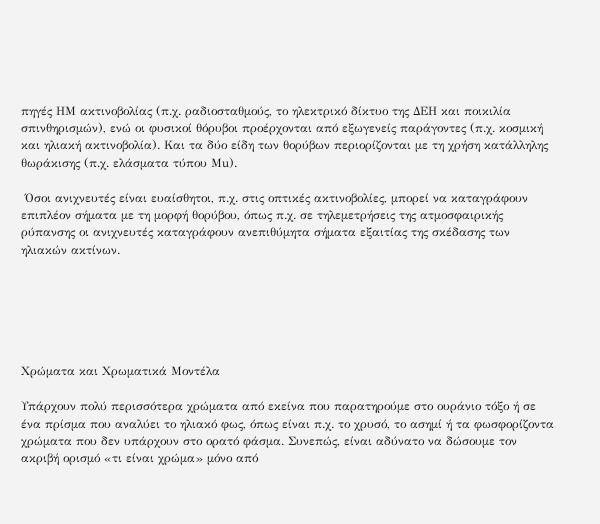πηγές ΗΜ ακτινοβολίας (π.χ. ραδιοσταθμούς, το ηλεκτρικό δίκτυο της ΔΕΗ και ποικιλία σπινθηρισμών), ενώ οι φυσικοί θόρυβοι προέρχονται από εξωγενείς παράγοντες (π.χ. κοσμική και ηλιακή ακτινοβολία). Και τα δύο είδη των θορύβων περιορίζονται με τη χρήση κατάλληλης θωράκισης (π.χ. ελάσματα τύπου Μu).

 Όσοι ανιχνευτές είναι ευαίσθητοι, π.χ. στις οπτικές ακτινοβολίες, μπορεί να καταγράφουν επιπλέον σήματα με τη μορφή θορύβου, όπως π.χ. σε τηλεμετρήσεις της ατμοσφαιρικής ρύπανσης οι ανιχνευτές καταγράφουν ανεπιθύμητα σήματα εξαιτίας της σκέδασης των ηλιακών ακτίνων.






Χρώματα και Χρωματικά Μοντέλα

Υπάρχουν πολύ περισσότερα χρώματα από εκείνα που παρατηρούμε στο ουράνιο τόξο ή σε ένα πρίσμα που αναλύει το ηλιακό φως, όπως είναι π.χ. το χρυσό, το ασημί ή τα φωσφορίζοντα χρώματα που δεν υπάρχουν στο ορατό φάσμα. Συνεπώς, είναι αδύνατο να δώσουμε τον ακριβή ορισμό «τι είναι χρώμα» μόνο από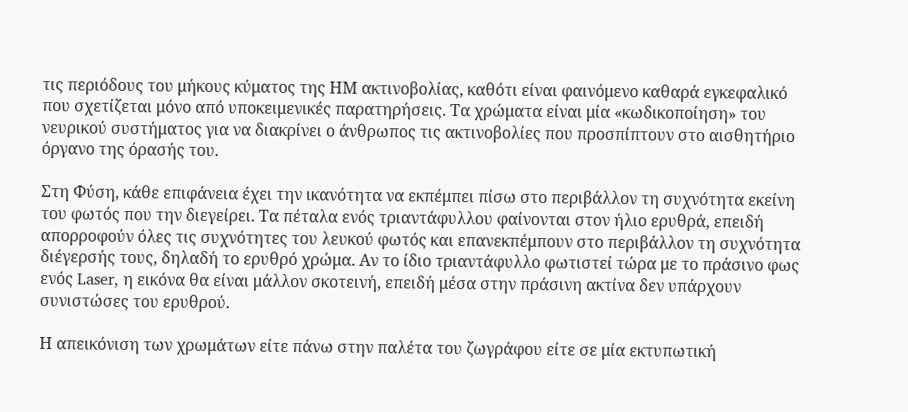τις περιόδους του μήκους κύματος της ΗΜ ακτινοβολίας, καθότι είναι φαινόμενο καθαρά εγκεφαλικό που σχετίζεται μόνο από υποκειμενικές παρατηρήσεις. Τα χρώματα είναι μία «κωδικοποίηση» του νευρικού συστήματος για να διακρίνει ο άνθρωπος τις ακτινοβολίες που προσπίπτουν στο αισθητήριο όργανο της όρασής του.

Στη Φύση, κάθε επιφάνεια έχει την ικανότητα να εκπέμπει πίσω στο περιβάλλον τη συχνότητα εκείνη του φωτός που την διεγείρει. Τα πέταλα ενός τριαντάφυλλου φαίνονται στον ήλιο ερυθρά, επειδή απορροφούν όλες τις συχνότητες του λευκού φωτός και επανεκπέμπουν στο περιβάλλον τη συχνότητα διέγερσής τους, δηλαδή το ερυθρό χρώμα. Αν το ίδιο τριαντάφυλλο φωτιστεί τώρα με το πράσινο φως ενός Laser, η εικόνα θα είναι μάλλον σκοτεινή, επειδή μέσα στην πράσινη ακτίνα δεν υπάρχουν συνιστώσες του ερυθρού.

Η απεικόνιση των χρωμάτων είτε πάνω στην παλέτα του ζωγράφου είτε σε μία εκτυπωτική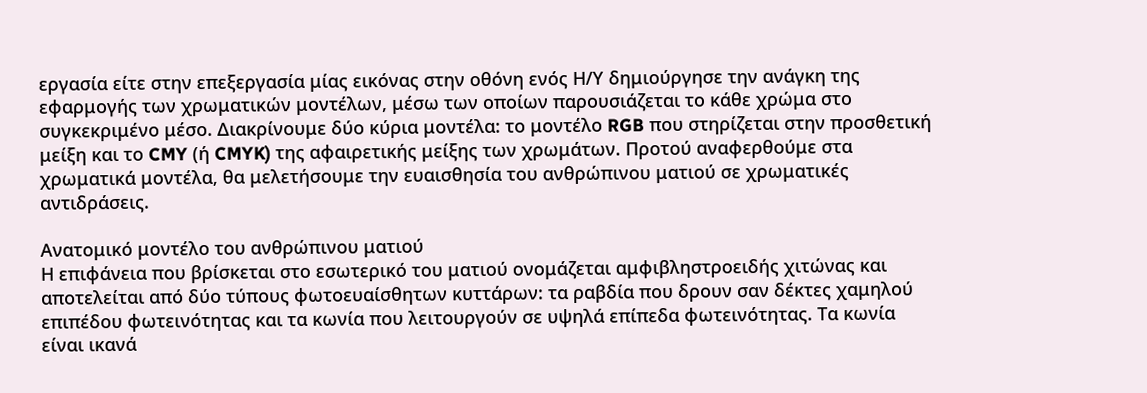εργασία είτε στην επεξεργασία μίας εικόνας στην οθόνη ενός Η/Υ δημιούργησε την ανάγκη της εφαρμογής των χρωματικών μοντέλων, μέσω των οποίων παρουσιάζεται το κάθε χρώμα στο συγκεκριμένο μέσο. Διακρίνουμε δύο κύρια μοντέλα: το μοντέλο RGB που στηρίζεται στην προσθετική μείξη και το CMY (ή CMYK) της αφαιρετικής μείξης των χρωμάτων. Προτού αναφερθούμε στα χρωματικά μοντέλα, θα μελετήσουμε την ευαισθησία του ανθρώπινου ματιού σε χρωματικές αντιδράσεις.

Ανατομικό μοντέλο του ανθρώπινου ματιού
Η επιφάνεια που βρίσκεται στο εσωτερικό του ματιού ονομάζεται αμφιβληστροειδής χιτώνας και αποτελείται από δύο τύπους φωτοευαίσθητων κυττάρων: τα ραβδία που δρουν σαν δέκτες χαμηλού επιπέδου φωτεινότητας και τα κωνία που λειτουργούν σε υψηλά επίπεδα φωτεινότητας. Τα κωνία είναι ικανά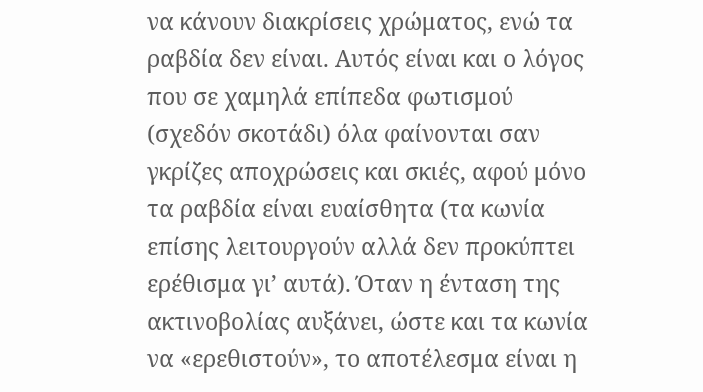να κάνουν διακρίσεις χρώματος, ενώ τα ραβδία δεν είναι. Αυτός είναι και ο λόγος που σε χαμηλά επίπεδα φωτισμού (σχεδόν σκοτάδι) όλα φαίνονται σαν γκρίζες αποχρώσεις και σκιές, αφού μόνο τα ραβδία είναι ευαίσθητα (τα κωνία επίσης λειτουργούν αλλά δεν προκύπτει ερέθισμα γι’ αυτά). Όταν η ένταση της ακτινοβολίας αυξάνει, ώστε και τα κωνία να «ερεθιστούν», το αποτέλεσμα είναι η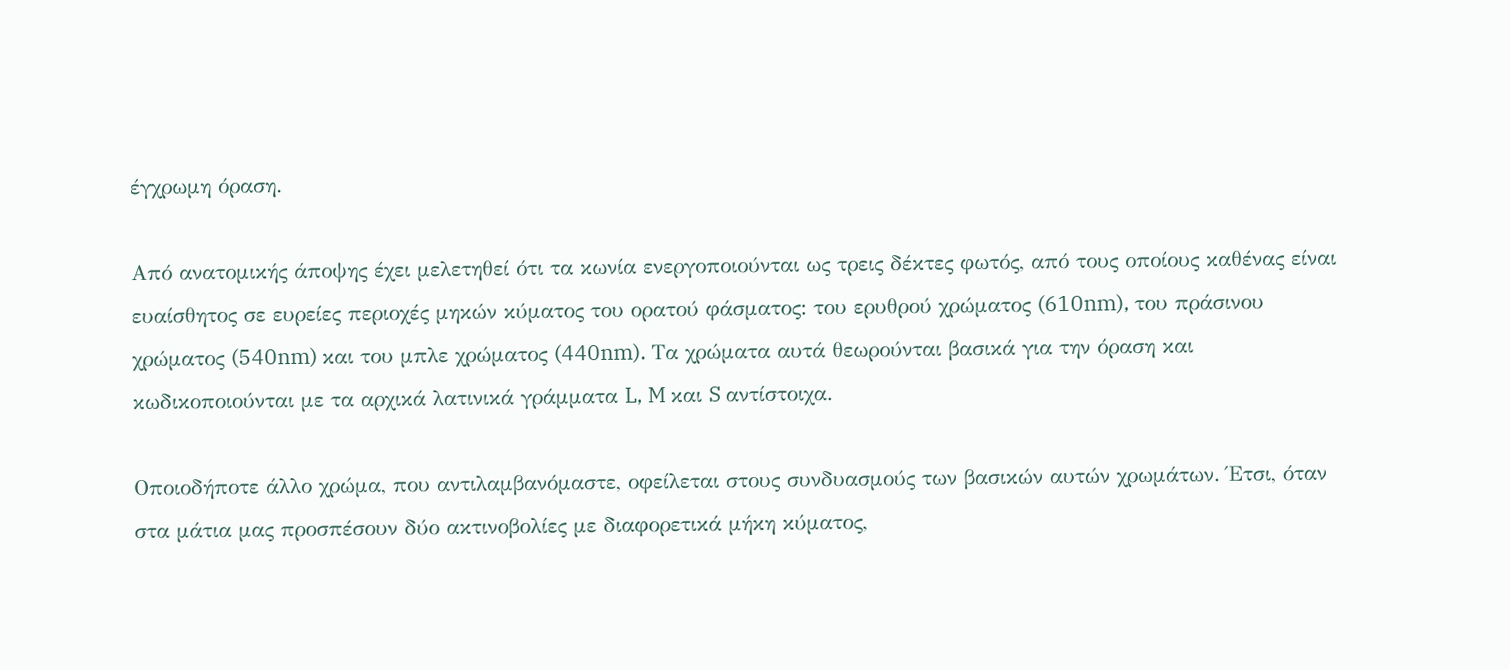έγχρωμη όραση.

Από ανατομικής άποψης έχει μελετηθεί ότι τα κωνία ενεργοποιούνται ως τρεις δέκτες φωτός, από τους οποίους καθένας είναι ευαίσθητος σε ευρείες περιοχές μηκών κύματος του ορατού φάσματος: του ερυθρού χρώματος (610nm), του πράσινου χρώματος (540nm) και του μπλε χρώματος (440nm). Τα χρώματα αυτά θεωρούνται βασικά για την όραση και κωδικοποιούνται με τα αρχικά λατινικά γράμματα L, M και S αντίστοιχα.

Οποιοδήποτε άλλο χρώμα, που αντιλαμβανόμαστε, οφείλεται στους συνδυασμούς των βασικών αυτών χρωμάτων. Έτσι, όταν στα μάτια μας προσπέσουν δύο ακτινοβολίες με διαφορετικά μήκη κύματος,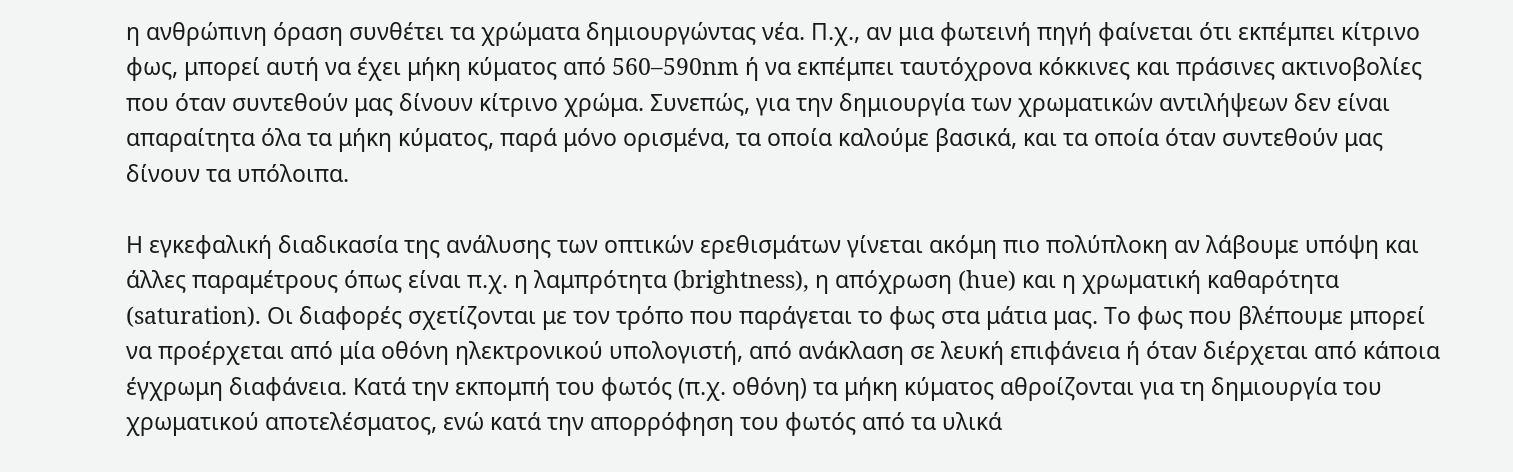η ανθρώπινη όραση συνθέτει τα χρώματα δημιουργώντας νέα. Π.χ., αν μια φωτεινή πηγή φαίνεται ότι εκπέμπει κίτρινο φως, μπορεί αυτή να έχει μήκη κύματος από 560–590nm ή να εκπέμπει ταυτόχρονα κόκκινες και πράσινες ακτινοβολίες που όταν συντεθούν μας δίνουν κίτρινο χρώμα. Συνεπώς, για την δημιουργία των χρωματικών αντιλήψεων δεν είναι απαραίτητα όλα τα μήκη κύματος, παρά μόνο ορισμένα, τα οποία καλούμε βασικά, και τα οποία όταν συντεθούν μας δίνουν τα υπόλοιπα.

Η εγκεφαλική διαδικασία της ανάλυσης των οπτικών ερεθισμάτων γίνεται ακόμη πιο πολύπλοκη αν λάβουμε υπόψη και άλλες παραμέτρους όπως είναι π.χ. η λαμπρότητα (brightness), η απόχρωση (hue) και η χρωματική καθαρότητα (saturation). Οι διαφορές σχετίζονται με τον τρόπο που παράγεται το φως στα μάτια μας. Το φως που βλέπουμε μπορεί να προέρχεται από μία οθόνη ηλεκτρονικού υπολογιστή, από ανάκλαση σε λευκή επιφάνεια ή όταν διέρχεται από κάποια έγχρωμη διαφάνεια. Κατά την εκπομπή του φωτός (π.χ. οθόνη) τα μήκη κύματος αθροίζονται για τη δημιουργία του χρωματικού αποτελέσματος, ενώ κατά την απορρόφηση του φωτός από τα υλικά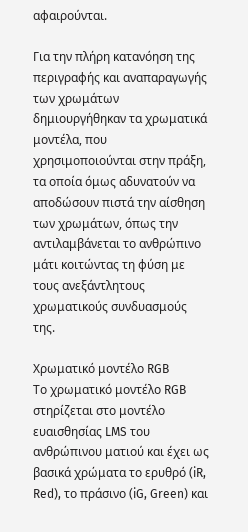αφαιρούνται.

Για την πλήρη κατανόηση της περιγραφής και αναπαραγωγής των χρωμάτων δημιουργήθηκαν τα χρωματικά μοντέλα, που χρησιμοποιούνται στην πράξη, τα οποία όμως αδυνατούν να αποδώσουν πιστά την αίσθηση των χρωμάτων, όπως την αντιλαμβάνεται το ανθρώπινο μάτι κοιτώντας τη φύση με τους ανεξάντλητους χρωματικούς συνδυασμούς της.

Χρωματικό μοντέλο RGB
Το χρωματικό μοντέλο RGB στηρίζεται στο μοντέλο ευαισθησίας LMS του ανθρώπινου ματιού και έχει ως βασικά χρώματα το ερυθρό (iR, Red), το πράσινο (iG, Green) και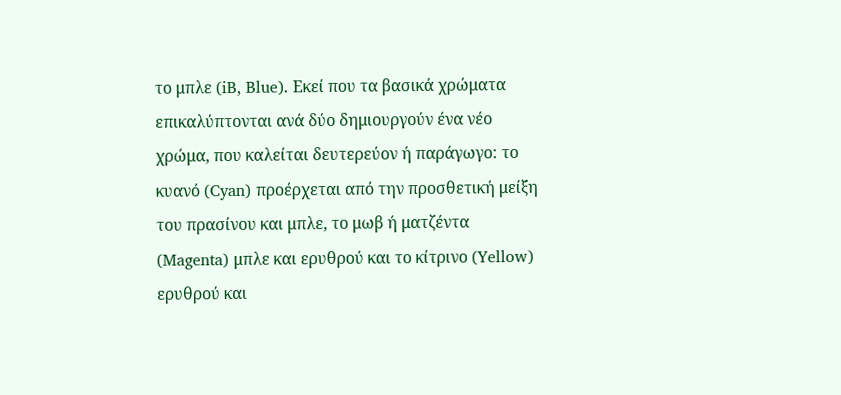το μπλε (iB, Blue). Εκεί που τα βασικά χρώματα επικαλύπτονται ανά δύο δημιουργούν ένα νέο χρώμα, που καλείται δευτερεύον ή παράγωγο: το κυανό (Cyan) προέρχεται από την προσθετική μείξη του πρασίνου και μπλε, το μωβ ή ματζέντα (Magenta) μπλε και ερυθρού και το κίτρινο (Yellow) ερυθρού και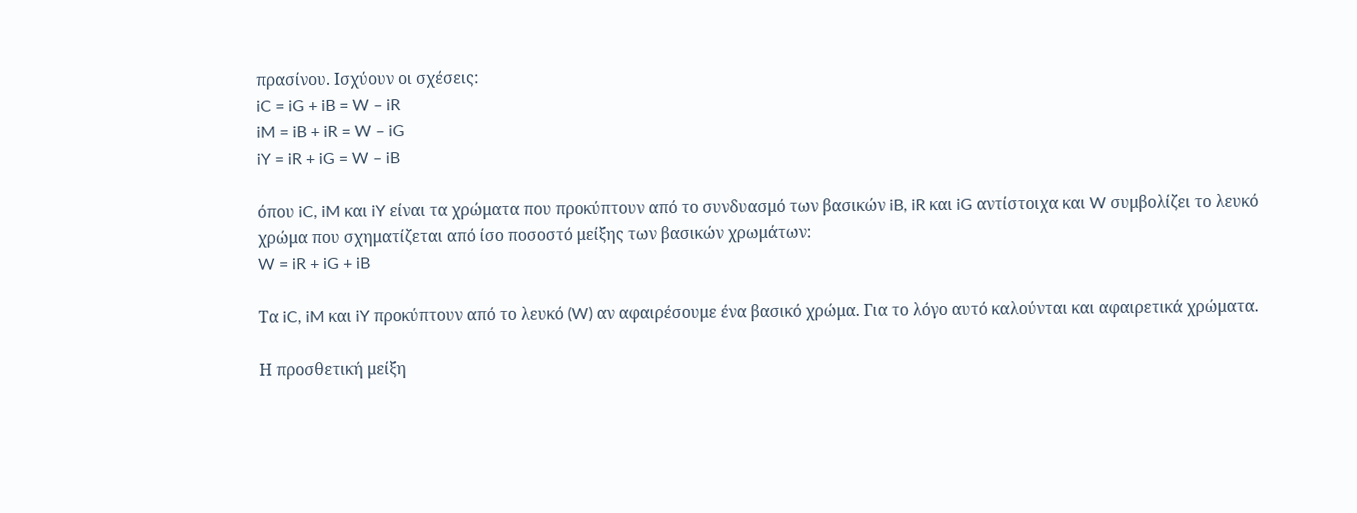πρασίνου. Ισχύουν οι σχέσεις:
iC = iG + iB = W – iR
iM = iB + iR = W – iG
iY = iR + iG = W – iB

όπου iC, iM και iY είναι τα χρώματα που προκύπτουν από το συνδυασμό των βασικών iB, iR και iG αντίστοιχα και W συμβολίζει το λευκό χρώμα που σχηματίζεται από ίσο ποσοστό μείξης των βασικών χρωμάτων:
W = iR + iG + iB

Τα iC, iM και iY προκύπτουν από το λευκό (W) αν αφαιρέσουμε ένα βασικό χρώμα. Για το λόγο αυτό καλούνται και αφαιρετικά χρώματα.

Η προσθετική μείξη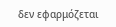δεν εφαρμόζεται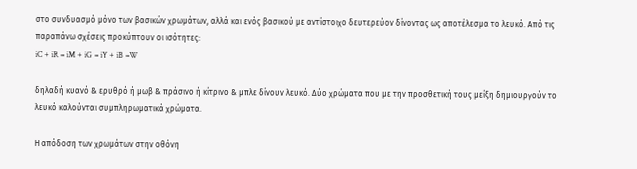στο συνδυασμό μόνο των βασικών χρωμάτων, αλλά και ενός βασικού με αντίστοιχο δευτερεύον δίνοντας ως αποτέλεσμα το λευκό. Από τις παραπάνω σχέσεις προκύπτουν οι ισότητες:
iC + iR = iM + iG = iY + iB =W

δηλαδή κυανό & ερυθρό ή μωβ & πράσινο ή κίτρινο & μπλε δίνουν λευκό. Δύο χρώματα που με την προσθετική τους μείξη δημιουργούν το λευκό καλούνται συμπληρωματικά χρώματα.

Η απόδοση των χρωμάτων στην οθόνη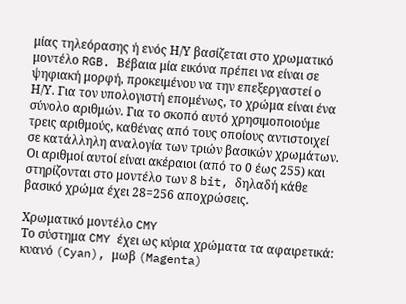μίας τηλεόρασης ή ενός Η/Υ βασίζεται στο χρωματικό μοντέλο RGB. Βέβαια μία εικόνα πρέπει να είναι σε ψηφιακή μορφή, προκειμένου να την επεξεργαστεί ο Η/Υ. Για τον υπολογιστή επομένως, το χρώμα είναι ένα σύνολο αριθμών. Για το σκοπό αυτό χρησιμοποιούμε τρεις αριθμούς, καθένας από τους οποίους αντιστοιχεί σε κατάλληλη αναλογία των τριών βασικών χρωμάτων. Οι αριθμοί αυτοί είναι ακέραιοι (από το 0 έως 255) και στηρίζονται στο μοντέλο των 8 bit, δηλαδή κάθε βασικό χρώμα έχει 28=256 αποχρώσεις.

Χρωματικό μοντέλο CMY
Το σύστημα CMY έχει ως κύρια χρώματα τα αφαιρετικά: κυανό (Cyan), μωβ (Magenta)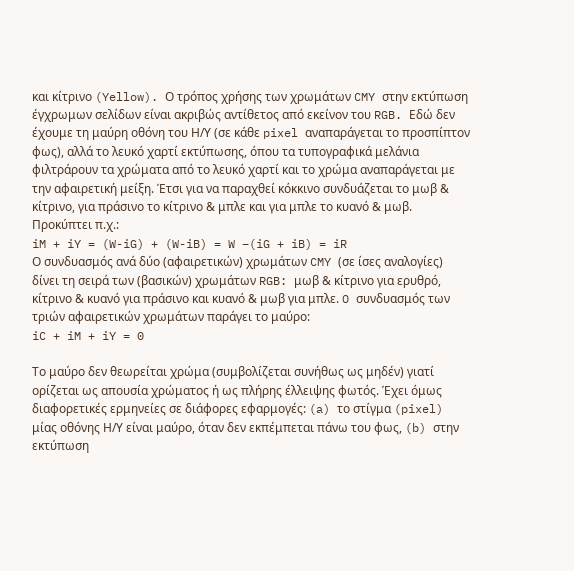και κίτρινο (Yellow). Ο τρόπος χρήσης των χρωμάτων CMY στην εκτύπωση έγχρωμων σελίδων είναι ακριβώς αντίθετος από εκείνον του RGB. Εδώ δεν έχουμε τη μαύρη οθόνη του Η/Υ (σε κάθε pixel αναπαράγεται το προσπίπτον φως), αλλά το λευκό χαρτί εκτύπωσης, όπου τα τυπογραφικά μελάνια φιλτράρουν τα χρώματα από το λευκό χαρτί και το χρώμα αναπαράγεται με την αφαιρετική μείξη. Έτσι για να παραχθεί κόκκινο συνδυάζεται το μωβ & κίτρινο, για πράσινο το κίτρινο & μπλε και για μπλε το κυανό & μωβ. Προκύπτει π.χ.:
iM + iY = (W-iG) + (W-iB) = W –(iG + iB) = iR
Ο συνδυασμός ανά δύο (αφαιρετικών) χρωμάτων CMY (σε ίσες αναλογίες) δίνει τη σειρά των (βασικών) χρωμάτων RGB: μωβ & κίτρινο για ερυθρό, κίτρινο & κυανό για πράσινο και κυανό & μωβ για μπλε. O συνδυασμός των τριών αφαιρετικών χρωμάτων παράγει το μαύρο:
iC + iM + iY = 0

Το μαύρο δεν θεωρείται χρώμα (συμβολίζεται συνήθως ως μηδέν) γιατί ορίζεται ως απουσία χρώματος ή ως πλήρης έλλειψης φωτός. Έχει όμως διαφορετικές ερμηνείες σε διάφορες εφαρμογές: (a) το στίγμα (pixel) μίας οθόνης Η/Υ είναι μαύρο, όταν δεν εκπέμπεται πάνω του φως, (b) στην εκτύπωση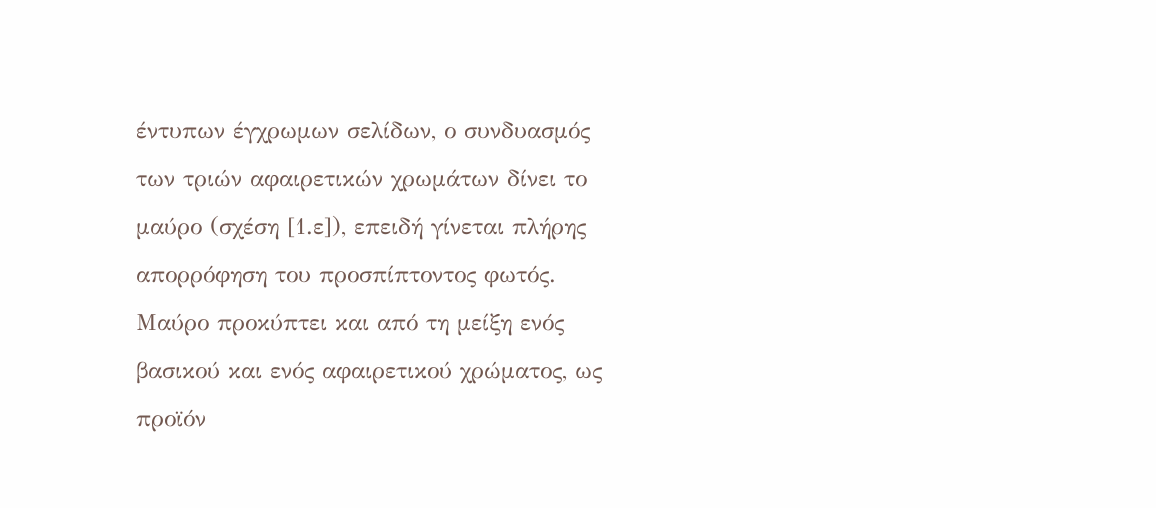έντυπων έγχρωμων σελίδων, ο συνδυασμός των τριών αφαιρετικών χρωμάτων δίνει το μαύρο (σχέση [1.ε]), επειδή γίνεται πλήρης απορρόφηση του προσπίπτοντος φωτός. Μαύρο προκύπτει και από τη μείξη ενός βασικού και ενός αφαιρετικού χρώματος, ως προϊόν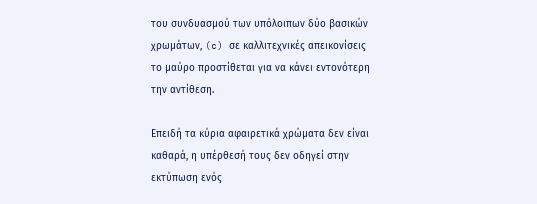του συνδυασμού των υπόλοιπων δύο βασικών χρωμάτων, (c) σε καλλιτεχνικές απεικονίσεις το μαύρο προστίθεται για να κάνει εντονότερη την αντίθεση.

Επειδή τα κύρια αφαιρετικά χρώματα δεν είναι καθαρά, η υπέρθεσή τους δεν οδηγεί στην εκτύπωση ενός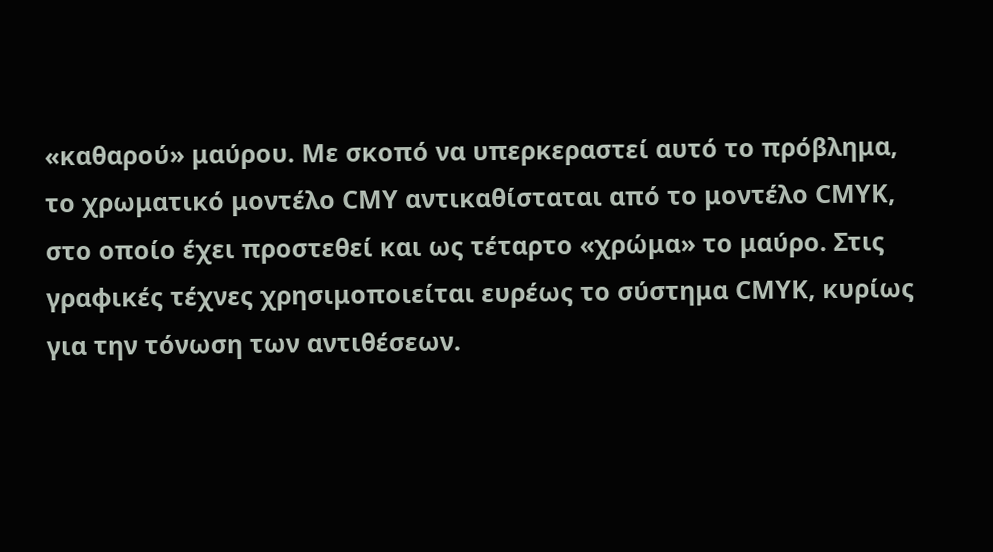«καθαρού» μαύρου. Με σκοπό να υπερκεραστεί αυτό το πρόβλημα, το χρωματικό μοντέλο CMY αντικαθίσταται από το μοντέλο CMYK, στο οποίο έχει προστεθεί και ως τέταρτο «χρώμα» το μαύρο. Στις γραφικές τέχνες χρησιμοποιείται ευρέως το σύστημα CMYK, κυρίως για την τόνωση των αντιθέσεων.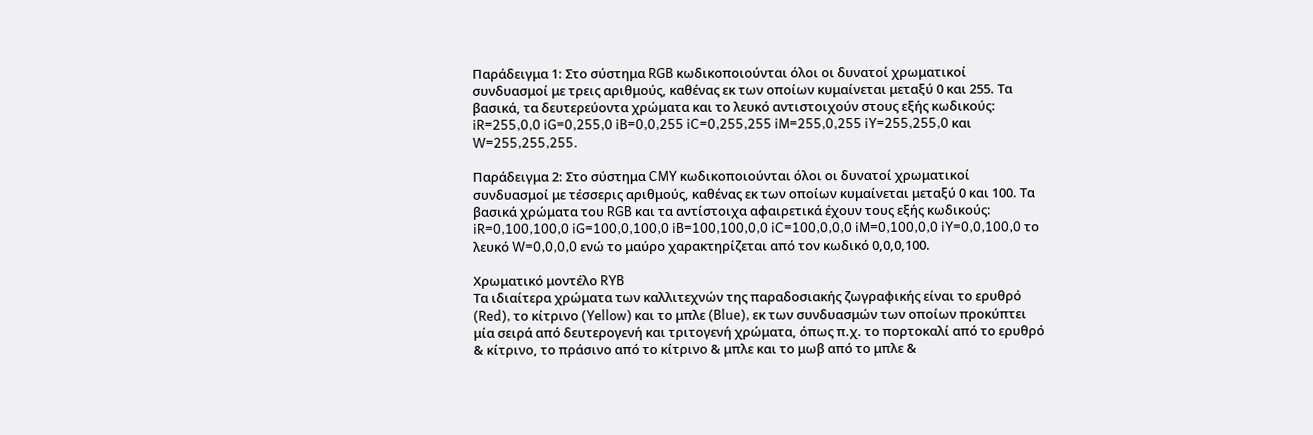Παράδειγμα 1: Στο σύστημα RGB κωδικοποιούνται όλοι οι δυνατοί χρωματικοί συνδυασμοί με τρεις αριθμούς, καθένας εκ των οποίων κυμαίνεται μεταξύ 0 και 255. Τα βασικά, τα δευτερεύοντα χρώματα και το λευκό αντιστοιχούν στους εξής κωδικούς: iR=255,0,0 iG=0,255,0 iB=0,0,255 iC=0,255,255 iM=255,0,255 iY=255,255,0 και W=255,255,255.

Παράδειγμα 2: Στο σύστημα CMY κωδικοποιούνται όλοι οι δυνατοί χρωματικοί συνδυασμοί με τέσσερις αριθμούς, καθένας εκ των οποίων κυμαίνεται μεταξύ 0 και 100. Τα βασικά χρώματα του RGB και τα αντίστοιχα αφαιρετικά έχουν τους εξής κωδικούς: iR=0,100,100,0 iG=100,0,100,0 iB=100,100,0,0 iC=100,0,0,0 iM=0,100,0,0 iY=0,0,100,0 το λευκό W=0,0,0,0 ενώ το μαύρο χαρακτηρίζεται από τον κωδικό 0,0,0,100.

Χρωματικό μοντέλο RYB
Τα ιδιαίτερα χρώματα των καλλιτεχνών της παραδοσιακής ζωγραφικής είναι το ερυθρό (Red), το κίτρινο (Yellow) και το μπλε (Blue), εκ των συνδυασμών των οποίων προκύπτει μία σειρά από δευτερογενή και τριτογενή χρώματα, όπως π.χ. το πορτοκαλί από το ερυθρό & κίτρινο, το πράσινο από το κίτρινο & μπλε και το μωβ από το μπλε &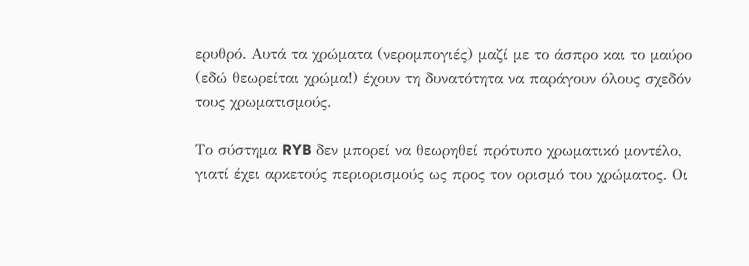ερυθρό. Αυτά τα χρώματα (νερομπογιές) μαζί με το άσπρο και το μαύρο (εδώ θεωρείται χρώμα!) έχουν τη δυνατότητα να παράγουν όλους σχεδόν τους χρωματισμούς.

Το σύστημα RYB δεν μπορεί να θεωρηθεί πρότυπο χρωματικό μοντέλο, γιατί έχει αρκετούς περιορισμούς ως προς τον ορισμό του χρώματος. Οι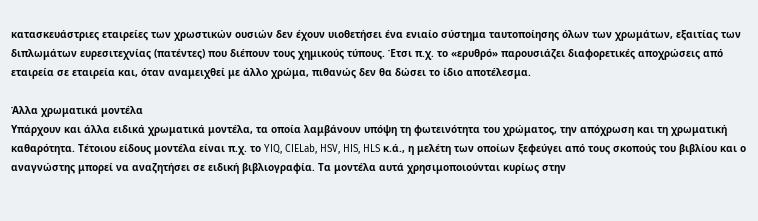κατασκευάστριες εταιρείες των χρωστικών ουσιών δεν έχουν υιοθετήσει ένα ενιαίο σύστημα ταυτοποίησης όλων των χρωμάτων, εξαιτίας των διπλωμάτων ευρεσιτεχνίας (πατέντες) που διέπουν τους χημικούς τύπους. Έτσι π.χ. το «ερυθρό» παρουσιάζει διαφορετικές αποχρώσεις από εταιρεία σε εταιρεία και, όταν αναμειχθεί με άλλο χρώμα, πιθανώς δεν θα δώσει το ίδιο αποτέλεσμα.

Άλλα χρωματικά μοντέλα
Υπάρχουν και άλλα ειδικά χρωματικά μοντέλα, τα οποία λαμβάνουν υπόψη τη φωτεινότητα του χρώματος, την απόχρωση και τη χρωματική καθαρότητα. Τέτοιου είδους μοντέλα είναι π.χ. το YIQ, CIELab, HSV, HIS, HLS κ.ά., η μελέτη των οποίων ξεφεύγει από τους σκοπούς του βιβλίου και ο αναγνώστης μπορεί να αναζητήσει σε ειδική βιβλιογραφία. Τα μοντέλα αυτά χρησιμοποιούνται κυρίως στην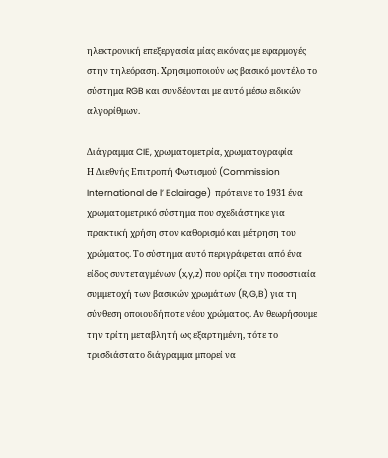ηλεκτρονική επεξεργασία μίας εικόνας με εφαρμογές στην τηλεόραση. Χρησιμοποιούν ως βασικό μοντέλο το σύστημα RGB και συνδέονται με αυτό μέσω ειδικών αλγορίθμων.

Διάγραμμα CIE, χρωματομετρία, χρωματογραφία
Η Διεθνής Επιτροπή Φωτισμού (Commission International de l’ Eclairage)  πρότεινε το 1931 ένα χρωματομετρικό σύστημα που σχεδιάστηκε για πρακτική χρήση στον καθορισμό και μέτρηση του χρώματος. Το σύστημα αυτό περιγράφεται από ένα είδος συντεταγμένων (x,y,z) που ορίζει την ποσοστιαία συμμετοχή των βασικών χρωμάτων (R,G,B) για τη σύνθεση οποιουδήποτε νέου χρώματος. Αν θεωρήσουμε την τρίτη μεταβλητή ως εξαρτημένη, τότε το τρισδιάστατο διάγραμμα μπορεί να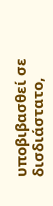υποβιβασθεί σε δισδιάστατο,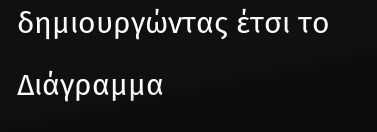δημιουργώντας έτσι το Διάγραμμα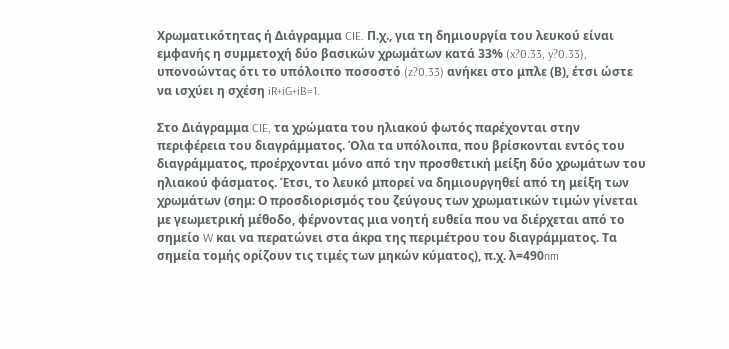Χρωματικότητας ή Διάγραμμα CIE. Π.χ., για τη δημιουργία του λευκού είναι εμφανής η συμμετοχή δύο βασικών χρωμάτων κατά 33% (x?0.33, y?0.33), υπονοώντας ότι το υπόλοιπο ποσοστό (z?0.33) ανήκει στο μπλε (Β), έτσι ώστε να ισχύει η σχέση iR+iG+iB=1.

Στο Διάγραμμα CIE, τα χρώματα του ηλιακού φωτός παρέχονται στην περιφέρεια του διαγράμματος. Όλα τα υπόλοιπα, που βρίσκονται εντός του διαγράμματος, προέρχονται μόνο από την προσθετική μείξη δύο χρωμάτων του ηλιακού φάσματος. Έτσι, το λευκό μπορεί να δημιουργηθεί από τη μείξη των χρωμάτων (σημ: Ο προσδιορισμός του ζεύγους των χρωματικών τιμών γίνεται με γεωμετρική μέθοδο, φέρνοντας μια νοητή ευθεία που να διέρχεται από το σημείο W και να περατώνει στα άκρα της περιμέτρου του διαγράμματος. Τα σημεία τομής ορίζουν τις τιμές των μηκών κύματος), π.χ. λ=490nm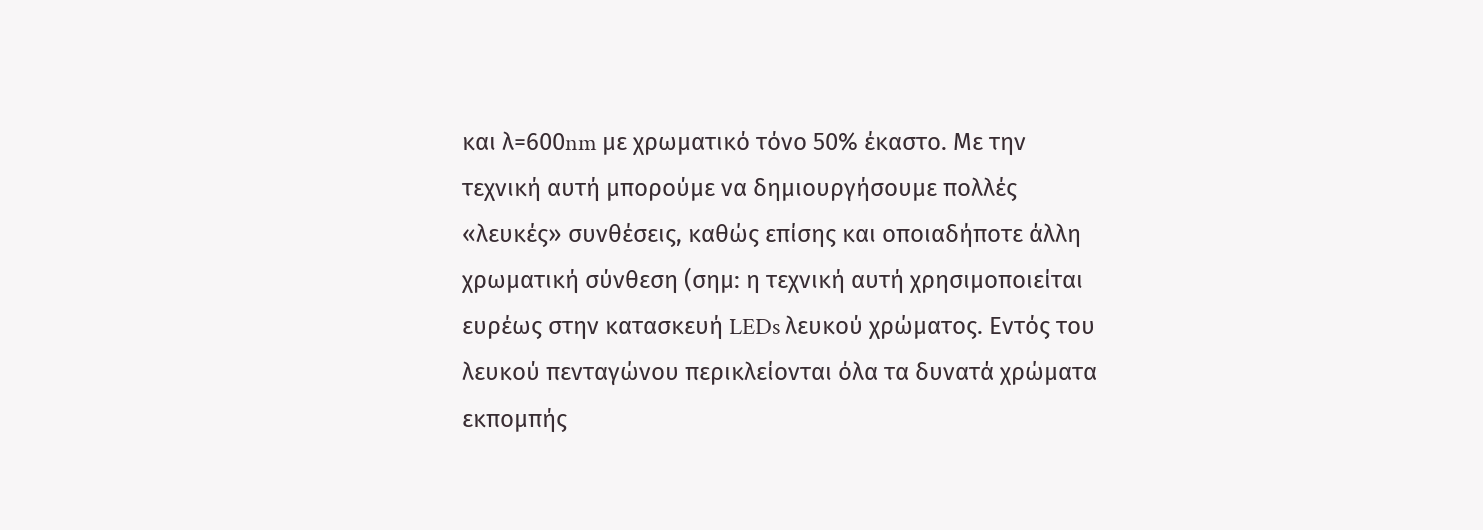και λ=600nm με χρωματικό τόνο 50% έκαστο. Με την τεχνική αυτή μπορούμε να δημιουργήσουμε πολλές «λευκές» συνθέσεις, καθώς επίσης και οποιαδήποτε άλλη χρωματική σύνθεση (σημ: η τεχνική αυτή χρησιμοποιείται ευρέως στην κατασκευή LEDs λευκού χρώματος. Εντός του λευκού πενταγώνου περικλείονται όλα τα δυνατά χρώματα εκπομπής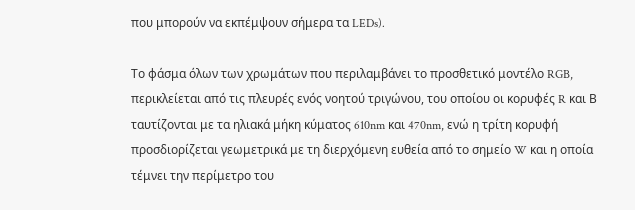που μπορούν να εκπέμψουν σήμερα τα LEDs).

Το φάσμα όλων των χρωμάτων που περιλαμβάνει το προσθετικό μοντέλο RGB, περικλείεται από τις πλευρές ενός νοητού τριγώνου, του οποίου οι κορυφές R και Β ταυτίζονται με τα ηλιακά μήκη κύματος 610nm και 470nm, ενώ η τρίτη κορυφή προσδιορίζεται γεωμετρικά με τη διερχόμενη ευθεία από το σημείο W και η οποία τέμνει την περίμετρο του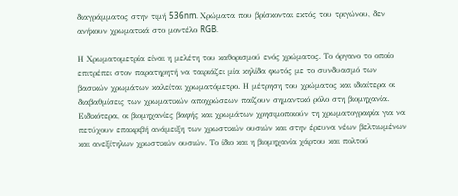διαγράμματος στην τιμή 536nm. Χρώματα που βρίσκονται εκτός του τριγώνου, δεν ανήκουν χρωματικά στο μοντέλο RGB.

Η Χρωματομετρία είναι η μελέτη του καθορισμού ενός χρώματος. Το όργανο το οποίο επιτρέπει στον παρατηρητή να ταιριάζει μία κηλίδα φωτός με το συνδυασμό των βασικών χρωμάτων καλείται χρωματόμετρο. Η μέτρηση του χρώματος και ιδιαίτερα οι διαβαθμίσεις των χρωματικών αποχρώσεων παίζουν σημαντικό ρόλο στη βιομηχανία. Ειδικότερα, οι βιομηχανίες βαφής και χρωμάτων χρησιμοποιούν τη χρωματογραφία για να πετύχουν επακριβή ανάμειξη των χρωστικών ουσιών και στην έρευνα νέων βελτιωμένων και ανεξίτηλων χρωστικών ουσιών. Το ίδιο και η βιομηχανία χάρτου και πολτού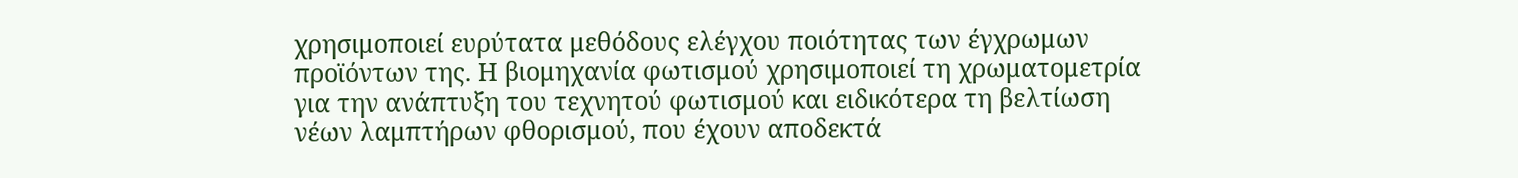χρησιμοποιεί ευρύτατα μεθόδους ελέγχου ποιότητας των έγχρωμων προϊόντων της. Η βιομηχανία φωτισμού χρησιμοποιεί τη χρωματομετρία για την ανάπτυξη του τεχνητού φωτισμού και ειδικότερα τη βελτίωση νέων λαμπτήρων φθορισμού, που έχουν αποδεκτά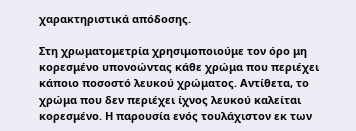χαρακτηριστικά απόδοσης.

Στη χρωματομετρία χρησιμοποιούμε τον όρο μη κορεσμένο υπονοώντας κάθε χρώμα που περιέχει κάποιο ποσοστό λευκού χρώματος. Αντίθετα, το χρώμα που δεν περιέχει ίχνος λευκού καλείται κορεσμένο. Η παρουσία ενός τουλάχιστον εκ των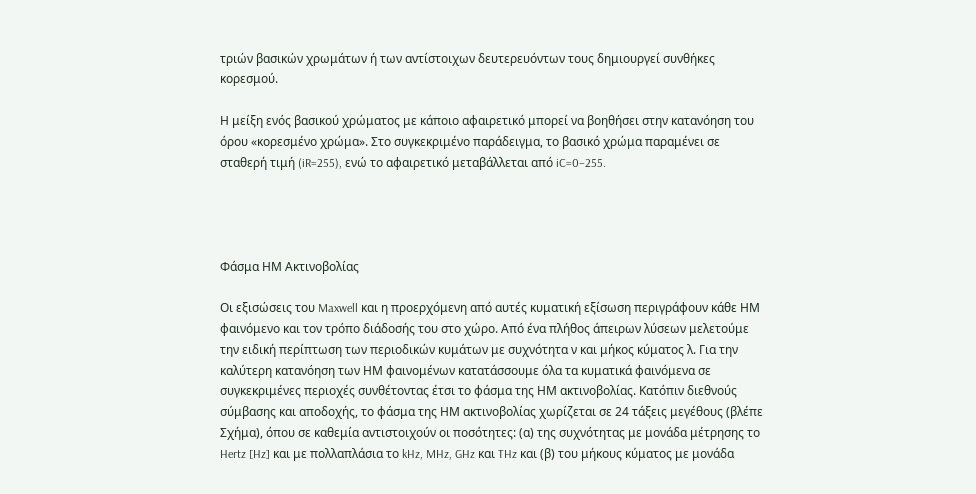τριών βασικών χρωμάτων ή των αντίστοιχων δευτερευόντων τους δημιουργεί συνθήκες κορεσμού.

Η μείξη ενός βασικού χρώματος με κάποιο αφαιρετικό μπορεί να βοηθήσει στην κατανόηση του όρου «κορεσμένο χρώμα». Στο συγκεκριμένο παράδειγμα, το βασικό χρώμα παραμένει σε σταθερή τιμή (iR=255), ενώ το αφαιρετικό μεταβάλλεται από iC=0–255.




Φάσμα ΗΜ Ακτινοβολίας

Οι εξισώσεις του Maxwell και η προερχόμενη από αυτές κυματική εξίσωση περιγράφουν κάθε ΗΜ φαινόμενο και τον τρόπο διάδοσής του στο χώρο. Από ένα πλήθος άπειρων λύσεων μελετούμε την ειδική περίπτωση των περιοδικών κυμάτων με συχνότητα ν και μήκος κύματος λ. Για την καλύτερη κατανόηση των ΗΜ φαινομένων κατατάσσουμε όλα τα κυματικά φαινόμενα σε συγκεκριμένες περιοχές συνθέτοντας έτσι το φάσμα της ΗΜ ακτινοβολίας. Κατόπιν διεθνούς σύμβασης και αποδοχής, το φάσμα της ΗΜ ακτινοβολίας χωρίζεται σε 24 τάξεις μεγέθους (βλέπε Σχήμα), όπου σε καθεμία αντιστοιχούν οι ποσότητες: (α) της συχνότητας με μονάδα μέτρησης το Hertz [Hz] και με πολλαπλάσια το kHz, MHz, GHz και THz και (β) του μήκους κύματος με μονάδα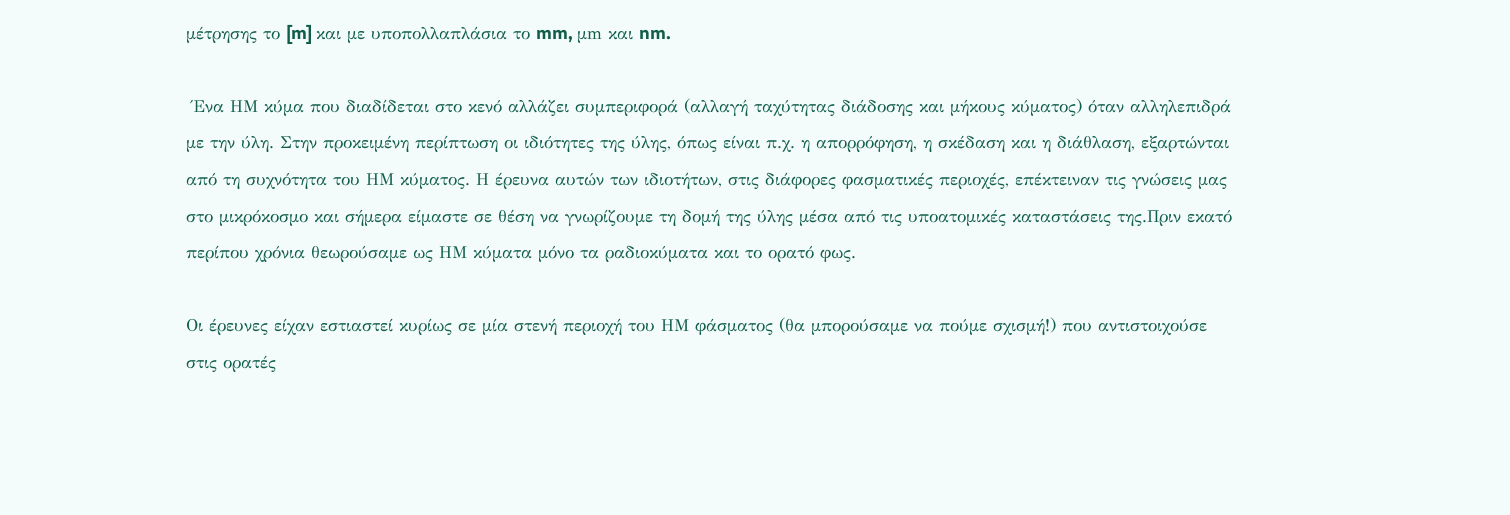μέτρησης το [m] και με υποπολλαπλάσια το mm, μm και nm.

 Ένα ΗΜ κύμα που διαδίδεται στο κενό αλλάζει συμπεριφορά (αλλαγή ταχύτητας διάδοσης και μήκους κύματος) όταν αλληλεπιδρά με την ύλη. Στην προκειμένη περίπτωση οι ιδιότητες της ύλης, όπως είναι π.χ. η απορρόφηση, η σκέδαση και η διάθλαση, εξαρτώνται από τη συχνότητα του ΗΜ κύματος. Η έρευνα αυτών των ιδιοτήτων, στις διάφορες φασματικές περιοχές, επέκτειναν τις γνώσεις μας στο μικρόκοσμο και σήμερα είμαστε σε θέση να γνωρίζουμε τη δομή της ύλης μέσα από τις υποατομικές καταστάσεις της.Πριν εκατό περίπου χρόνια θεωρούσαμε ως ΗΜ κύματα μόνο τα ραδιοκύματα και το ορατό φως.

Οι έρευνες είχαν εστιαστεί κυρίως σε μία στενή περιοχή του ΗΜ φάσματος (θα μπορούσαμε να πούμε σχισμή!) που αντιστοιχούσε στις ορατές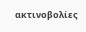ακτινοβολίες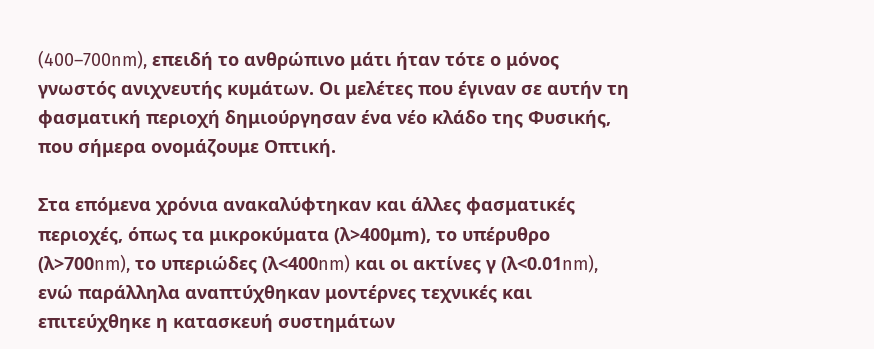(400–700nm), επειδή το ανθρώπινο μάτι ήταν τότε ο μόνος γνωστός ανιχνευτής κυμάτων. Οι μελέτες που έγιναν σε αυτήν τη φασματική περιοχή δημιούργησαν ένα νέο κλάδο της Φυσικής, που σήμερα ονομάζουμε Οπτική.

Στα επόμενα χρόνια ανακαλύφτηκαν και άλλες φασματικές περιοχές, όπως τα μικροκύματα (λ>400μm), το υπέρυθρο (λ>700nm), το υπεριώδες (λ<400nm) και οι ακτίνες γ (λ<0.01nm), ενώ παράλληλα αναπτύχθηκαν μοντέρνες τεχνικές και επιτεύχθηκε η κατασκευή συστημάτων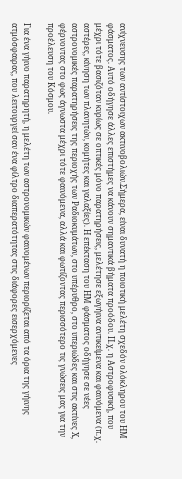ανίχνευσης των αντίστοιχων ακτινοβολιών.Σήμερα, είναι δυνατή η ποιοτική μελέτη σχεδόν ολόκληρου του ΗΜ φάσματος. Αυτό οδήγησε άλλες επιστήμες να κάνουν σημαντικά βήματα προόδου. Π.χ. η Αστροφυσική, που μέχρι τότε βασιζόταν κυρίως σε οπτικές μόνο παρατηρήσεις, μελέτησε εξωγήινα αντικείμενα και φαινόμενα (π.χ. αστέρες, κίνηση των πλανητών, κομήτες και γαλαξίες). Η επέκταση του ΗΜ φάσματος οδήγησε σε νέες αστρονομικές παρατηρήσεις της περιοχής των Ραδιοκυμάτων, στο υπέρυθρο, στο υπεριώδες και στις ακτίνες Χ, φέρνοντας στο φως άγνωστα μέχρι τότε φαινόμενα, αλλά και φωτίζοντας περισσότερο τις γνώσεις μας για την προέλευση του Κόσμου.

Για ένα γήινο παρατηρητή, η μελέτη των αστρονομικών φαινομένων περιορίζεται από τα όρια της γήινης ατμόσφαιρας, που λειτουργεί σαν ένα φίλτρο διαπερατότητας στις διάφορες εισερχόμενες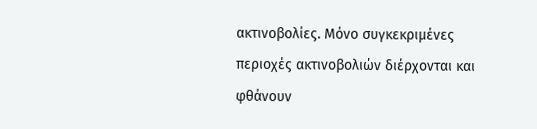ακτινοβολίες. Μόνο συγκεκριμένες περιοχές ακτινοβολιών διέρχονται και φθάνουν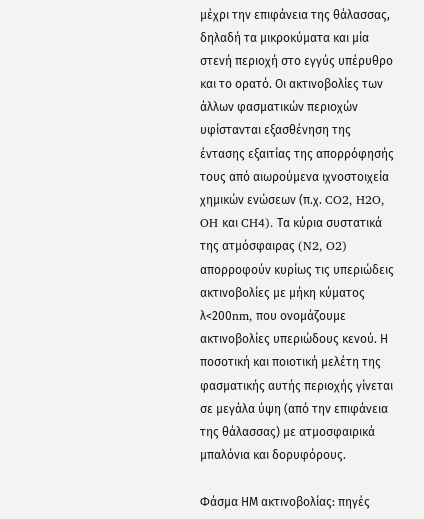μέχρι την επιφάνεια της θάλασσας, δηλαδή τα μικροκύματα και μία στενή περιοχή στο εγγύς υπέρυθρο και το ορατό. Οι ακτινοβολίες των άλλων φασματικών περιοχών υφίστανται εξασθένηση της έντασης εξαιτίας της απορρόφησής τους από αιωρούμενα ιχνοστοιχεία χημικών ενώσεων (π.χ. CO2, H2O, OH και CH4). Τα κύρια συστατικά της ατμόσφαιρας (N2, O2) απορροφούν κυρίως τις υπεριώδεις ακτινοβολίες με μήκη κύματος λ<200nm, που ονομάζουμε ακτινοβολίες υπεριώδους κενού. Η ποσοτική και ποιοτική μελέτη της φασματικής αυτής περιοχής γίνεται σε μεγάλα ύψη (από την επιφάνεια της θάλασσας) με ατμοσφαιρικά μπαλόνια και δορυφόρους.

Φάσμα ΗΜ ακτινοβολίας: πηγές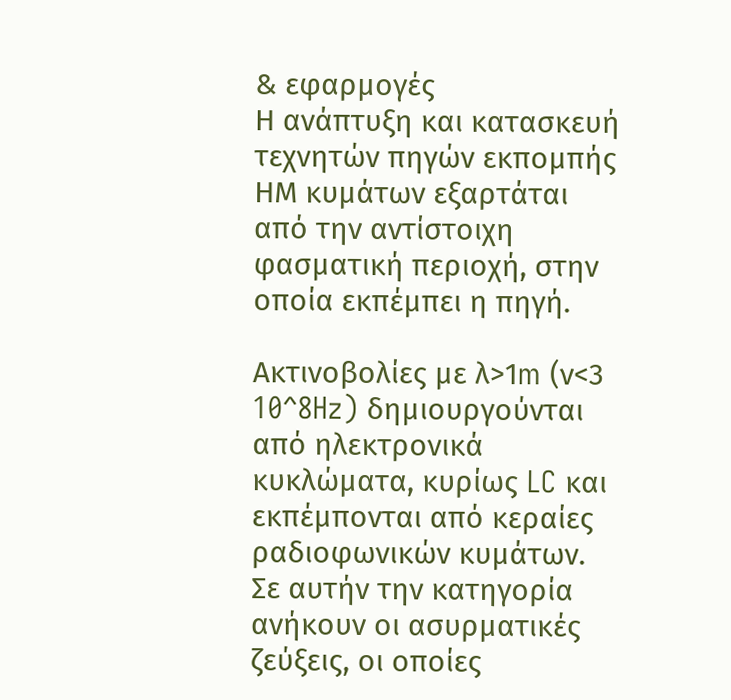& εφαρμογές
Η ανάπτυξη και κατασκευή τεχνητών πηγών εκπομπής ΗΜ κυμάτων εξαρτάται από την αντίστοιχη φασματική περιοχή, στην οποία εκπέμπει η πηγή.

Ακτινοβολίες με λ>1m (ν<3 10^8Hz) δημιουργούνται από ηλεκτρονικά κυκλώματα, κυρίως LC και εκπέμπονται από κεραίες ραδιοφωνικών κυμάτων. Σε αυτήν την κατηγορία ανήκουν οι ασυρματικές ζεύξεις, οι οποίες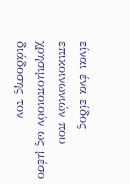είναι ένα είδος επικοινωνιών που χρησιμοποιούν ως μέσο διάδοσης τον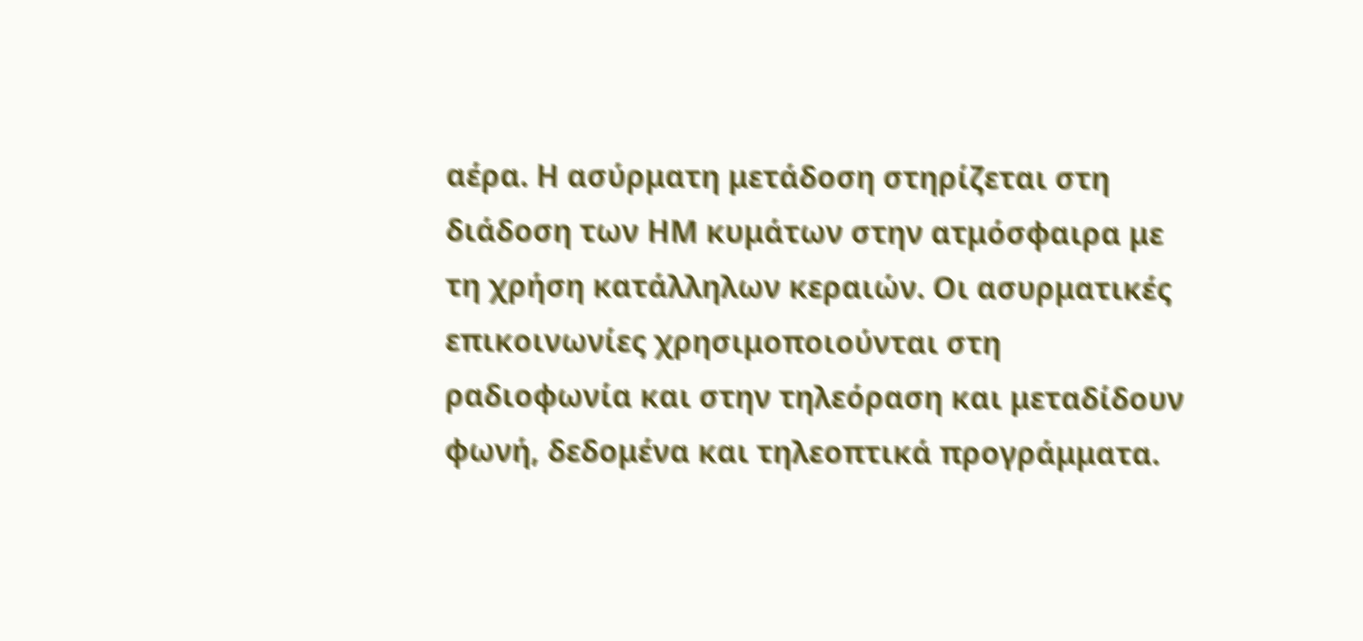αέρα. Η ασύρματη μετάδοση στηρίζεται στη διάδοση των ΗΜ κυμάτων στην ατμόσφαιρα με τη χρήση κατάλληλων κεραιών. Οι ασυρματικές επικοινωνίες χρησιμοποιούνται στη ραδιοφωνία και στην τηλεόραση και μεταδίδουν φωνή, δεδομένα και τηλεοπτικά προγράμματα.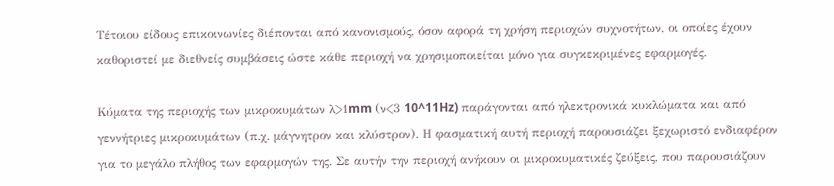Τέτοιου είδους επικοινωνίες διέπονται από κανονισμούς, όσον αφορά τη χρήση περιοχών συχνοτήτων, οι οποίες έχουν καθοριστεί με διεθνείς συμβάσεις ώστε κάθε περιοχή να χρησιμοποιείται μόνο για συγκεκριμένες εφαρμογές.

Κύματα της περιοχής των μικροκυμάτων λ>1mm (ν<3 10^11Hz) παράγονται από ηλεκτρονικά κυκλώματα και από γεννήτριες μικροκυμάτων (π.χ. μάγνητρον και κλύστρον). Η φασματική αυτή περιοχή παρουσιάζει ξεχωριστό ενδιαφέρον για το μεγάλο πλήθος των εφαρμογών της. Σε αυτήν την περιοχή ανήκουν οι μικροκυματικές ζεύξεις, που παρουσιάζουν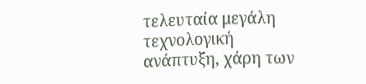τελευταία μεγάλη τεχνολογική ανάπτυξη, χάρη των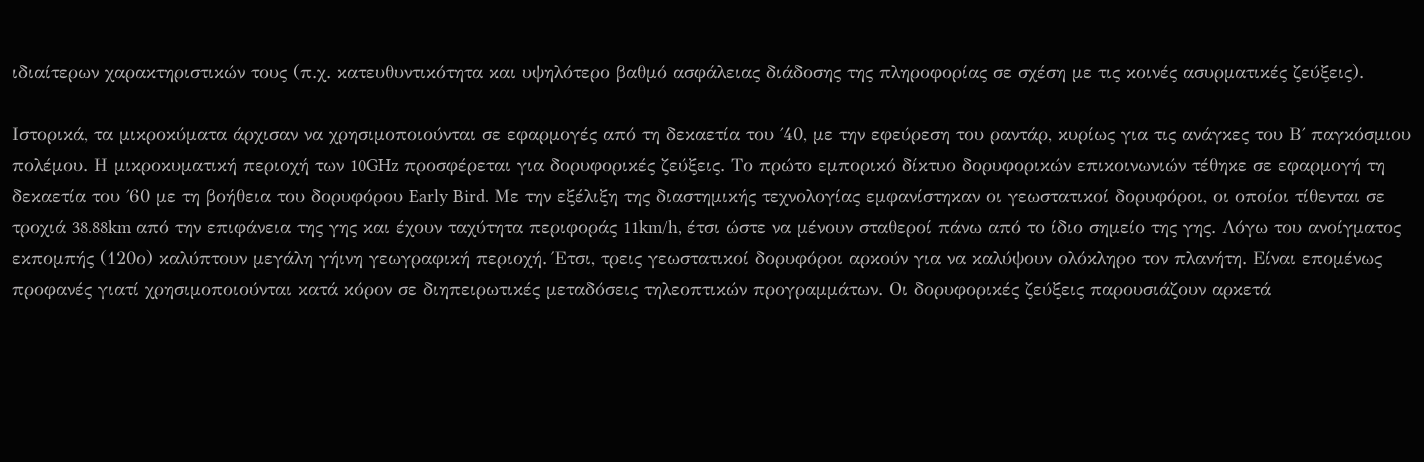ιδιαίτερων χαρακτηριστικών τους (π.χ. κατευθυντικότητα και υψηλότερο βαθμό ασφάλειας διάδοσης της πληροφορίας σε σχέση με τις κοινές ασυρματικές ζεύξεις).

Ιστορικά, τα μικροκύματα άρχισαν να χρησιμοποιούνται σε εφαρμογές από τη δεκαετία του ΄40, με την εφεύρεση του ραντάρ, κυρίως για τις ανάγκες του Β΄ παγκόσμιου πολέμου. Η μικροκυματική περιοχή των 10GHz προσφέρεται για δορυφορικές ζεύξεις. Το πρώτο εμπορικό δίκτυο δορυφορικών επικοινωνιών τέθηκε σε εφαρμογή τη δεκαετία του ΄60 με τη βοήθεια του δορυφόρου Early Bird. Με την εξέλιξη της διαστημικής τεχνολογίας εμφανίστηκαν οι γεωστατικοί δορυφόροι, οι οποίοι τίθενται σε τροχιά 38.88km από την επιφάνεια της γης και έχουν ταχύτητα περιφοράς 11km/h, έτσι ώστε να μένουν σταθεροί πάνω από το ίδιο σημείο της γης. Λόγω του ανοίγματος εκπομπής (120ο) καλύπτουν μεγάλη γήινη γεωγραφική περιοχή. Έτσι, τρεις γεωστατικοί δορυφόροι αρκούν για να καλύψουν ολόκληρο τον πλανήτη. Είναι επομένως προφανές γιατί χρησιμοποιούνται κατά κόρον σε διηπειρωτικές μεταδόσεις τηλεοπτικών προγραμμάτων. Οι δορυφορικές ζεύξεις παρουσιάζουν αρκετά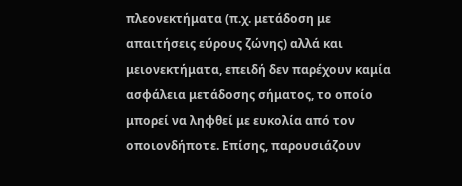πλεονεκτήματα (π.χ. μετάδοση με απαιτήσεις εύρους ζώνης) αλλά και μειονεκτήματα, επειδή δεν παρέχουν καμία ασφάλεια μετάδοσης σήματος, το οποίο μπορεί να ληφθεί με ευκολία από τον οποιονδήποτε. Επίσης, παρουσιάζουν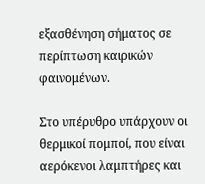εξασθένηση σήματος σε περίπτωση καιρικών φαινομένων.

Στο υπέρυθρο υπάρχουν οι θερμικοί πομποί, που είναι αερόκενοι λαμπτήρες και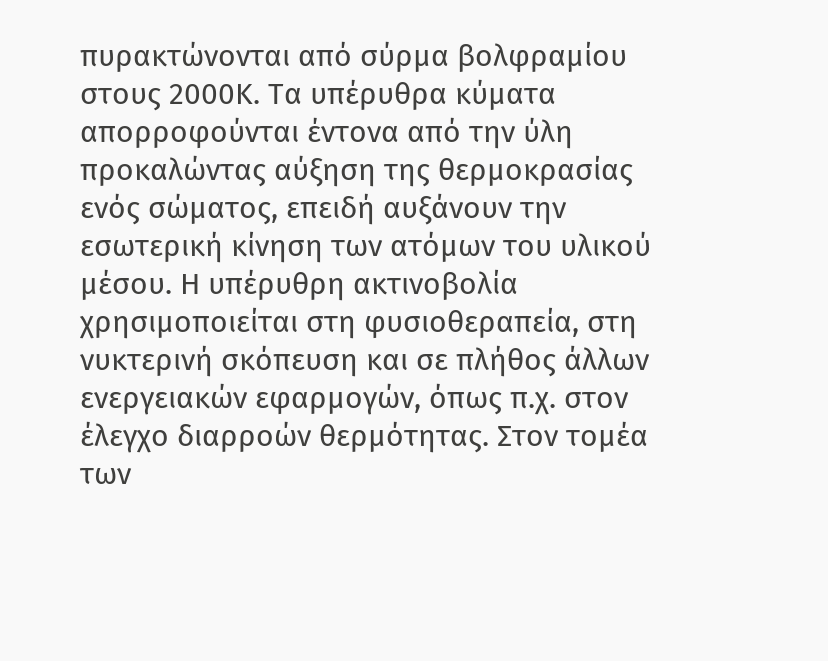πυρακτώνονται από σύρμα βολφραμίου στους 2000Κ. Τα υπέρυθρα κύματα απορροφούνται έντονα από την ύλη προκαλώντας αύξηση της θερμοκρασίας ενός σώματος, επειδή αυξάνουν την εσωτερική κίνηση των ατόμων του υλικού μέσου. Η υπέρυθρη ακτινοβολία χρησιμοποιείται στη φυσιοθεραπεία, στη νυκτερινή σκόπευση και σε πλήθος άλλων ενεργειακών εφαρμογών, όπως π.χ. στον έλεγχο διαρροών θερμότητας. Στον τομέα των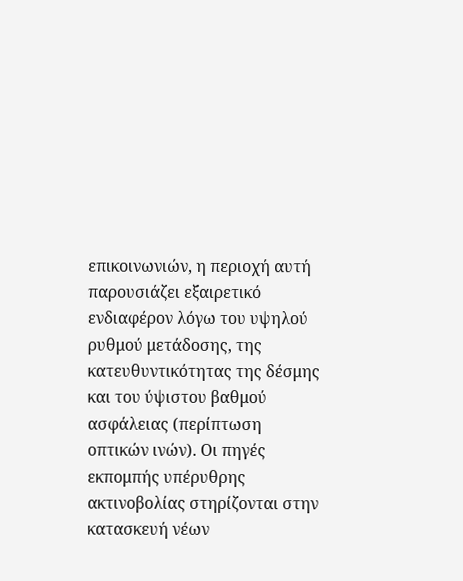επικοινωνιών, η περιοχή αυτή παρουσιάζει εξαιρετικό ενδιαφέρον λόγω του υψηλού ρυθμού μετάδοσης, της κατευθυντικότητας της δέσμης και του ύψιστου βαθμού ασφάλειας (περίπτωση οπτικών ινών). Οι πηγές εκπομπής υπέρυθρης ακτινοβολίας στηρίζονται στην κατασκευή νέων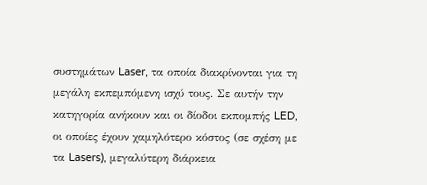συστημάτων Laser, τα οποία διακρίνονται για τη μεγάλη εκπεμπόμενη ισχύ τους. Σε αυτήν την κατηγορία ανήκουν και οι δίοδοι εκπομπής LED, οι οποίες έχουν χαμηλότερο κόστος (σε σχέση με τα Lasers), μεγαλύτερη διάρκεια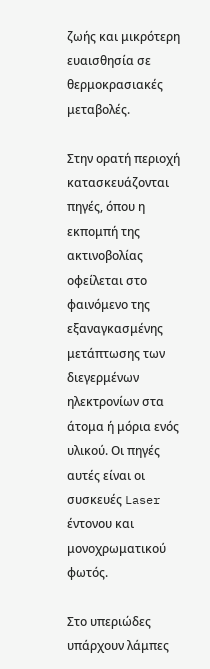ζωής και μικρότερη ευαισθησία σε θερμοκρασιακές μεταβολές.

Στην ορατή περιοχή κατασκευάζονται πηγές, όπου η εκπομπή της ακτινοβολίας οφείλεται στο φαινόμενο της εξαναγκασμένης μετάπτωσης των διεγερμένων ηλεκτρονίων στα άτομα ή μόρια ενός υλικού. Οι πηγές αυτές είναι οι συσκευές Laser έντονου και μονοχρωματικού φωτός.

Στο υπεριώδες υπάρχουν λάμπες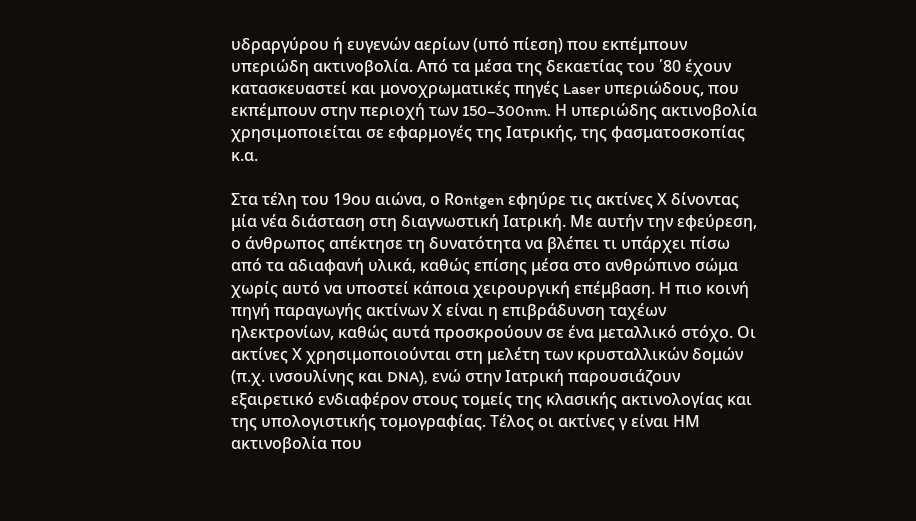υδραργύρου ή ευγενών αερίων (υπό πίεση) που εκπέμπουν υπεριώδη ακτινοβολία. Από τα μέσα της δεκαετίας του ΄80 έχουν κατασκευαστεί και μονοχρωματικές πηγές Laser υπεριώδους, που εκπέμπουν στην περιοχή των 150–300nm. Η υπεριώδης ακτινοβολία χρησιμοποιείται σε εφαρμογές της Ιατρικής, της φασματοσκοπίας κ.α.

Στα τέλη του 19ου αιώνα, ο Rοntgen εφηύρε τις ακτίνες Χ δίνοντας μία νέα διάσταση στη διαγνωστική Ιατρική. Με αυτήν την εφεύρεση, ο άνθρωπος απέκτησε τη δυνατότητα να βλέπει τι υπάρχει πίσω από τα αδιαφανή υλικά, καθώς επίσης μέσα στο ανθρώπινο σώμα χωρίς αυτό να υποστεί κάποια χειρουργική επέμβαση. Η πιο κοινή πηγή παραγωγής ακτίνων Χ είναι η επιβράδυνση ταχέων ηλεκτρονίων, καθώς αυτά προσκρούουν σε ένα μεταλλικό στόχο. Οι ακτίνες Χ χρησιμοποιούνται στη μελέτη των κρυσταλλικών δομών (π.χ. ινσουλίνης και DNA), ενώ στην Ιατρική παρουσιάζουν εξαιρετικό ενδιαφέρον στους τομείς της κλασικής ακτινολογίας και της υπολογιστικής τομογραφίας. Τέλος οι ακτίνες γ είναι ΗΜ ακτινοβολία που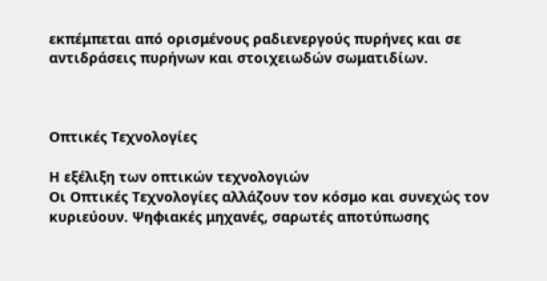εκπέμπεται από ορισμένους ραδιενεργούς πυρήνες και σε αντιδράσεις πυρήνων και στοιχειωδών σωματιδίων.



Οπτικές Τεχνολογίες

Η εξέλιξη των οπτικών τεχνολογιών
Οι Οπτικές Τεχνολογίες αλλάζουν τον κόσμο και συνεχώς τον κυριεύουν. Ψηφιακές μηχανές, σαρωτές αποτύπωσης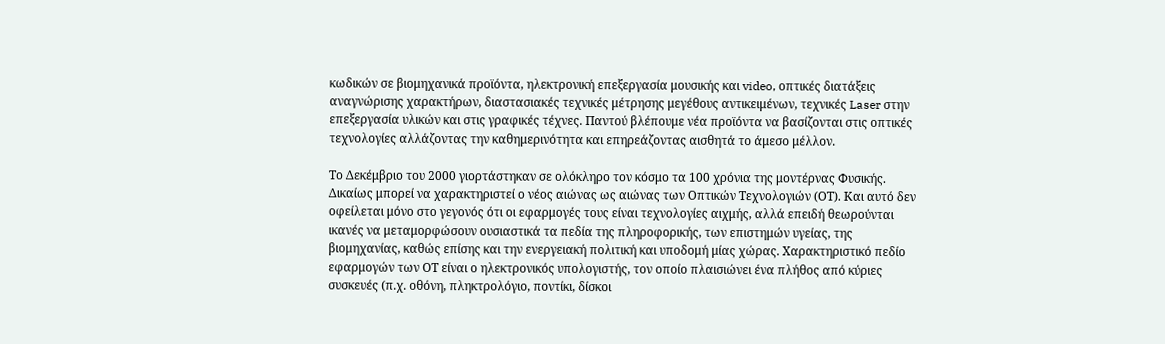κωδικών σε βιομηχανικά προϊόντα, ηλεκτρονική επεξεργασία μουσικής και video, οπτικές διατάξεις αναγνώρισης χαρακτήρων, διαστασιακές τεχνικές μέτρησης μεγέθους αντικειμένων, τεχνικές Laser στην επεξεργασία υλικών και στις γραφικές τέχνες. Παντού βλέπουμε νέα προϊόντα να βασίζονται στις οπτικές τεχνολογίες αλλάζοντας την καθημερινότητα και επηρεάζοντας αισθητά το άμεσο μέλλον.

Το Δεκέμβριο του 2000 γιορτάστηκαν σε ολόκληρο τον κόσμο τα 100 χρόνια της μοντέρνας Φυσικής. Δικαίως μπορεί να χαρακτηριστεί ο νέος αιώνας ως αιώνας των Οπτικών Τεχνολογιών (ΟΤ). Και αυτό δεν οφείλεται μόνο στο γεγονός ότι οι εφαρμογές τους είναι τεχνολογίες αιχμής, αλλά επειδή θεωρούνται ικανές να μεταμορφώσουν ουσιαστικά τα πεδία της πληροφορικής, των επιστημών υγείας, της βιομηχανίας, καθώς επίσης και την ενεργειακή πολιτική και υποδομή μίας χώρας. Χαρακτηριστικό πεδίο εφαρμογών των ΟΤ είναι ο ηλεκτρονικός υπολογιστής, τον οποίο πλαισιώνει ένα πλήθος από κύριες συσκευές (π.χ. οθόνη, πληκτρολόγιο, ποντίκι, δίσκοι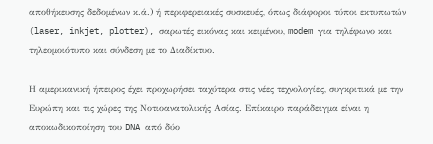αποθήκευσης δεδομένων κ.ά.) ή περιφερειακές συσκευές, όπως διάφοροι τύποι εκτυπωτών (laser, inkjet, plotter), σαρωτές εικόνας και κειμένου, modem για τηλέφωνο και τηλεομοιότυπο και σύνδεση με το Διαδίκτυο.

Η αμερικανική ήπειρος έχει προχωρήσει ταχύτερα στις νέες τεχνολογίες, συγκριτικά με την Ευρώπη και τις χώρες της Νοτιοανατολικής Ασίας. Επίκαιρο παράδειγμα είναι η αποκωδικοποίηση του DNA από δύο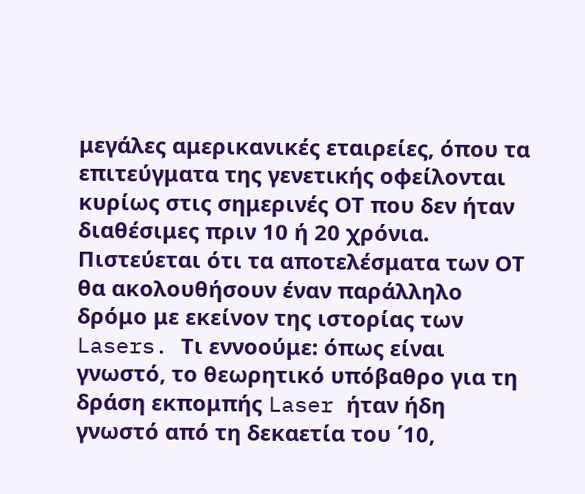μεγάλες αμερικανικές εταιρείες, όπου τα επιτεύγματα της γενετικής οφείλονται κυρίως στις σημερινές ΟΤ που δεν ήταν διαθέσιμες πριν 10 ή 20 χρόνια. Πιστεύεται ότι τα αποτελέσματα των ΟΤ θα ακολουθήσουν έναν παράλληλο δρόμο με εκείνον της ιστορίας των Lasers. Τι εννοούμε: όπως είναι γνωστό, το θεωρητικό υπόβαθρο για τη δράση εκπομπής Laser ήταν ήδη γνωστό από τη δεκαετία του ΄10,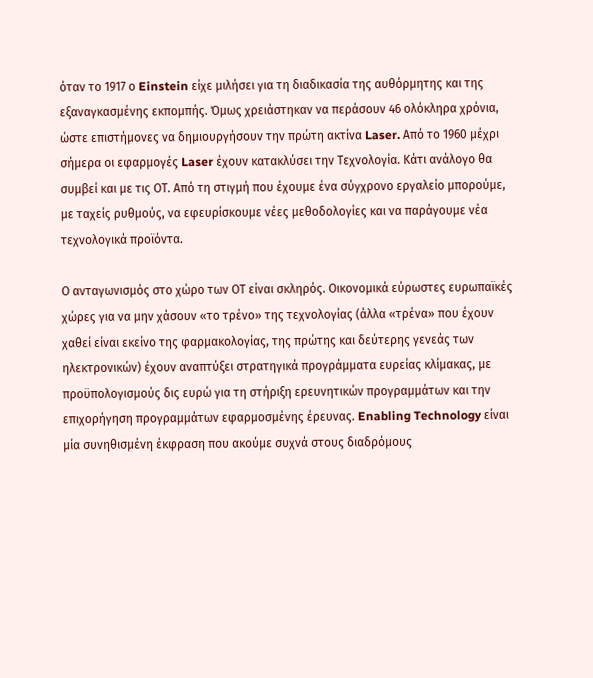όταν το 1917 ο Einstein είχε μιλήσει για τη διαδικασία της αυθόρμητης και της εξαναγκασμένης εκπομπής. Όμως χρειάστηκαν να περάσουν 46 ολόκληρα χρόνια, ώστε επιστήμονες να δημιουργήσουν την πρώτη ακτίνα Laser. Από το 1960 μέχρι σήμερα οι εφαρμογές Laser έχουν κατακλύσει την Τεχνολογία. Κάτι ανάλογο θα συμβεί και με τις ΟΤ. Από τη στιγμή που έχουμε ένα σύγχρονο εργαλείο μπορούμε, με ταχείς ρυθμούς, να εφευρίσκουμε νέες μεθοδολογίες και να παράγουμε νέα τεχνολογικά προϊόντα.

Ο ανταγωνισμός στο χώρο των ΟΤ είναι σκληρός. Οικονομικά εύρωστες ευρωπαϊκές χώρες για να μην χάσουν «το τρένο» της τεχνολογίας (άλλα «τρένα» που έχουν χαθεί είναι εκείνο της φαρμακολογίας, της πρώτης και δεύτερης γενεάς των ηλεκτρονικών) έχουν αναπτύξει στρατηγικά προγράμματα ευρείας κλίμακας, με προϋπολογισμούς δις ευρώ για τη στήριξη ερευνητικών προγραμμάτων και την επιχορήγηση προγραμμάτων εφαρμοσμένης έρευνας. Enabling Technology είναι μία συνηθισμένη έκφραση που ακούμε συχνά στους διαδρόμους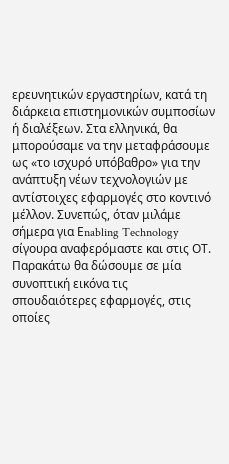ερευνητικών εργαστηρίων, κατά τη διάρκεια επιστημονικών συμποσίων ή διαλέξεων. Στα ελληνικά, θα μπορούσαμε να την μεταφράσουμε ως «το ισχυρό υπόβαθρο» για την ανάπτυξη νέων τεχνολογιών με αντίστοιχες εφαρμογές στο κοντινό μέλλον. Συνεπώς, όταν μιλάμε σήμερα για Εnabling Technology σίγουρα αναφερόμαστε και στις ΟΤ. Παρακάτω θα δώσουμε σε μία συνοπτική εικόνα τις σπουδαιότερες εφαρμογές, στις οποίες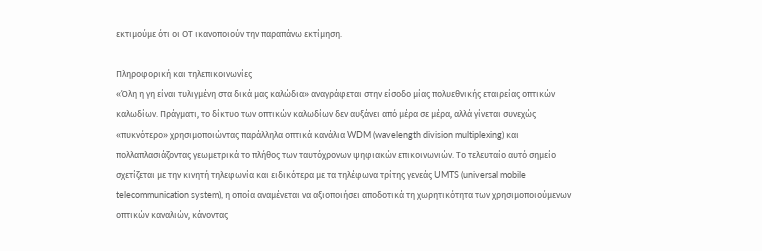εκτιμούμε ότι οι ΟΤ ικανοποιούν την παραπάνω εκτίμηση.

Πληροφορική και τηλεπικοινωνίες
«Όλη η γη είναι τυλιγμένη στα δικά μας καλώδια» αναγράφεται στην είσοδο μίας πολυεθνικής εταιρείας οπτικών καλωδίων. Πράγματι, το δίκτυο των οπτικών καλωδίων δεν αυξάνει από μέρα σε μέρα, αλλά γίνεται συνεχώς «πυκνότερο» χρησιμοποιώντας παράλληλα οπτικά κανάλια WDM (wavelength division multiplexing) και πολλαπλασιάζοντας γεωμετρικά το πλήθος των ταυτόχρονων ψηφιακών επικοινωνιών. Το τελευταίο αυτό σημείο σχετίζεται με την κινητή τηλεφωνία και ειδικότερα με τα τηλέφωνα τρίτης γενεάς UMTS (universal mobile telecommunication system), η οποία αναμένεται να αξιοποιήσει αποδοτικά τη χωρητικότητα των χρησιμοποιούμενων οπτικών καναλιών, κάνοντας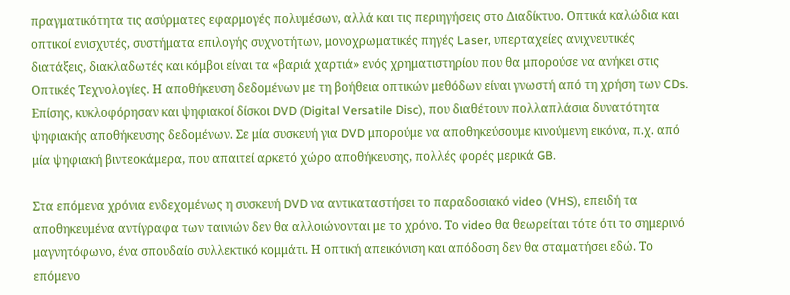πραγματικότητα τις ασύρματες εφαρμογές πολυμέσων, αλλά και τις περιηγήσεις στο Διαδίκτυο. Οπτικά καλώδια και οπτικοί ενισχυτές, συστήματα επιλογής συχνοτήτων, μονοχρωματικές πηγές Laser, υπερταχείες ανιχνευτικές διατάξεις, διακλαδωτές και κόμβοι είναι τα «βαριά χαρτιά» ενός χρηματιστηρίου που θα μπορούσε να ανήκει στις Οπτικές Τεχνολογίες. Η αποθήκευση δεδομένων με τη βοήθεια οπτικών μεθόδων είναι γνωστή από τη χρήση των CDs. Επίσης, κυκλοφόρησαν και ψηφιακοί δίσκοι DVD (Digital Versatile Disc), που διαθέτουν πολλαπλάσια δυνατότητα ψηφιακής αποθήκευσης δεδομένων. Σε μία συσκευή για DVD μπορούμε να αποθηκεύσουμε κινούμενη εικόνα, π.χ. από μία ψηφιακή βιντεοκάμερα, που απαιτεί αρκετό χώρο αποθήκευσης, πολλές φορές μερικά GB.

Στα επόμενα χρόνια ενδεχομένως η συσκευή DVD να αντικαταστήσει το παραδοσιακό video (VHS), επειδή τα αποθηκευμένα αντίγραφα των ταινιών δεν θα αλλοιώνονται με το χρόνο. Το video θα θεωρείται τότε ότι το σημερινό μαγνητόφωνο, ένα σπουδαίο συλλεκτικό κομμάτι. Η οπτική απεικόνιση και απόδοση δεν θα σταματήσει εδώ. Το επόμενο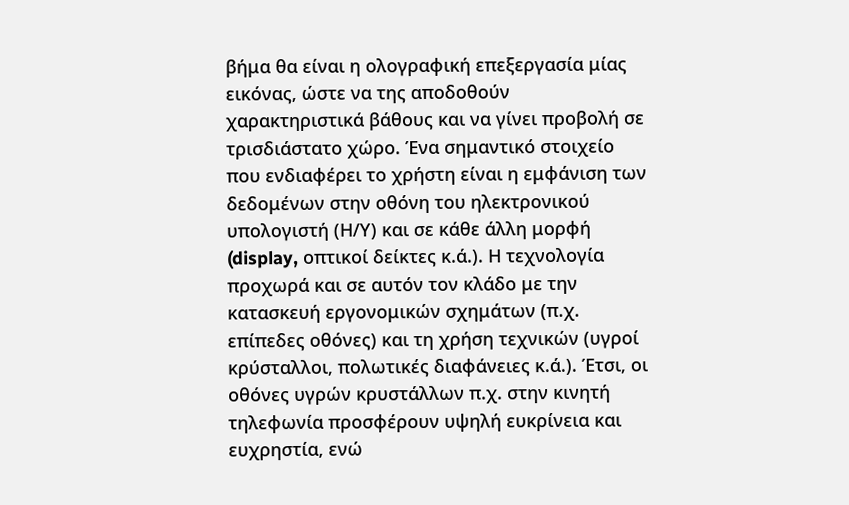βήμα θα είναι η ολογραφική επεξεργασία μίας εικόνας, ώστε να της αποδοθούν χαρακτηριστικά βάθους και να γίνει προβολή σε τρισδιάστατο χώρο. Ένα σημαντικό στοιχείο που ενδιαφέρει το χρήστη είναι η εμφάνιση των δεδομένων στην οθόνη του ηλεκτρονικού υπολογιστή (Η/Υ) και σε κάθε άλλη μορφή (display, οπτικοί δείκτες κ.ά.). Η τεχνολογία προχωρά και σε αυτόν τον κλάδο με την κατασκευή εργονομικών σχημάτων (π.χ. επίπεδες οθόνες) και τη χρήση τεχνικών (υγροί κρύσταλλοι, πολωτικές διαφάνειες κ.ά.). Έτσι, οι οθόνες υγρών κρυστάλλων π.χ. στην κινητή τηλεφωνία προσφέρουν υψηλή ευκρίνεια και ευχρηστία, ενώ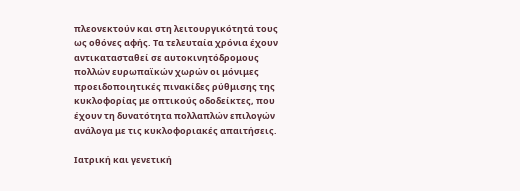πλεονεκτούν και στη λειτουργικότητά τους ως οθόνες αφής. Τα τελευταία χρόνια έχουν αντικατασταθεί σε αυτοκινητόδρομους πολλών ευρωπαϊκών χωρών οι μόνιμες προειδοποιητικές πινακίδες ρύθμισης της κυκλοφορίας με οπτικούς οδοδείκτες, που έχουν τη δυνατότητα πολλαπλών επιλογών ανάλογα με τις κυκλοφοριακές απαιτήσεις.

Ιατρική και γενετική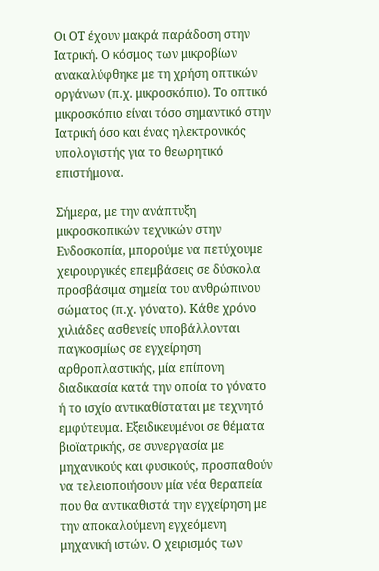Οι ΟΤ έχουν μακρά παράδοση στην Ιατρική. Ο κόσμος των μικροβίων ανακαλύφθηκε με τη χρήση οπτικών οργάνων (π.χ. μικροσκόπιο). Το οπτικό μικροσκόπιο είναι τόσο σημαντικό στην Ιατρική όσο και ένας ηλεκτρονικός υπολογιστής για το θεωρητικό επιστήμονα.

Σήμερα, με την ανάπτυξη μικροσκοπικών τεχνικών στην Ενδοσκοπία, μπορούμε να πετύχουμε χειρουργικές επεμβάσεις σε δύσκολα προσβάσιμα σημεία του ανθρώπινου σώματος (π.χ. γόνατο). Κάθε χρόνο χιλιάδες ασθενείς υποβάλλονται παγκοσμίως σε εγχείρηση αρθροπλαστικής, μία επίπονη διαδικασία κατά την οποία το γόνατο ή το ισχίο αντικαθίσταται με τεχνητό εμφύτευμα. Εξειδικευμένοι σε θέματα βιοϊατρικής, σε συνεργασία με μηχανικούς και φυσικούς, προσπαθούν να τελειοποιήσουν μία νέα θεραπεία που θα αντικαθιστά την εγχείρηση με την αποκαλούμενη εγχεόμενη μηχανική ιστών. Ο χειρισμός των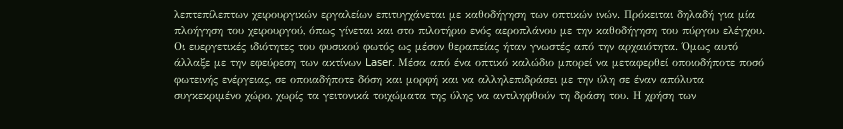λεπτεπίλεπτων χειρουργικών εργαλείων επιτυγχάνεται με καθοδήγηση των οπτικών ινών. Πρόκειται δηλαδή για μία πλοήγηση του χειρουργού, όπως γίνεται και στο πιλοτήριο ενός αεροπλάνου με την καθοδήγηση του πύργου ελέγχου. Οι ευεργετικές ιδιότητες του φυσικού φωτός ως μέσον θεραπείας ήταν γνωστές από την αρχαιότητα. Όμως αυτό άλλαξε με την εφεύρεση των ακτίνων Laser. Μέσα από ένα οπτικό καλώδιο μπορεί να μεταφερθεί οποιοδήποτε ποσό φωτεινής ενέργειας, σε οποιαδήποτε δόση και μορφή και να αλληλεπιδράσει με την ύλη σε έναν απόλυτα συγκεκριμένο χώρο, χωρίς τα γειτονικά τοιχώματα της ύλης να αντιληφθούν τη δράση του. Η χρήση των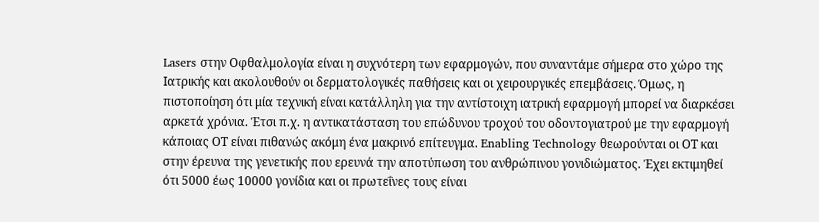Lasers στην Οφθαλμολογία είναι η συχνότερη των εφαρμογών, που συναντάμε σήμερα στο χώρο της Ιατρικής και ακολουθούν οι δερματολογικές παθήσεις και οι χειρουργικές επεμβάσεις. Όμως, η πιστοποίηση ότι μία τεχνική είναι κατάλληλη για την αντίστοιχη ιατρική εφαρμογή μπορεί να διαρκέσει αρκετά χρόνια. Έτσι π.χ. η αντικατάσταση του επώδυνου τροχού του οδοντογιατρού με την εφαρμογή κάποιας ΟΤ είναι πιθανώς ακόμη ένα μακρινό επίτευγμα. Enabling Technology θεωρούνται οι ΟΤ και στην έρευνα της γενετικής που ερευνά την αποτύπωση του ανθρώπινου γονιδιώματος. Έχει εκτιμηθεί ότι 5000 έως 10000 γονίδια και οι πρωτεΐνες τους είναι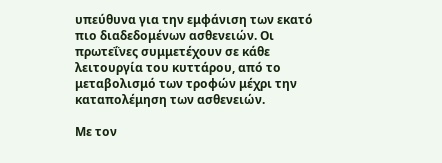υπεύθυνα για την εμφάνιση των εκατό πιο διαδεδομένων ασθενειών. Οι πρωτεΐνες συμμετέχουν σε κάθε λειτουργία του κυττάρου, από το μεταβολισμό των τροφών μέχρι την καταπολέμηση των ασθενειών.

Με τον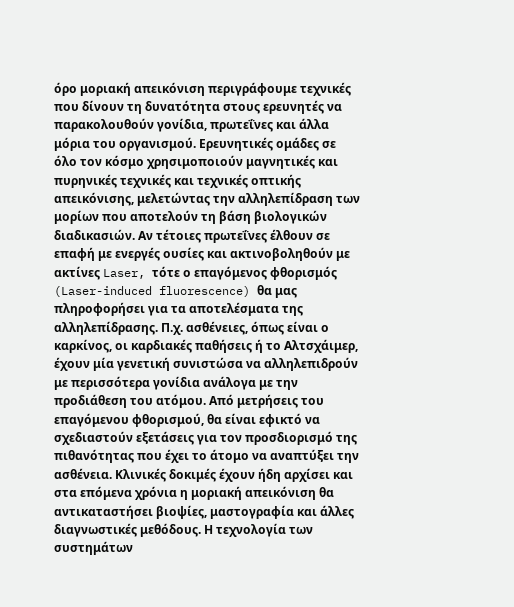όρο μοριακή απεικόνιση περιγράφουμε τεχνικές που δίνουν τη δυνατότητα στους ερευνητές να παρακολουθούν γονίδια, πρωτεΐνες και άλλα μόρια του οργανισμού. Ερευνητικές ομάδες σε όλο τον κόσμο χρησιμοποιούν μαγνητικές και πυρηνικές τεχνικές και τεχνικές οπτικής απεικόνισης, μελετώντας την αλληλεπίδραση των μορίων που αποτελούν τη βάση βιολογικών διαδικασιών. Αν τέτοιες πρωτεΐνες έλθουν σε επαφή με ενεργές ουσίες και ακτινοβοληθούν με ακτίνες Laser, τότε ο επαγόμενος φθορισμός (Laser-induced fluorescence) θα μας πληροφορήσει για τα αποτελέσματα της αλληλεπίδρασης. Π.χ. ασθένειες, όπως είναι ο καρκίνος, οι καρδιακές παθήσεις ή το Αλτσχάιμερ, έχουν μία γενετική συνιστώσα να αλληλεπιδρούν με περισσότερα γονίδια ανάλογα με την προδιάθεση του ατόμου. Από μετρήσεις του επαγόμενου φθορισμού, θα είναι εφικτό να σχεδιαστούν εξετάσεις για τον προσδιορισμό της πιθανότητας που έχει το άτομο να αναπτύξει την ασθένεια. Κλινικές δοκιμές έχουν ήδη αρχίσει και στα επόμενα χρόνια η μοριακή απεικόνιση θα αντικαταστήσει βιοψίες, μαστογραφία και άλλες διαγνωστικές μεθόδους. Η τεχνολογία των συστημάτων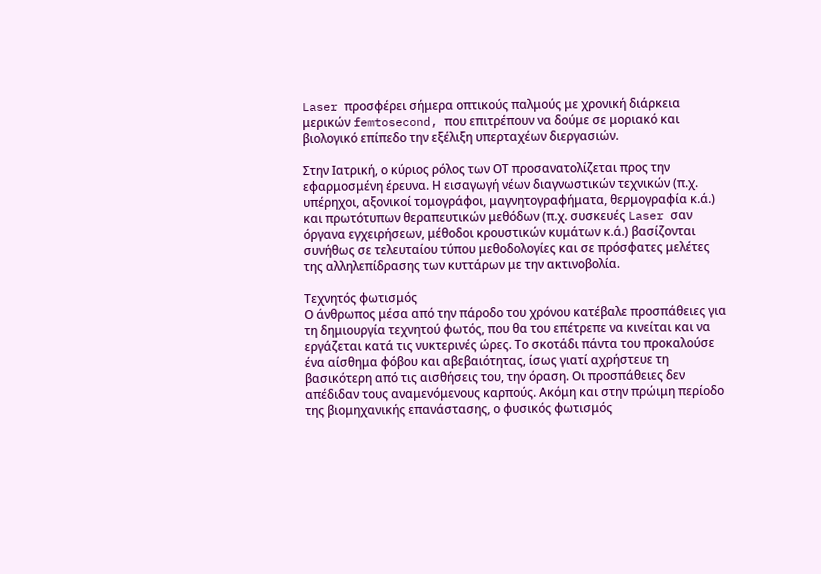Laser προσφέρει σήμερα οπτικούς παλμούς με χρονική διάρκεια μερικών femtosecond, που επιτρέπουν να δούμε σε μοριακό και βιολογικό επίπεδο την εξέλιξη υπερταχέων διεργασιών.

Στην Ιατρική, ο κύριος ρόλος των ΟΤ προσανατολίζεται προς την εφαρμοσμένη έρευνα. Η εισαγωγή νέων διαγνωστικών τεχνικών (π.χ. υπέρηχοι, αξονικοί τομογράφοι, μαγνητογραφήματα, θερμογραφία κ.ά.) και πρωτότυπων θεραπευτικών μεθόδων (π.χ. συσκευές Laser σαν όργανα εγχειρήσεων, μέθοδοι κρουστικών κυμάτων κ.ά.) βασίζονται συνήθως σε τελευταίου τύπου μεθοδολογίες και σε πρόσφατες μελέτες της αλληλεπίδρασης των κυττάρων με την ακτινοβολία.

Τεχνητός φωτισμός
Ο άνθρωπος μέσα από την πάροδο του χρόνου κατέβαλε προσπάθειες για τη δημιουργία τεχνητού φωτός, που θα του επέτρεπε να κινείται και να εργάζεται κατά τις νυκτερινές ώρες. Το σκοτάδι πάντα του προκαλούσε ένα αίσθημα φόβου και αβεβαιότητας, ίσως γιατί αχρήστευε τη βασικότερη από τις αισθήσεις του, την όραση. Οι προσπάθειες δεν απέδιδαν τους αναμενόμενους καρπούς. Ακόμη και στην πρώιμη περίοδο της βιομηχανικής επανάστασης, ο φυσικός φωτισμός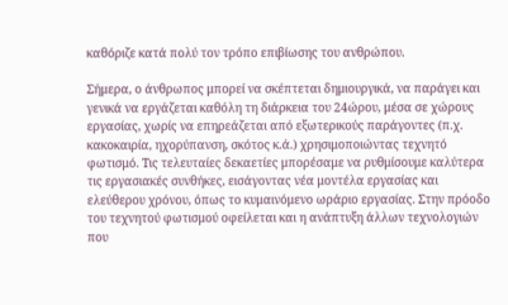καθόριζε κατά πολύ τον τρόπο επιβίωσης του ανθρώπου.

Σήμερα, ο άνθρωπος μπορεί να σκέπτεται δημιουργικά, να παράγει και γενικά να εργάζεται καθόλη τη διάρκεια του 24ώρου, μέσα σε χώρους εργασίας, χωρίς να επηρεάζεται από εξωτερικούς παράγοντες (π.χ. κακοκαιρία, ηχορύπανση, σκότος κ.ά.) χρησιμοποιώντας τεχνητό φωτισμό. Τις τελευταίες δεκαετίες μπορέσαμε να ρυθμίσουμε καλύτερα τις εργασιακές συνθήκες, εισάγοντας νέα μοντέλα εργασίας και ελεύθερου χρόνου, όπως το κυμαινόμενο ωράριο εργασίας. Στην πρόοδο του τεχνητού φωτισμού οφείλεται και η ανάπτυξη άλλων τεχνολογιών που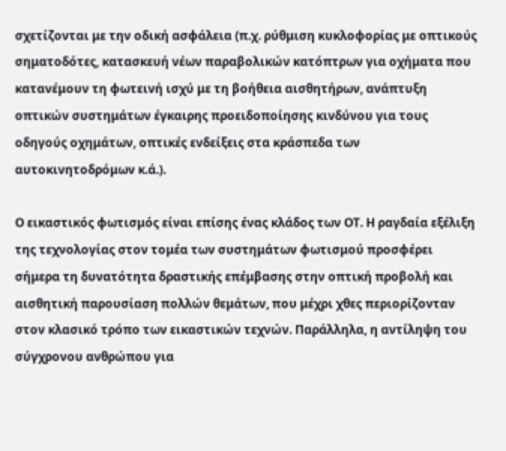σχετίζονται με την οδική ασφάλεια (π.χ. ρύθμιση κυκλοφορίας με οπτικούς σηματοδότες, κατασκευή νέων παραβολικών κατόπτρων για οχήματα που κατανέμουν τη φωτεινή ισχύ με τη βοήθεια αισθητήρων, ανάπτυξη οπτικών συστημάτων έγκαιρης προειδοποίησης κινδύνου για τους οδηγούς οχημάτων, οπτικές ενδείξεις στα κράσπεδα των αυτοκινητοδρόμων κ.ά.).

Ο εικαστικός φωτισμός είναι επίσης ένας κλάδος των ΟΤ. Η ραγδαία εξέλιξη της τεχνολογίας στον τομέα των συστημάτων φωτισμού προσφέρει σήμερα τη δυνατότητα δραστικής επέμβασης στην οπτική προβολή και αισθητική παρουσίαση πολλών θεμάτων, που μέχρι χθες περιορίζονταν στον κλασικό τρόπο των εικαστικών τεχνών. Παράλληλα, η αντίληψη του σύγχρονου ανθρώπου για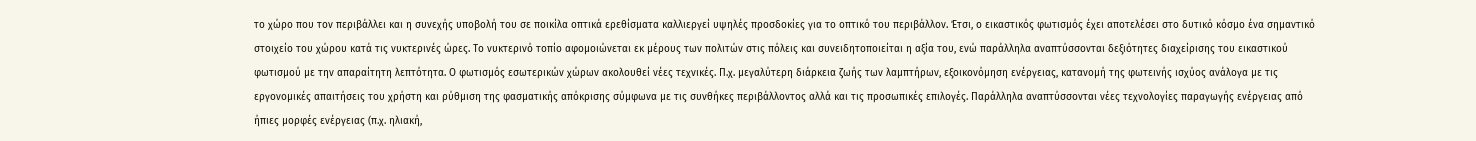το χώρο που τον περιβάλλει και η συνεχής υποβολή του σε ποικίλα οπτικά ερεθίσματα καλλιεργεί υψηλές προσδοκίες για το οπτικό του περιβάλλον. Έτσι, ο εικαστικός φωτισμός έχει αποτελέσει στο δυτικό κόσμο ένα σημαντικό στοιχείο του χώρου κατά τις νυκτερινές ώρες. Το νυκτερινό τοπίο αφομοιώνεται εκ μέρους των πολιτών στις πόλεις και συνειδητοποιείται η αξία του, ενώ παράλληλα αναπτύσσονται δεξιότητες διαχείρισης του εικαστικού φωτισμού με την απαραίτητη λεπτότητα. Ο φωτισμός εσωτερικών χώρων ακολουθεί νέες τεχνικές. Π.χ. μεγαλύτερη διάρκεια ζωής των λαμπτήρων, εξοικονόμηση ενέργειας, κατανομή της φωτεινής ισχύος ανάλογα με τις εργονομικές απαιτήσεις του χρήστη και ρύθμιση της φασματικής απόκρισης σύμφωνα με τις συνθήκες περιβάλλοντος αλλά και τις προσωπικές επιλογές. Παράλληλα αναπτύσσονται νέες τεχνολογίες παραγωγής ενέργειας από ήπιες μορφές ενέργειας (π.χ. ηλιακή,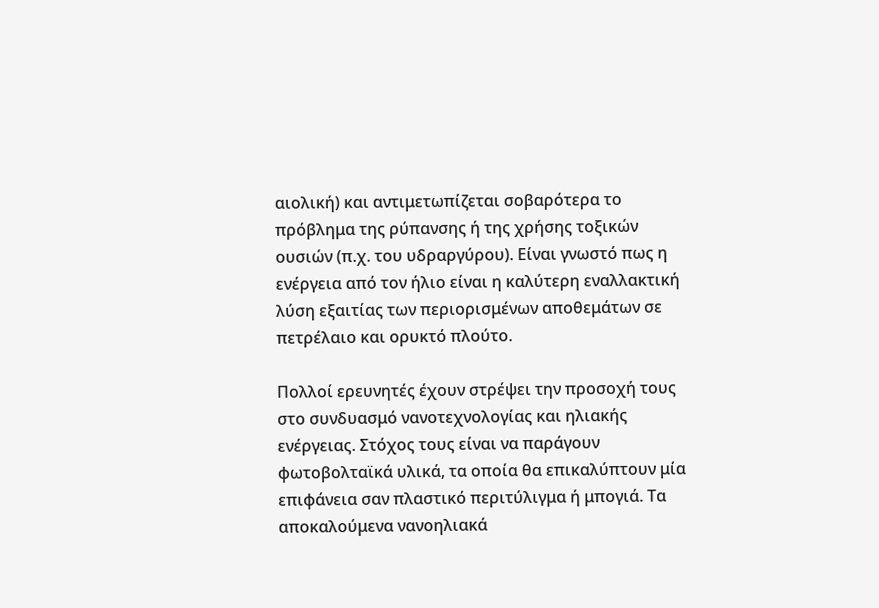αιολική) και αντιμετωπίζεται σοβαρότερα το πρόβλημα της ρύπανσης ή της χρήσης τοξικών ουσιών (π.χ. του υδραργύρου). Είναι γνωστό πως η ενέργεια από τον ήλιο είναι η καλύτερη εναλλακτική λύση εξαιτίας των περιορισμένων αποθεμάτων σε πετρέλαιο και ορυκτό πλούτο.

Πολλοί ερευνητές έχουν στρέψει την προσοχή τους στο συνδυασμό νανοτεχνολογίας και ηλιακής ενέργειας. Στόχος τους είναι να παράγουν φωτοβολταϊκά υλικά, τα οποία θα επικαλύπτουν μία επιφάνεια σαν πλαστικό περιτύλιγμα ή μπογιά. Τα αποκαλούμενα νανοηλιακά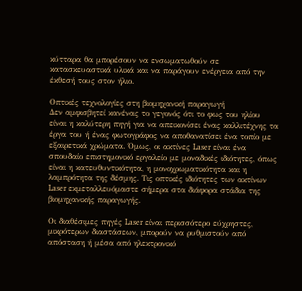κύτταρα θα μπορέσουν να ενσωματωθούν σε κατασκευαστικά υλικά και να παράγουν ενέργεια από την έκθεσή τους στον ήλιο.

Οπτικές τεχνολογίες στη βιομηχανική παραγωγή
Δεν αμφισβητεί κανένας το γεγονός ότι το φως του ηλίου είναι η καλύτερη πηγή για να απεικονίσει ένας καλλιτέχνης τα έργα του ή ένας φωτογράφος να αποθανατίσει ένα τοπίο με εξαιρετικά χρώματα. Όμως, οι ακτίνες Laser είναι ένα σπουδαίο επιστημονικό εργαλείο με μοναδικές ιδιότητες, όπως είναι η κατευθυντικότητα, η μονοχρωματικότητα και η λαμπρότητα της δέσμης. Τις οπτικές ιδιότητες των ακτίνων Laser εκμεταλλευόμαστε σήμερα στα διάφορα στάδια της βιομηχανικής παραγωγής.

Οι διαθέσιμες πηγές Laser είναι περισσότερο εύχρηστες, μικρότερων διαστάσεων, μπορούν να ρυθμιστούν από απόσταση ή μέσα από ηλεκτρονικό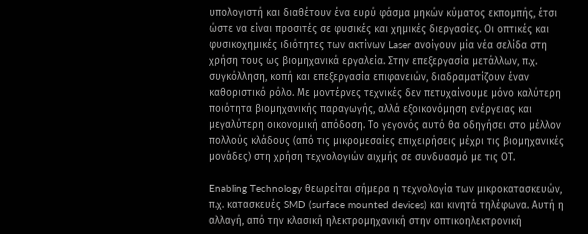υπολογιστή και διαθέτουν ένα ευρύ φάσμα μηκών κύματος εκπομπής, έτσι ώστε να είναι προσιτές σε φυσικές και χημικές διεργασίες. Οι οπτικές και φυσικοχημικές ιδιότητες των ακτίνων Laser ανοίγουν μία νέα σελίδα στη χρήση τους ως βιομηχανικά εργαλεία. Στην επεξεργασία μετάλλων, π.χ. συγκόλληση, κοπή και επεξεργασία επιφανειών, διαδραματίζουν έναν καθοριστικό ρόλο. Με μοντέρνες τεχνικές δεν πετυχαίνουμε μόνο καλύτερη ποιότητα βιομηχανικής παραγωγής, αλλά εξοικονόμηση ενέργειας και μεγαλύτερη οικονομική απόδοση. Το γεγονός αυτό θα οδηγήσει στο μέλλον πολλούς κλάδους (από τις μικρομεσαίες επιχειρήσεις μέχρι τις βιομηχανικές μονάδες) στη χρήση τεχνολογιών αιχμής σε συνδυασμό με τις ΟΤ.

Enabling Technology θεωρείται σήμερα η τεχνολογία των μικροκατασκευών, π.χ. κατασκευές SMD (surface mounted devices) και κινητά τηλέφωνα. Αυτή η αλλαγή, από την κλασική ηλεκτρομηχανική στην οπτικοηλεκτρονική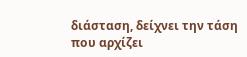διάσταση, δείχνει την τάση που αρχίζει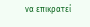να επικρατεί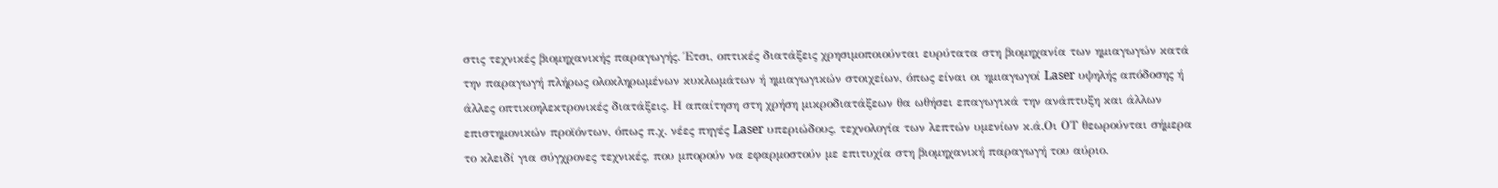στις τεχνικές βιομηχανικής παραγωγής. Έτσι, οπτικές διατάξεις χρησιμοποιούνται ευρύτατα στη βιομηχανία των ημιαγωγών κατά την παραγωγή πλήρως ολοκληρωμένων κυκλωμάτων ή ημιαγωγικών στοιχείων, όπως είναι οι ημιαγωγοί Laser υψηλής απόδοσης ή άλλες οπτικοηλεκτρονικές διατάξεις. Η απαίτηση στη χρήση μικροδιατάξεων θα ωθήσει επαγωγικά την ανάπτυξη και άλλων επιστημονικών προϊόντων, όπως π.χ. νέες πηγές Laser υπεριώδους, τεχνολογία των λεπτών υμενίων κ.ά.Οι ΟΤ θεωρούνται σήμερα το κλειδί για σύγχρονες τεχνικές, που μπορούν να εφαρμοστούν με επιτυχία στη βιομηχανική παραγωγή του αύριο.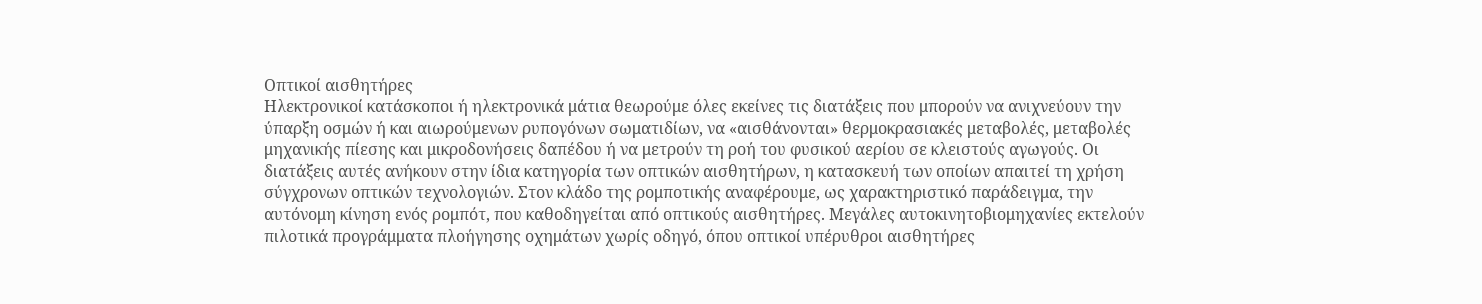Οπτικοί αισθητήρες
Ηλεκτρονικοί κατάσκοποι ή ηλεκτρονικά μάτια θεωρούμε όλες εκείνες τις διατάξεις που μπορούν να ανιχνεύουν την ύπαρξη οσμών ή και αιωρούμενων ρυπογόνων σωματιδίων, να «αισθάνονται» θερμοκρασιακές μεταβολές, μεταβολές μηχανικής πίεσης και μικροδονήσεις δαπέδου ή να μετρούν τη ροή του φυσικού αερίου σε κλειστούς αγωγούς. Οι διατάξεις αυτές ανήκουν στην ίδια κατηγορία των οπτικών αισθητήρων, η κατασκευή των οποίων απαιτεί τη χρήση σύγχρονων οπτικών τεχνολογιών. Στον κλάδο της ρομποτικής αναφέρουμε, ως χαρακτηριστικό παράδειγμα, την αυτόνομη κίνηση ενός ρομπότ, που καθοδηγείται από οπτικούς αισθητήρες. Μεγάλες αυτοκινητοβιομηχανίες εκτελούν πιλοτικά προγράμματα πλοήγησης οχημάτων χωρίς οδηγό, όπου οπτικοί υπέρυθροι αισθητήρες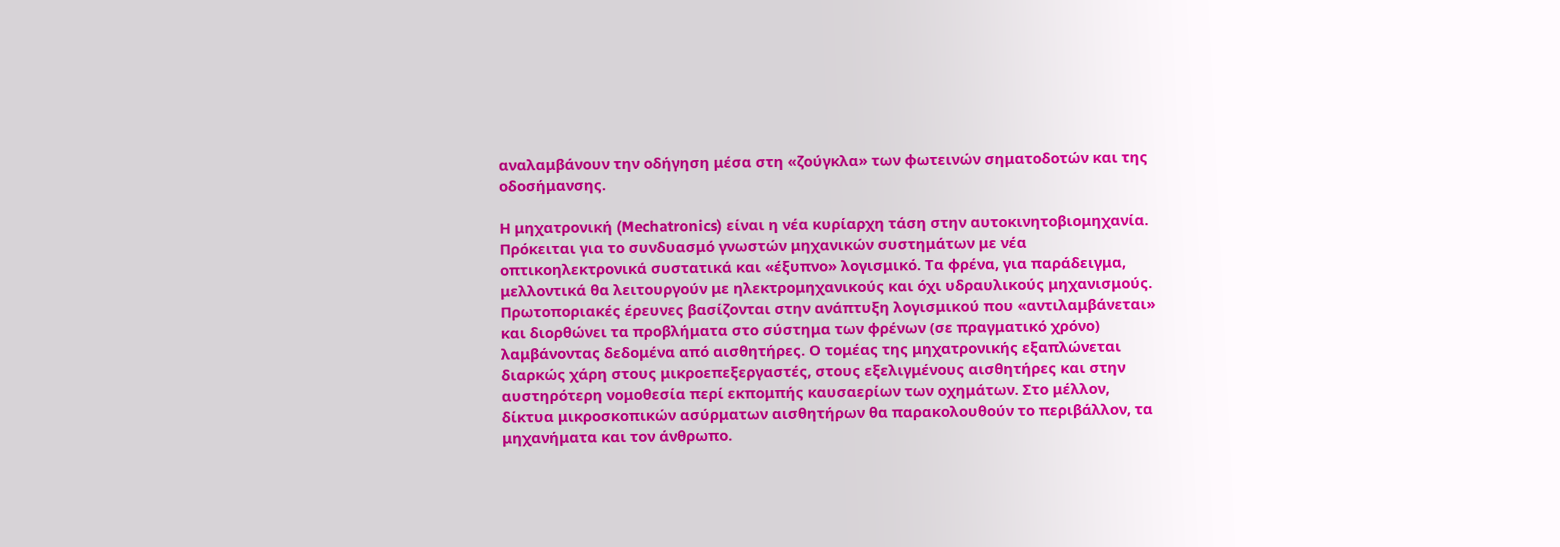αναλαμβάνουν την οδήγηση μέσα στη «ζούγκλα» των φωτεινών σηματοδοτών και της οδοσήμανσης.

Η μηχατρονική (Mechatronics) είναι η νέα κυρίαρχη τάση στην αυτοκινητοβιομηχανία. Πρόκειται για το συνδυασμό γνωστών μηχανικών συστημάτων με νέα οπτικοηλεκτρονικά συστατικά και «έξυπνο» λογισμικό. Τα φρένα, για παράδειγμα, μελλοντικά θα λειτουργούν με ηλεκτρομηχανικούς και όχι υδραυλικούς μηχανισμούς. Πρωτοποριακές έρευνες βασίζονται στην ανάπτυξη λογισμικού που «αντιλαμβάνεται» και διορθώνει τα προβλήματα στο σύστημα των φρένων (σε πραγματικό χρόνο) λαμβάνοντας δεδομένα από αισθητήρες. Ο τομέας της μηχατρονικής εξαπλώνεται διαρκώς χάρη στους μικροεπεξεργαστές, στους εξελιγμένους αισθητήρες και στην αυστηρότερη νομοθεσία περί εκπομπής καυσαερίων των οχημάτων. Στο μέλλον, δίκτυα μικροσκοπικών ασύρματων αισθητήρων θα παρακολουθούν το περιβάλλον, τα μηχανήματα και τον άνθρωπο.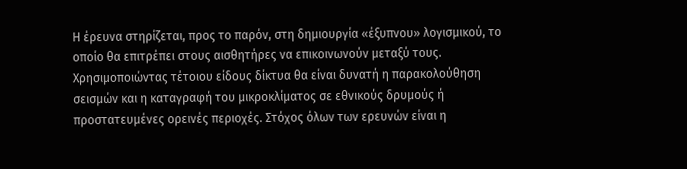Η έρευνα στηρίζεται, προς το παρόν, στη δημιουργία «έξυπνου» λογισμικού, το οποίο θα επιτρέπει στους αισθητήρες να επικοινωνούν μεταξύ τους. Χρησιμοποιώντας τέτοιου είδους δίκτυα θα είναι δυνατή η παρακολούθηση σεισμών και η καταγραφή του μικροκλίματος σε εθνικούς δρυμούς ή προστατευμένες ορεινές περιοχές. Στόχος όλων των ερευνών είναι η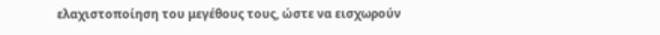ελαχιστοποίηση του μεγέθους τους, ώστε να εισχωρούν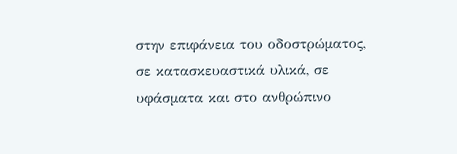στην επιφάνεια του οδοστρώματος, σε κατασκευαστικά υλικά, σε υφάσματα και στο ανθρώπινο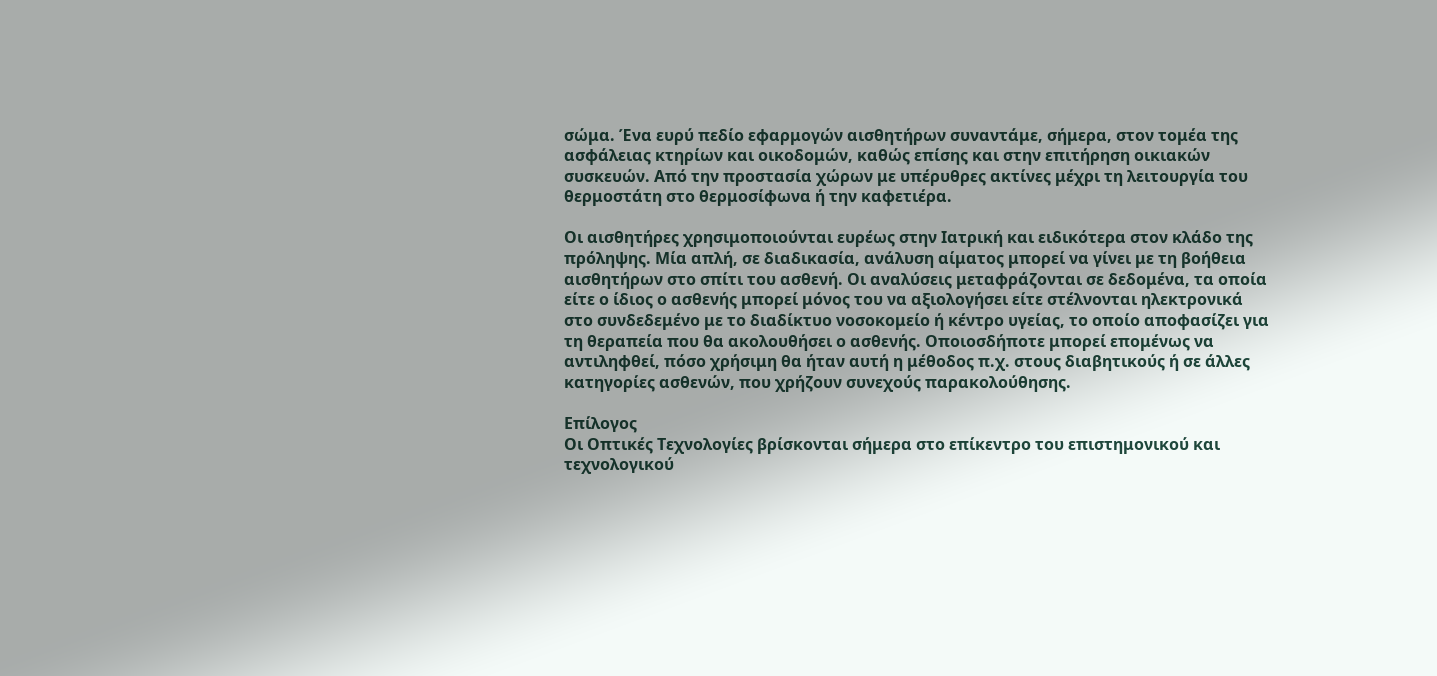σώμα. Ένα ευρύ πεδίο εφαρμογών αισθητήρων συναντάμε, σήμερα, στον τομέα της ασφάλειας κτηρίων και οικοδομών, καθώς επίσης και στην επιτήρηση οικιακών συσκευών. Από την προστασία χώρων με υπέρυθρες ακτίνες μέχρι τη λειτουργία του θερμοστάτη στο θερμοσίφωνα ή την καφετιέρα.

Οι αισθητήρες χρησιμοποιούνται ευρέως στην Ιατρική και ειδικότερα στον κλάδο της πρόληψης. Μία απλή, σε διαδικασία, ανάλυση αίματος μπορεί να γίνει με τη βοήθεια αισθητήρων στο σπίτι του ασθενή. Οι αναλύσεις μεταφράζονται σε δεδομένα, τα οποία είτε ο ίδιος ο ασθενής μπορεί μόνος του να αξιολογήσει είτε στέλνονται ηλεκτρονικά στο συνδεδεμένο με το διαδίκτυο νοσοκομείο ή κέντρο υγείας, το οποίο αποφασίζει για τη θεραπεία που θα ακολουθήσει ο ασθενής. Οποιοσδήποτε μπορεί επομένως να αντιληφθεί, πόσο χρήσιμη θα ήταν αυτή η μέθοδος π.χ. στους διαβητικούς ή σε άλλες κατηγορίες ασθενών, που χρήζουν συνεχούς παρακολούθησης.

Επίλογος
Οι Οπτικές Τεχνολογίες βρίσκονται σήμερα στο επίκεντρο του επιστημονικού και τεχνολογικού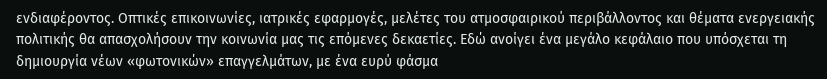ενδιαφέροντος. Οπτικές επικοινωνίες, ιατρικές εφαρμογές, μελέτες του ατμοσφαιρικού περιβάλλοντος και θέματα ενεργειακής πολιτικής θα απασχολήσουν την κοινωνία μας τις επόμενες δεκαετίες. Εδώ ανοίγει ένα μεγάλο κεφάλαιο που υπόσχεται τη δημιουργία νέων «φωτονικών» επαγγελμάτων, με ένα ευρύ φάσμα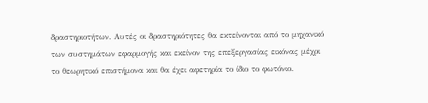δραστηριοτήτων. Αυτές οι δραστηριότητες θα εκτείνονται από το μηχανικό των συστημάτων εφαρμογής και εκείνον της επεξεργασίας εικόνας μέχρι το θεωρητικό επιστήμονα και θα έχει αφετηρία το ίδιο το φωτόνιο.